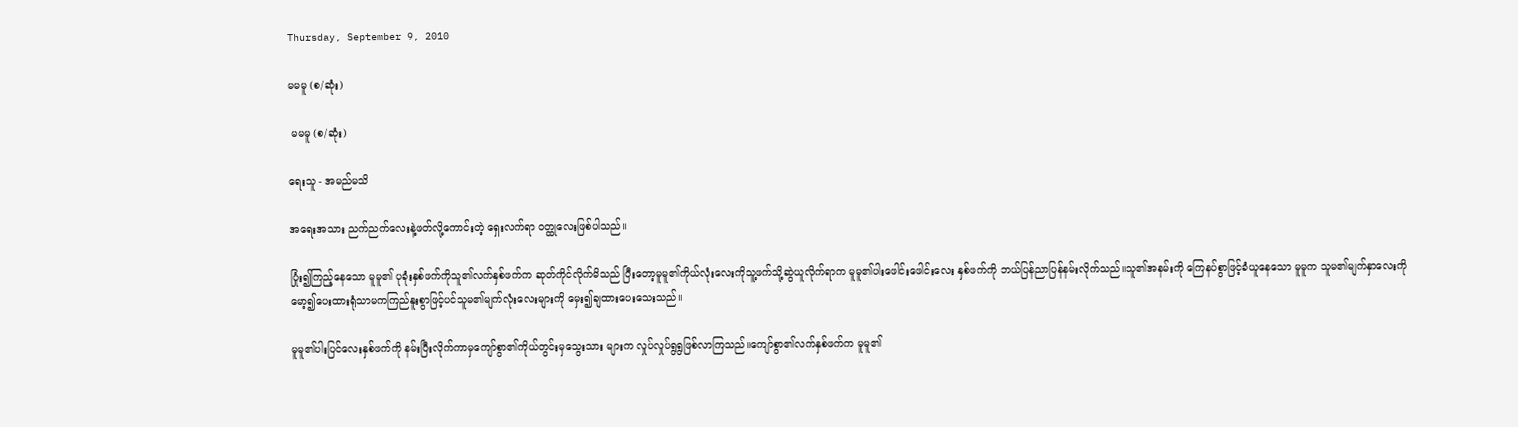Thursday, September 9, 2010

မမမူ (စ/ဆုံး)

 မမမူ (စ/ဆုံး)

ရေးသူ - အမည်မသိ

အရေးအသား ညက်ညက်လေးနဲ့ဖတ်လို့ကောင်းတဲ့ ရှေးလက်ရာ ဝတ္ထုလေးဖြစ်ပါသည်။

ပြုံး၍ကြည့်နေသော မူမူ၏ ပုခုံးနှစ်ဖက်ကိုသူ၏လက်နှစ်ဖက်က ဆုတ်ကိုင်လိုက်မိသည် ပြီးတော့မူမူ၏ကိုယ်လုံးလေးကိုသူ့ဖက်သို့ဆွဲယူလိုက်ရာက မူမူ၏ပါးဖေါင်းဖေါင်းလေး နှစ်ဖက်ကို ဘယ်ပြန်ညာပြန်နမ်းလိုက်သည်။သူ၏အနမ်းကို ကြေနပ်စွာဖြင့်ခံယူနေသော မူမူက သူမ၏မျက်နှာလေးကို မော့၍ပေးထားရုံသာမကကြည်နူးစွာဖြင့်ပင်သူမ၏မျက်လုံးလေးများကို မှေး၍ချထားပေးသေးသည်။

မူမူ၏ပါးပြင်လေးနှစ်ဖက်ကို နမ်းပြီးလိုက်ကာမှကျော်စွာ၏ကိုယ်တွင်းမှသွေးသား များက လှုပ်လှုပ်ရွရွဖြစ်လာကြသည်။ကျော်စွာ၏လက်နှစ်ဖက်က မူမူ၏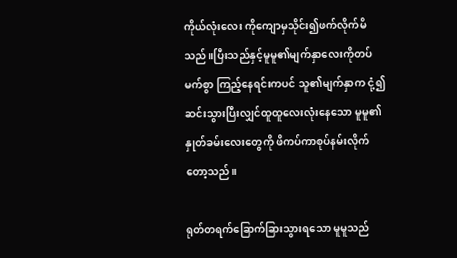ကိုယ်လုံးလေး ကိုကျောမှသိုင်း၍ဖက်လိုက်မိသည်။ပြီးသည်နှင့်မူမူ၏မျက်နှာလေးကိုတပ်မက်စွာ ကြည့်နေရင်းကပင် သူ၏မျက်နှာက ငုံ့၍ ဆင်းသွားပြီးလျှင်ထူထူလေးလုံးနေသော မူမူ၏နှုတ်ခမ်းလေးတွေကို ဖိကပ်ကာစုပ်နမ်းလိုက်တော့သည်။

ရုတ်တရက်ခြောက်ခြားသွားရသော မူမူသည်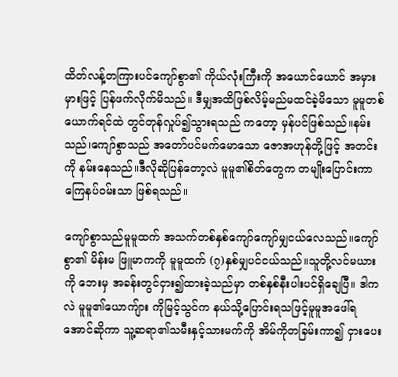ထိတ်လန့်တကြားပင်ကျော်စွာ၏ ကိုယ်လုံးကြီးကို အယောင်ယောင် အမှားမှားဖြင့် ပြန်ဖက်လိုက်မိသည်။ ဒီမျှအထိဖြစ်လိမ့်မည်မထင်ခဲ့မိသော မူမူတစ်ယောက်ရင်ထဲ တွင်တုန်လှုပ်၍သွားရသည် ကတော့ မှန်ပင်ဖြစ်သည်။နမ်းသည်၊ကျော်စွာသည် အတော်ပင်မက်မောသော ဇောအဟုန်တို့ဖြင့် အတင်းကို နမ်းနေသည်။ဒီလိုဆိုပြန်တော့လဲ မူမူ၏စိတ်တွေက တမျိုးပြောင်းကာကြေနပ်ဝမ်းသာ ဖြစ်ရသည်။

ကျော်စွာသည်မူမူထက် အသက်တစ်နှစ်ကျော်ကျော်မျှငယ်လေသည်။ကျော်စွာ၏ မိန်းမ ဖြူမာကကို မူမူထက် (၇)နှစ်မျှပင်ငယ်သည်။သူတို့လင်မယားကို ဘေးမှ အခန်းတွင်ငှား၍ထားခဲ့သည်မှာ တစ်နှစ်နီးပါးပင်ရှိချေပြီ။ ဒါကလဲ မူမူ၏ယောကျ်ား ကိုမြင့်သွင်က နယ်သို့ပြောင်းရသဖြင့်မူမူအဖေါ်ရအောင်ဆိုကာ သူ့ဆရာ၏သမီးနှင့်သားမက်ကို အိမ်ကိုတခြမ်းကာ၍ ငှားပေး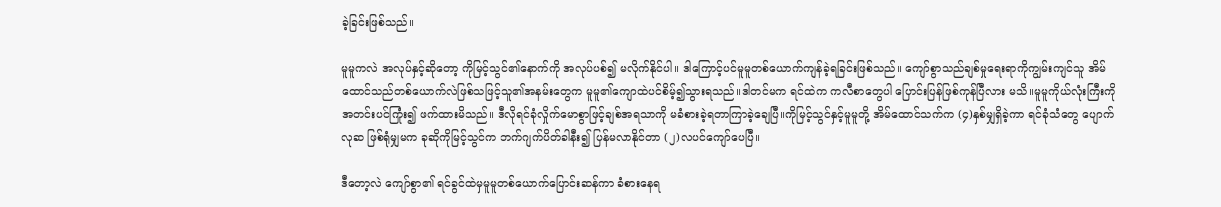ခဲ့ခြင်းဖြစ်သည်။

မူမူကလဲ အလုပ်နှင့်ဆိုတော့ ကိုမြင့်သွင်၏နောက်ကို အလုပ်ပစ်၍ မလိုက်နိုင်ပါ။ ဒါကြောင့်ပင်မူမူတစ်ယောက်ကျန်ခဲ့ရခြင်းဖြစ်သည်။ ကျော်စွာသည်ချစ်မှုရေးရာကိုကျွမ်းကျင်သူ အိမ်ထောင်သည်တစ်ယောက်လဲဖြစ်သဖြင့်သူ၏အနမ်းတွေက မူမူ၏ကျောထဲပင်စိမ့်၍သွားရသည်။ဒါတင်မက ရင်ထဲက ကလီစာတွေပါ ပြောင်းပြန်ဖြစ်ကုန်ပြီလား မသိ။မူမူကိုယ်လုံးကြီးကို အတင်းပင်ကြုံး၍ ဖက်ထားမိသည်။ ဒီလိုရင်ခုံလှိုက်မောစွာဖြင့်ချစ်အရသာကို မခံစားခဲ့ရတာကြာခဲ့ချေပြီ။ကိုမြင့်သွင်နှင့်မူမူတို့ အိမ်ထောင်သက်က (၄)နှစ်မျှရှိခဲ့ကာ ရင်ခုံသံတွေ ပျောက်လုဆ ဖြစ်ရုံမျှမက ခုဆိုကိုမြင့်သွင်က ဘက်ဂျက်ပိတ်ခါနီး၍ ပြန်မလာနိုင်တာ (၂)လပင်ကျော်ပေပြီ။

ဒီတော့လဲ ကျော်စွာ၏ ရင်ခွင်ထဲမှမူမူတစ်ယောက်ပြောင်းဆန်ကာ ခံစားနေရ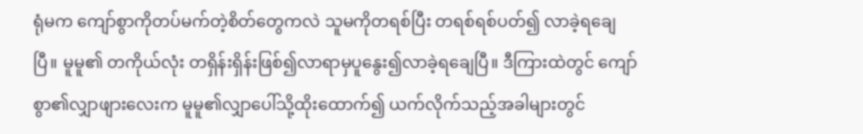ရုံမက ကျော်စွာကိုတပ်မက်တဲ့စိတ်တွေကလဲ သူမကိုတရစ်ပြီး တရစ်ရစ်ပတ်၍ လာခဲ့ရချေပြီ။ မူမူ၏ တကိုယ်လုံး တရှိန်းရှိန်းဖြစ်၍လာရာမှပူနွေး၍လာခဲ့ရချေပြီ။ ဒီကြားထဲတွင် ကျော်စွာ၏လျှာဖျားလေးက မူမူ၏လျှာပေါ်သို့ထိုးထောက်၍ ယက်လိုက်သည့်အခါများတွင်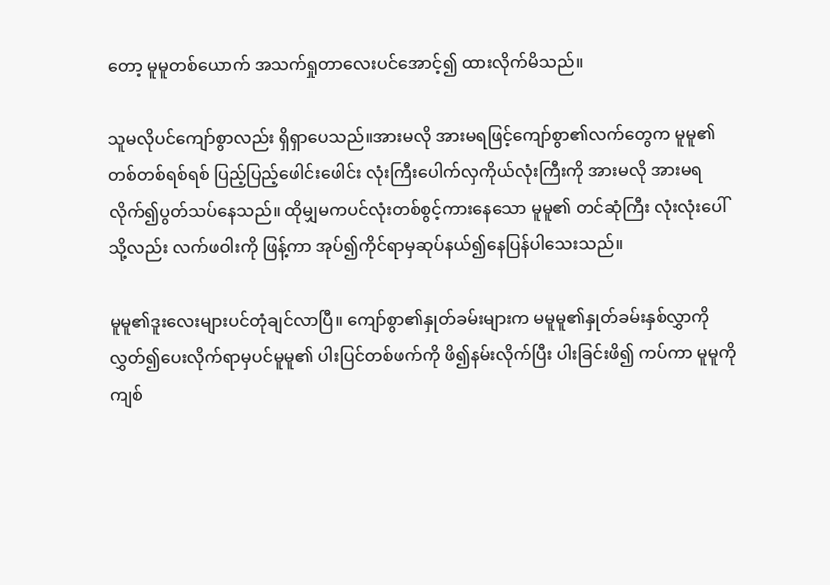တော့ မူမူတစ်ယောက် အသက်ရှုတာလေးပင်အောင့်၍ ထားလိုက်မိသည်။

သူမလိုပင်ကျော်စွာလည်း ရှိရှာပေသည်။အားမလို အားမရဖြင့်ကျော်စွာ၏လက်တွေက မူမူ၏တစ်တစ်ရစ်ရစ် ပြည့်ပြည့်ဖေါင်းဖေါင်း လုံးကြီးပေါက်လှကိုယ်လုံးကြီးကို အားမလို အားမရ လိုက်၍ပွတ်သပ်နေသည်။ ထိုမျှမကပင်လုံးတစ်စွင့်ကားနေသော မူမူ၏ တင်ဆုံကြီး လုံးလုံးပေါ်သို့လည်း လက်ဖဝါးကို ဖြန့်ကာ အုပ်၍ကိုင်ရာမှဆုပ်နယ်၍နေပြန်ပါသေးသည်။

မူမူ၏ဒူးလေးများပင်တုံချင်လာပြီ။ ကျော်စွာ၏နှုတ်ခမ်းများက မမူမူ၏နှုတ်ခမ်းနှစ်လွှာကိုလွှတ်၍ပေးလိုက်ရာမှပင်မူမူ၏ ပါးပြင်တစ်ဖက်ကို ဖိ၍နမ်းလိုက်ပြီး ပါးခြင်းဖိ၍ ကပ်ကာ မူမူကိုကျစ်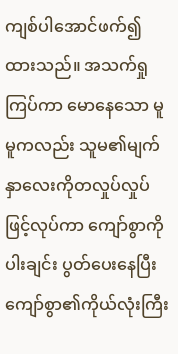ကျစ်ပါအောင်ဖက်၍ထားသည်။ အသက်ရှုကြပ်ကာ မောနေသော မူမူကလည်း သူမ၏မျက်နှာလေးကိုတလှုပ်လှုပ်ဖြင့်လုပ်ကာ ကျော်စွာကိုပါးချင်း ပွတ်ပေးနေပြီး ကျော်စွာ၏ကိုယ်လုံးကြီး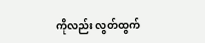ကိုလည်း လွတ်ထွက်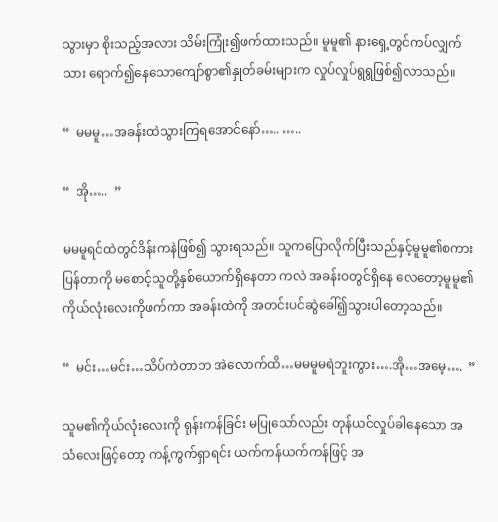သွားမှာ စိုးသည့်အလား သိမ်းကြုံး၍ဖက်ထားသည်။ မူမူ၏ နားရှေ့တွင်ကပ်လျှက်သား ရောက်၍နေသောကျော်စွာ၏နှုတ်ခမ်းများက လှုပ်လှုပ်ရွရွဖြစ်၍လာသည်။

“  မမမူ…အခန်းထဲသွားကြရအောင်နော်….. …..

“  အို…..  ”

မမမူရင်ထဲတွင်ဒိန်းကနဲဖြစ်၍ သွားရသည်။ သူကပြောလိုက်ပြီးသည်နှင့်မူမူ၏စကားပြန်တာကို မစောင့်သူတို့နှစ်ယောက်ရှိနေတာ ကလဲ အခန်းဝတွင်ရှိနေ လေတော့မူမူ၏ ကိုယ်လုံးလေးကိုဖက်ကာ အခန်းထဲကို အတင်းပင်ဆွဲခေါ်၍သွားပါတော့သည်။

“  မင်း…မင်း…သိပ်ကဲတာဘ အဲလောက်ထိ…မမမူမရဲဘူးကွား….အို…အမေ့….  ”

သူမ၏ကိုယ်လုံးလေးကို ရုန်းကန်ခြင်း မပြုသော်လည်း တုန်ယင်လှုပ်ခါနေသော အသံလေးဖြင့်တော့ ကန့်ကွက်ရှာရင်း ယက်ကန်ယက်ကန်ဖြင့် အ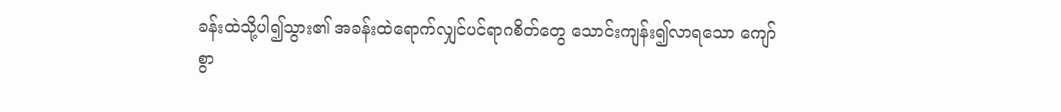ခန်းထဲသို့ပါ၍သွား၏ အခန်းထဲရောက်လျှင်ပင်ရာဂစိတ်တွေ သောင်းကျန်း၍လာရသော ကျော်စွာ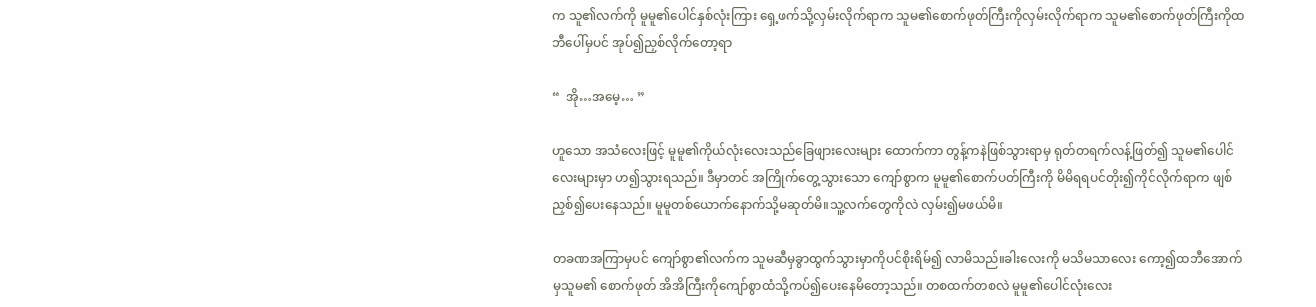က သူ၏လက်ကို မူမူ၏ပေါင်နှစ်လုံးကြား ရှေ့ဖက်သို့လှမ်းလိုက်ရာက သူမ၏စောက်ဖုတ်ကြီးကိုလှမ်းလိုက်ရာက သူမ၏စောက်ဖုတ်ကြီးကိုထဘီပေါ်မှပင် အုပ်၍ညှစ်လိုက်တော့ရာ

“  အို…အမေ့… ”

ဟူသော အသံလေးဖြင့် မူမူ၏ကိုယ်လုံးလေးသည်ခြေဖျားလေးများ ထောက်ကာ တွန့်ကနဲဖြစ်သွားရာမှ ရုတ်တရက်လန့်ဖြတ်၍ သူမ၏ပေါင်လေးများမှာ ဟ၍သွားရသည်။ ဒီမှာတင် အကြိုက်တွေ့သွားသော ကျော်စွာက မူမူ၏စောက်ပတ်ကြီးကို မိမိရရပင်တိုး၍ကိုင်လိုက်ရာက ဖျစ်ညှစ်၍ပေးနေသည်။ မူမူတစ်ယောက်နောက်သို့မဆုတ်မိ။သူ့လက်တွေကိုလဲ လှမ်း၍မဖယ်မိ။

တခဏအကြာမှပင် ကျော်စွာ၏လက်က သူမဆီမှခွာထွက်သွားမှာကိုပင်စိုးရိမ်၍ လာမိသည်။ခါးလေးကို မသိမသာလေး ကော့၍ထဘီအောက်မှသူမ၏ စောက်ဖုတ် အိအိကြီးကိုကျော်စွာထံသို့ကပ်၍ပေးနေမိတော့သည်။ တစထက်တစလဲ မူမူ၏ပေါင်လုံးလေး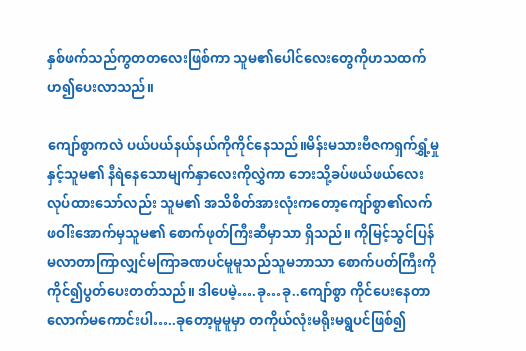နှစ်ဖက်သည်ကွတတလေးဖြစ်ကာ သူမ၏ပေါင်လေးတွေကိုဟသထက် ဟ၍ပေးလာသည်။

ကျော်စွာကလဲ ပယ်ပယ်နယ်နယ်ကိုကိုင်နေသည်။မိန်းမသားဗီဇကရှက်ရွှံ့မှုနှင့်သူမ၏ နီရဲနေသောမျက်နှာလေးကိုလွှဲကာ ဘေးသို့ခပ်ဖယ်ဖယ်လေးလုပ်ထားသော်လည်း သူမ၏ အသိစိတ်အားလုံးကတော့ကျော်စွာ၏လက်ဖဝါ်းအောက်မှသူမ၏ စောက်ဖုတ်ကြီးဆီမှာသာ ရှိသည်။ ကိုမြင့်သွင်ပြန်မလာတာကြာလျှင်မကြာခဏပင်မူမူသည်သူမဘာသာ စောက်ပတ်ကြီးကို ကိုင်၍ပွတ်ပေးတတ်သည်။ ဒါပေမဲ့….ခု…ခု..ကျော်စွာ ကိုင်ပေးနေတာလောက်မကောင်းပါ…..ခုတော့မူမူမှာ တကိုယ်လုံးမရိုးမရွပင်ဖြစ်၍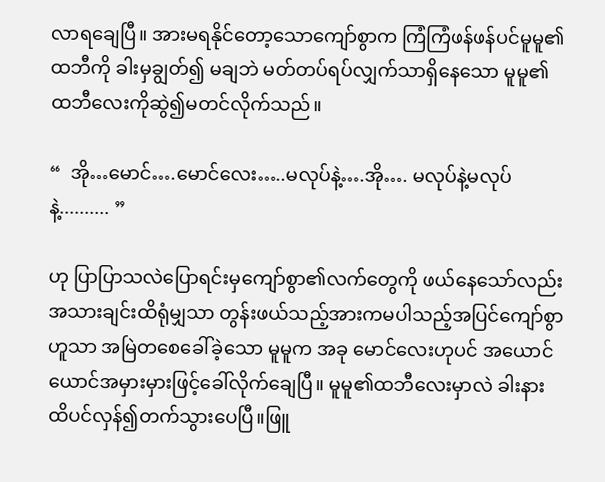လာရချေပြီ။ အားမရနိုင်တော့သောကျော်စွာက ကြံကြံဖန်ဖန်ပင်မူမူ၏ထဘီကို ခါးမှချွတ်၍ မချဘဲ မတ်တပ်ရပ်လျှက်သာရှိနေသော မူမူ၏ထဘီလေးကိုဆွဲ၍မတင်လိုက်သည်။

“  အို…မောင်….မောင်လေး…..မလုပ်နဲ့….အို…. မလုပ်နဲ့မလုပ်နဲ့.......... ”

ဟု ပြာပြာသလဲပြောရင်းမှကျော်စွာ၏လက်တွေကို ဖယ်နေသော်လည်း အသားချင်းထိရုံမျှသာ တွန်းဖယ်သည့်အားကမပါသည့်အပြင်ကျော်စွာဟူသာ အမြဲတစေခေါ်ခဲ့သော မူမူက အခု မောင်လေးဟုပင် အယောင်ယောင်အမှားမှားဖြင့်ခေါ်လိုက်ချေပြီ။ မူမူ၏ထဘီလေးမှာလဲ ခါးနားထိပင်လှန်၍တက်သွားပေပြီ။ဖြူ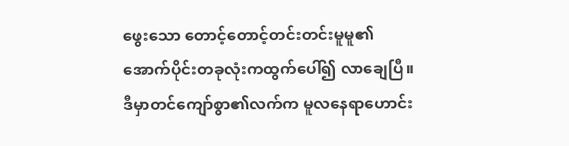ဖွေးသော တောင့်တောင့်တင်းတင်းမူမူ၏ အောက်ပိုင်းတခုလုံးကထွက်ပေါ်၍ လာချေပြီ။ ဒီမှာတင်ကျော်စွာ၏လက်က မူလနေရာဟောင်း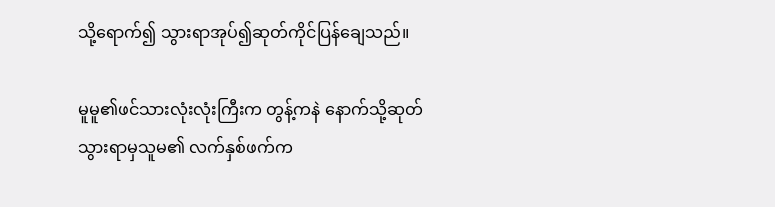သို့ရောက်၍ သွားရာအုပ်၍ဆုတ်ကိုင်ပြန်ချေသည်။

မူမူ၏ဖင်သားလုံးလုံးကြီးက တွန့်ကနဲ နောက်သို့ဆုတ်သွားရာမှသူမ၏ လက်နှစ်ဖက်က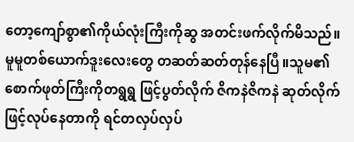တော့ကျော်စွာ၏ကိုယ်လုံးကြီးကိုဆွ အတင်းဖက်လိုက်မိသည်။ မူမူတစ်ယောက်ဒူးလေးတွေ တဆတ်ဆတ်တုန်နေပြီ။သူမ၏စောက်ဖုတ်ကြီးကိုတရွရွ ဖြင့်ပွတ်လိုက် ဇိကနဲဇိကနဲ ဆုတ်လိုက်ဖြင့်လုပ်နေတာကို ရင်တလှပ်လှပ်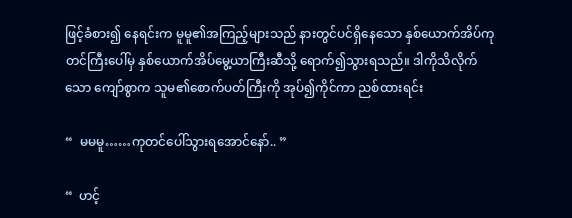ဖြင့်ခံစား၍ နေရင်းက မူမူ၏အကြည့်များသည် နားတွင်ပင်ရှိနေသော နှစ်ယောက်အိပ်ကုတင်ကြီးပေါ်မှ နှစ်ယောက်အိပ်မွေ့ယာကြီးဆီသို့ ရောက်၍သွားရသည်။ ဒါကိုသိလိုက်သော ကျော်စွာက သူမ၏စောက်ပတ်ကြီးကို အုပ်၍ကိုင်ကာ ညစ်ထားရင်း

“  မမမူ……ကုတင်ပေါ်သွားရအောင်နော်.. ”

“  ဟင့်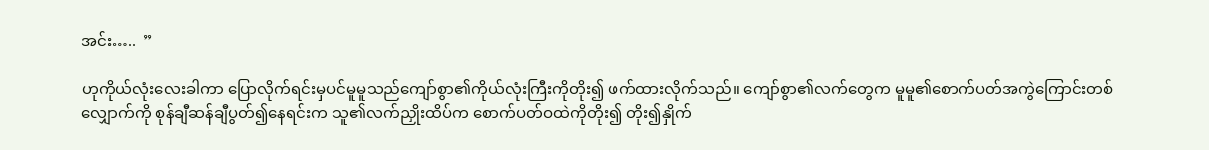အင်း…..  ”

ဟုကိုယ်လုံးလေးခါကာ ပြောလိုက်ရင်းမှပင်မူမူသည်ကျော်စွာ၏ကိုယ်လုံးကြီးကိုတိုး၍ ဖက်ထားလိုက်သည်။ ကျော်စွာ၏လက်တွေက မူမူ၏စောက်ပတ်အကွဲကြောင်းတစ်လျှောက်ကို စုန်ချီဆန်ချီပွတ်၍နေရင်းက သူ၏လက်ညှိုးထိပ်က စောက်ပတ်ဝထဲကိုတိုး၍ တိုး၍နှိုက်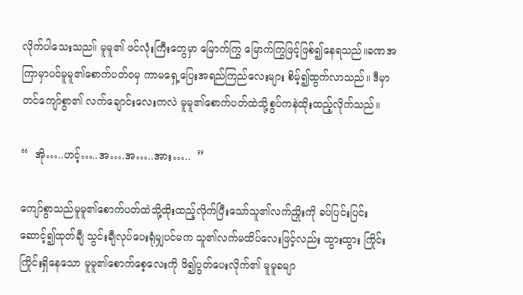လိုက်ပါသေးသည။် မူမူ၏ ဖင်လုံးကြီးတွေမှာ မြောက်ကြွ မြောက်ကြွဖြင့်ဖြစ်၍နေရသည်။ခဏအကြာမှာပင်မူမူ၏စောက်ပတ်ဝမှ ကာမရှေ့ပြေးအရည်ကြည်လေးများ စိမ့်၍ထွက်လာသည်။ ဒီမှာတင်ကျော်စွာ၏ လက်ချောင်းလေးကလဲ မူမူ၏စောက်ပတ်ထဲသို့စွပ်ကနဲထိုးထည့်လိုက်သည်။

“  အို…..ဟင့်…..အ….အ…..အား…..  ”

ကျော်စွာသည်မူမူ၏စောက်ပတ်ထဲသို့ထိုးထည့်လိုက်ပြီးသော်သူ၏လက်ညှိုးကို ခပ်ပြင်းပြင်းဆောင့်၍ထုတ်ချီ သွင်းချီလုပ်ပေးရုံမျှပင်မက သူ၏လက်မထိပ်လေးဖြင့်လည်း ထွားထွား ကြိုင်းကြိုင်းရှိနေသော မူမူ၏စောက်စေ့လေးကို ဖိ၍ပွတ်ပေးလိုက်၏ မူမူခမျာ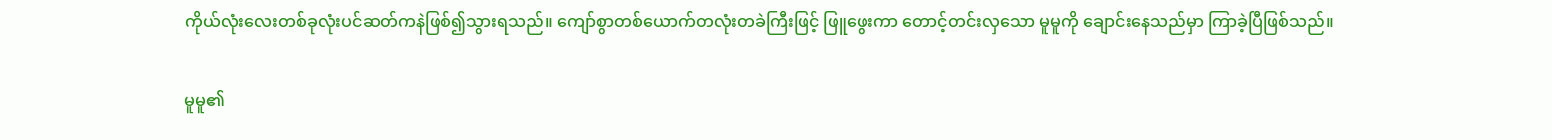ကိုယ်လုံးလေးတစ်ခုလုံးပင်ဆတ်ကနဲဖြစ်၍သွားရသည်။ ကျော်စွာတစ်ယောက်တလုံးတခဲကြီးဖြင့် ဖြူဖွေးကာ တောင့်တင်းလှသော မူမူကို ချောင်းနေသည်မှာ ကြာခဲ့ပြီဖြစ်သည်။

မူမူ၏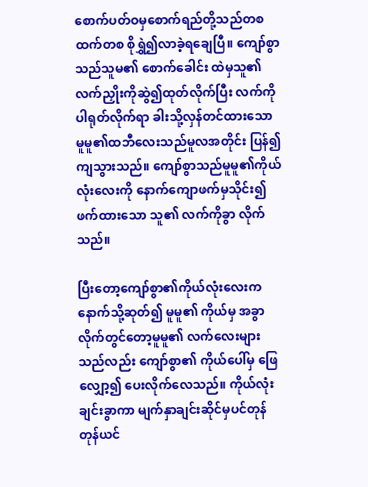စောက်ပတ်ဝမှစောက်ရည်တို့သည်တစထက်တစ စိုရွှဲ၍လာခဲ့ရချေပြီ။ ကျော်စွာသည်သူမ၏ စောက်ခေါင်း ထဲမှသူ၏လက်ညှိုးကိုဆွဲ၍ထုတ်လိုက်ပြီး လက်ကိုပါရုတ်လိုက်ရာ ခါးသို့လှန်တင်ထားသော မူမူ၏ထဘီလေးသည်မူလအတိုင်း ပြန်၍ကျသွားသည်။ ကျော်စွာသည်မူမူ၏ကိုယ်လုံးလေးကို နောက်ကျောဖက်မှသိုင်း၍ဖက်ထားသော သူ၏ လက်ကိုခွာ လိုက်သည်။

ပြီးတော့ကျော်စွာ၏ကိုယ်လုံးလေးက နောက်သို့ဆုတ်၍ မူမူ၏ ကိုယ်မှ အခွာလိုက်တွင်တော့မူမူ၏ လက်လေးများသည်လည်း ကျော်စွာ၏ ကိုယ်ပေါ်မှ ဖြေလျှော့၍ ပေးလိုက်လေသည်။ ကိုယ်လုံးချင်းခွာကာ မျက်နှာချင်းဆိုင်မှပင်တုန်တုန်ယင်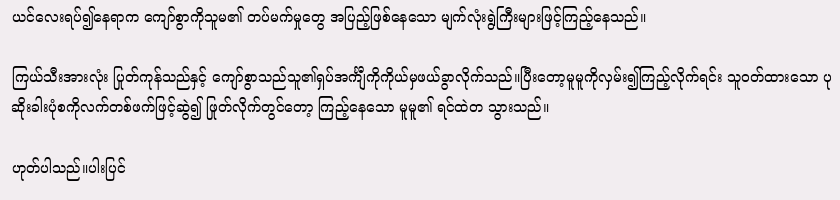ယင်လေးရပ်၍နေရာက ကျော်စွာကိုသူမ၏ တပ်မက်မှုတွေ အပြည့်ဖြစ်နေသော မျက်လုံးရွဲကြီးများဖြင့်ကြည့်နေသည်။

ကြယ်သီးအားလုံး ပြုတ်ကုန်သည်နှင့် ကျော်စွာသည်သူ၏ရှပ်အင်္ကျီကိုကိုယ်မှဖယ်ခွာလိုက်သည်။ပြီးတော့မူမူကိုလှမ်း၍ကြည့်လိုက်ရင်း သူဝတ်ထားသော ပုဆိုးခါးပုံစကိုလက်တစ်ဖက်ဖြင့်ဆွဲ၍ ဖြုတ်လိုက်တွင်တော့ ကြည့်နေသော မူမူ၏ ရင်ထဲတ သွားသည်။

ဟုတ်ပါသည်။ပါးပြင်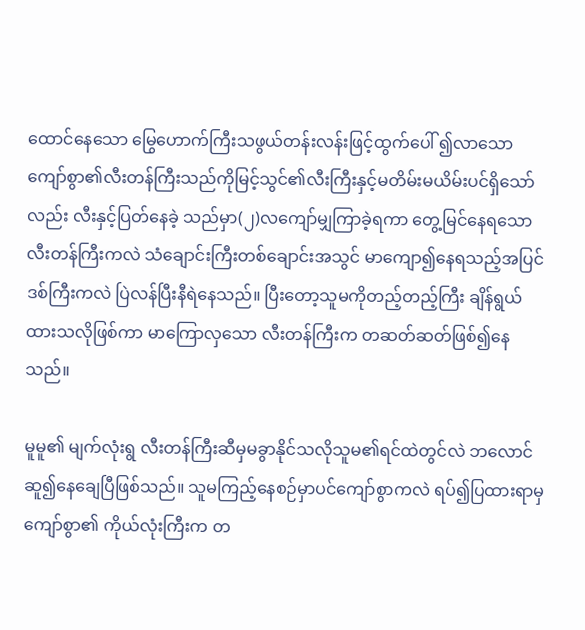ထောင်နေသော မြွေဟောက်ကြီးသဖွယ်တန်းလန်းဖြင့်ထွက်ပေါ် ၍လာသော ကျော်စွာ၏လီးတန်ကြီးသည်ကိုမြင့်သွင်၏လီးကြီးနှင့်မတိမ်းမယိမ်းပင်ရှိသော်လည်း လီးနှင့်ပြတ်နေခဲ့ သည်မှာ(၂)လကျော်မျှကြာခဲ့ရကာ တွေ့မြင်နေရသော လီးတန်ကြီးကလဲ သံချောင်းကြီးတစ်ချောင်းအသွင် မာကျော၍နေရသည့်အပြင်ဒစ်ကြီးကလဲ ပြဲလန်ပြီးနီရဲနေသည်။ ပြီးတော့သူမကိုတည့်တည့်ကြီး ချိန်ရွယ်ထားသလိုဖြစ်ကာ မာကြောလှသော လီးတန်ကြီးက တဆတ်ဆတ်ဖြစ်၍နေသည်။

မူမူ၏ မျက်လုံးရွ လီးတန်ကြီးဆီမှမခွာနိုင်သလိုသူမ၏ရင်ထဲတွင်လဲ ဘလောင်ဆူ၍နေချေပြီဖြစ်သည်။ သူမကြည့်နေစဉ်မှာပင်ကျော်စွာကလဲ ရပ်၍ပြထားရာမှ ကျော်စွာ၏ ကိုယ်လုံးကြီးက တ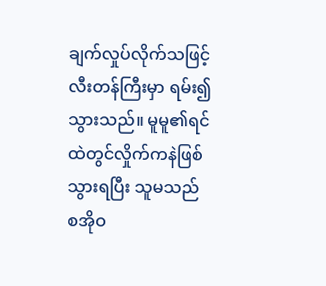ချက်လှုပ်လိုက်သဖြင့် လီးတန်ကြီးမှာ ရမ်း၍သွားသည်။ မူမူ၏ရင်ထဲတွင်လှိုက်ကနဲဖြစ်သွားရပြီး သူမသည် စအိုဝ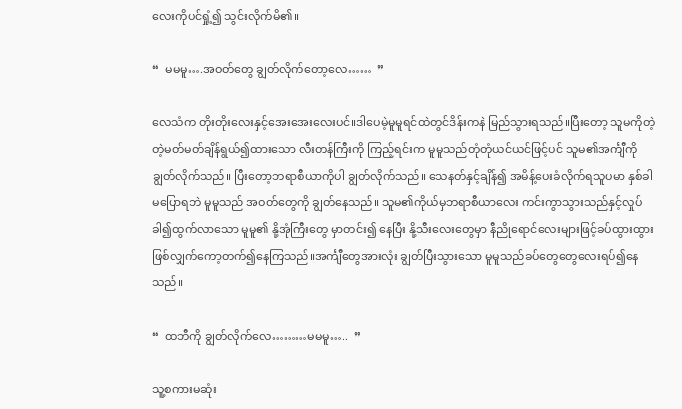လေးကိုပင်ရှုံ့၍ သွင်းလိုက်မိ၏။

“  မမမူ….အဝတ်တွေ ချွတ်လိုက်တော့လေ……  ”

လေသံက တိုးတိုးလေးနှင့်အေးအေးလေးပင်။ဒါပေမဲ့မူမူရင်ထဲတွင်ဒိန်းကနဲ မြည်သွားရသည်။ပြီးတော့ သူမကိုတဲ့တဲ့မတ်မတ်ချိန်ရွယ်၍ထားသော လီးတန်ကြီးကို ကြည့်ရင်းက မူမူသည်တုံတုံယင်ယင်ဖြင့်ပင် သူမ၏အင်္ကျီကိုချွတ်လိုက်သည်။ ပြီးတော့ဘရာစီယာကိုပါ ချွတ်လိုက်သည်။ သေနတ်နှင့်ချိန်၍ အမိန့်ပေးခံလိုက်ရသူပမာ နှစ်ခါမပြောရဘဲ မူမူသည် အဝတ်တွေကို ချွတ်နေသည်။ သူမ၏ကိုယ်မှဘရာစီယာလေး ကင်းကွာသွားသည်နှင့်လှုပ်ခါ၍ထွက်လာသော မူမူ၏ နို့အုံကြီးတွေ မှာတင်း၍ နေပြီး နို့သီးလေးတွေမှာ နီညိုရောင်လေးများဖြင့်ခပ်ထွားထွားဖြစ်လျှက်ကော့တက်၍နေကြသည်။အင်္ကျီတွေအားလုံး ချွတ်ပြီးသွားသော မူမူသည်ခပ်တွေတွေလေးရပ်၍နေသည်။

“  ထဘီကို ချွတ်လိုက်လေ………မမမူ…..  ”

သူ့စကားမဆုံး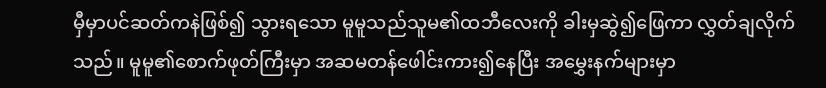မှီမှာပင်ဆတ်ကနဲဖြစ်၍ သွားရသော မူမူသည်သူမ၏ထဘီလေးကို ခါးမှဆွဲ၍ဖြေကာ လွှတ်ချလိုက်သည်။ မူမူ၏စောက်ဖုတ်ကြီးမှာ အဆမတန်ဖေါင်းကား၍နေပြီး အမွှေးနက်များမှာ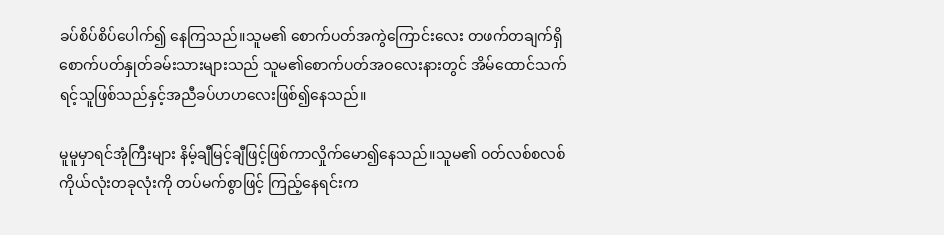ခပ်စိပ်စိပ်ပေါက်၍ နေကြသည်။သူမ၏ စောက်ပတ်အကွဲကြောင်းလေး တဖက်တချက်ရှိစောက်ပတ်နှုတ်ခမ်းသားများသည် သူမ၏စောက်ပတ်အဝလေးနားတွင် အိမ်ထောင်သက်ရင့်သူဖြစ်သည်နှင့်အညီခပ်ဟဟလေးဖြစ်၍နေသည်။

မူမူမှာရင်အုံကြီးများ နိမ့်ချီမြင့်ချီဖြင့်ဖြစ်ကာလှိုက်မော၍နေသည်။သူမ၏ ဝတ်လစ်စလစ်ကိုယ်လုံးတခုလုံးကို တပ်မက်စွာဖြင့် ကြည့်နေရင်းက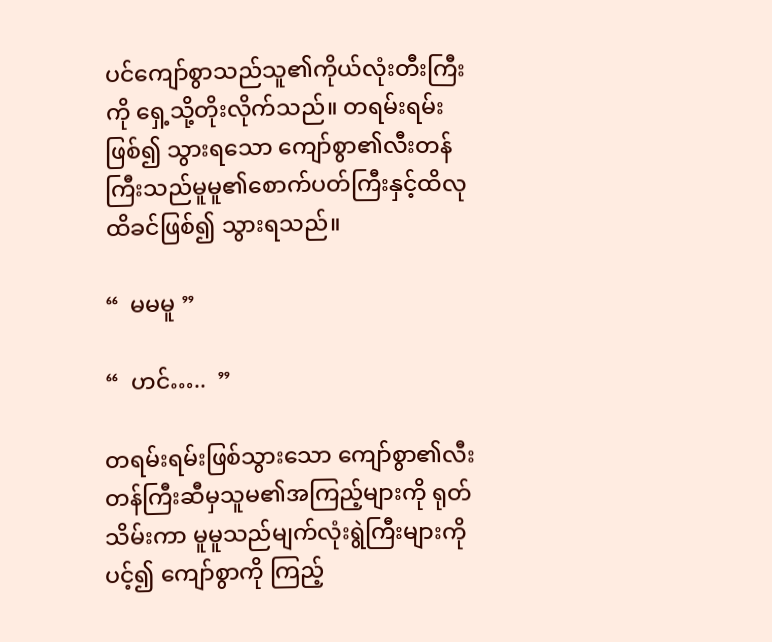ပင်ကျော်စွာသည်သူ၏ကိုယ်လုံးတီးကြီးကို ရှေ့သို့တိုးလိုက်သည်။ တရမ်းရမ်းဖြစ်၍ သွားရသော ကျော်စွာ၏လီးတန်ကြီးသည်မူမူ၏စောက်ပတ်ကြီးနှင့်ထိလုထိခင်ဖြစ်၍ သွားရသည်။

“  မမမူ ”

“  ဟင်…..  ”

တရမ်းရမ်းဖြစ်သွားသော ကျော်စွာ၏လီးတန်ကြီးဆီမှသူမ၏အကြည့်များကို ရုတ်သိမ်းကာ မူမူသည်မျက်လုံးရွဲကြီးများကို ပင့်၍ ကျော်စွာကို ကြည့်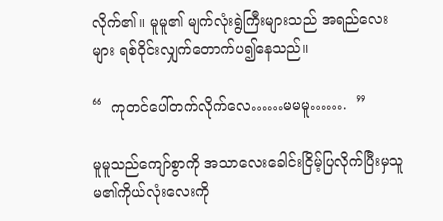လိုက်၏။ မူမူ၏ မျက်လုံးရွဲကြီးများသည် အရည်လေးများ ရစ်ဝိုင်းလျှက်တောက်ပ၍နေသည်။

“  ကုတင်ပေါ်တက်လိုက်လေ……မမမူ…….  ”

မူမူသည်ကျော်စွာကို အသာလေးခေါင်းငြိမ့်ပြလိုက်ပြီးမှသူမ၏ကိုယ်လုံးလေးကို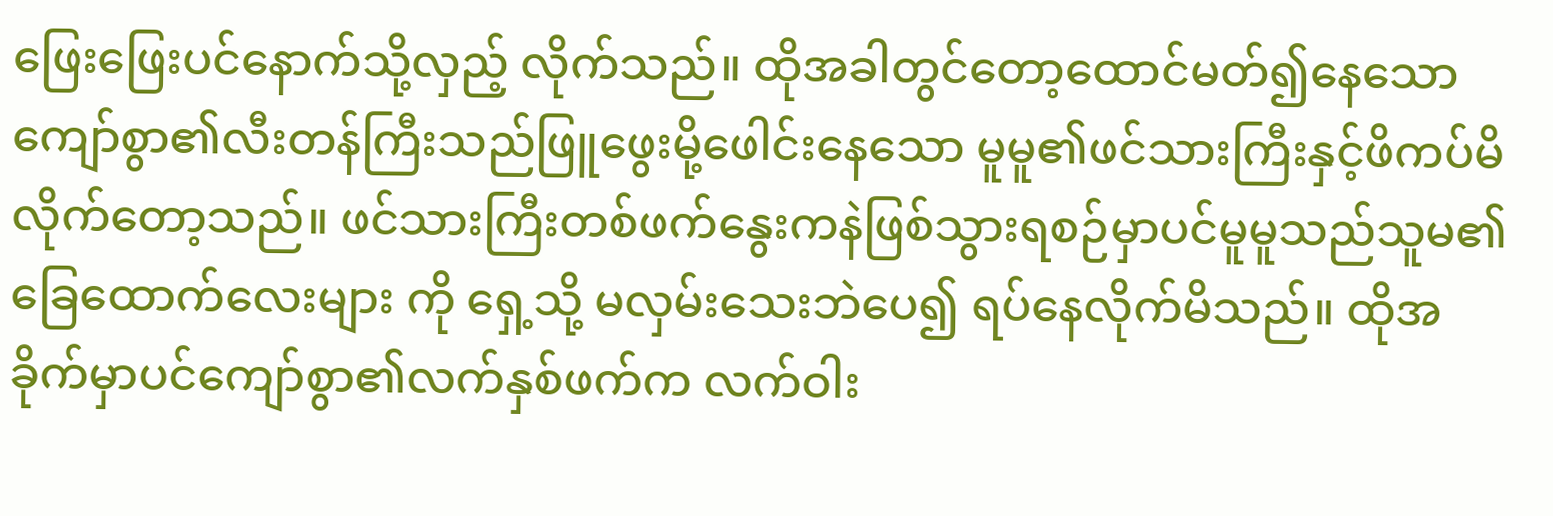ဖြေးဖြေးပင်နောက်သို့လှည့် လိုက်သည်။ ထိုအခါတွင်တော့ထောင်မတ်၍နေသော ကျော်စွာ၏လီးတန်ကြီးသည်ဖြူဖွေးမို့ဖေါင်းနေသော မူမူ၏ဖင်သားကြီးနှင့်ဖိကပ်မိလိုက်တော့သည်။ ဖင်သားကြီးတစ်ဖက်နွေးကနဲဖြစ်သွားရစဉ်မှာပင်မူမူသည်သူမ၏ခြေထောက်လေးများ ကို ရှေ့သို့ မလှမ်းသေးဘဲပေ၍ ရပ်နေလိုက်မိသည်။ ထိုအခိုက်မှာပင်ကျော်စွာ၏လက်နှစ်ဖက်က လက်ဝါး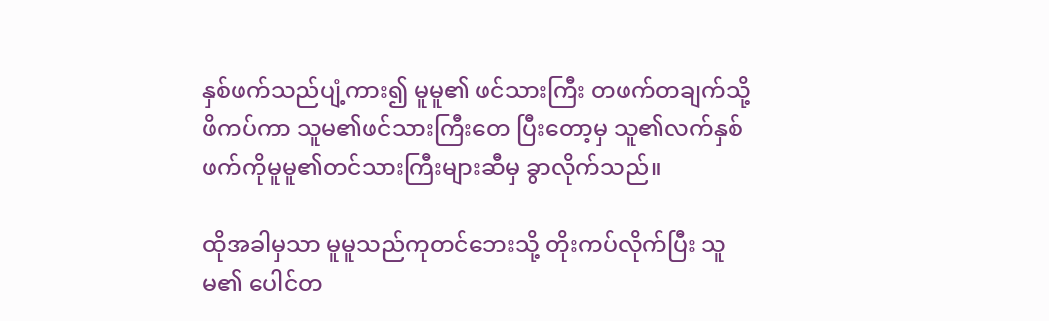နှစ်ဖက်သည်ပျံ့ကား၍ မူမူ၏ ဖင်သားကြီး တဖက်တချက်သို့ဖိကပ်ကာ သူမ၏ဖင်သားကြီးတေ ပြီးတော့မှ သူ၏လက်နှစ်ဖက်ကိုမူမူ၏တင်သားကြီးများဆီမှ ခွာလိုက်သည်။

ထိုအခါမှသာ မူမူသည်ကုတင်ဘေးသို့ တိုးကပ်လိုက်ပြီး သူမ၏ ပေါင်တ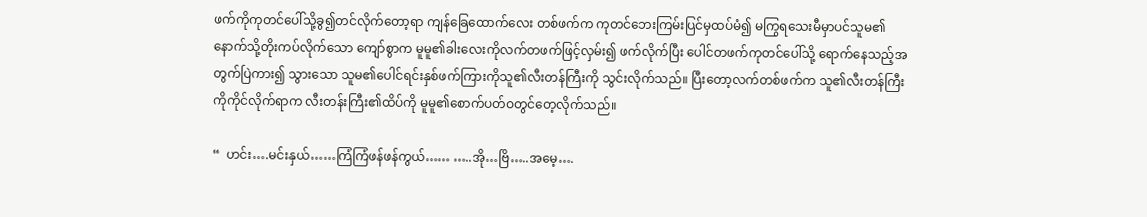ဖက်ကိုကုတင်ပေါ်သို့ခွ၍တင်လိုက်တော့ရာ ကျန်ခြေထောက်လေး တစ်ဖက်က ကုတင်ဘေးကြမ်းပြင်မှထပ်မံ၍ မကြွရသေးမီမှာပင်သူမ၏နောက်သို့တိုးကပ်လိုက်သော ကျော်စွာက မူမူ၏ခါးလေးကိုလက်တဖက်ဖြင့်လှမ်း၍ ဖက်လိုက်ပြီး ပေါင်တဖက်ကုတင်ပေါ်သို့ ရောက်နေသည့်အတွက်ပြဲကား၍ သွားသော သူမ၏ပေါင်ရင်းနှစ်ဖက်ကြားကိုသူ၏လီးတန်ကြီးကို သွင်းလိုက်သည်။ ပြီးတော့လက်တစ်ဖက်က သူ၏လီးတန်ကြီးကိုကိုင်လိုက်ရာက လီးတန်းကြီး၏ထိပ်ကို မူမူ၏စောက်ပတ်ဝတွင်တေ့လိုက်သည်။

“  ဟင်း….မင်းနှယ်……ကြံကြံဖန်ဖန်ကွယ်…… …..အို…ဗြိ…..အမေ့….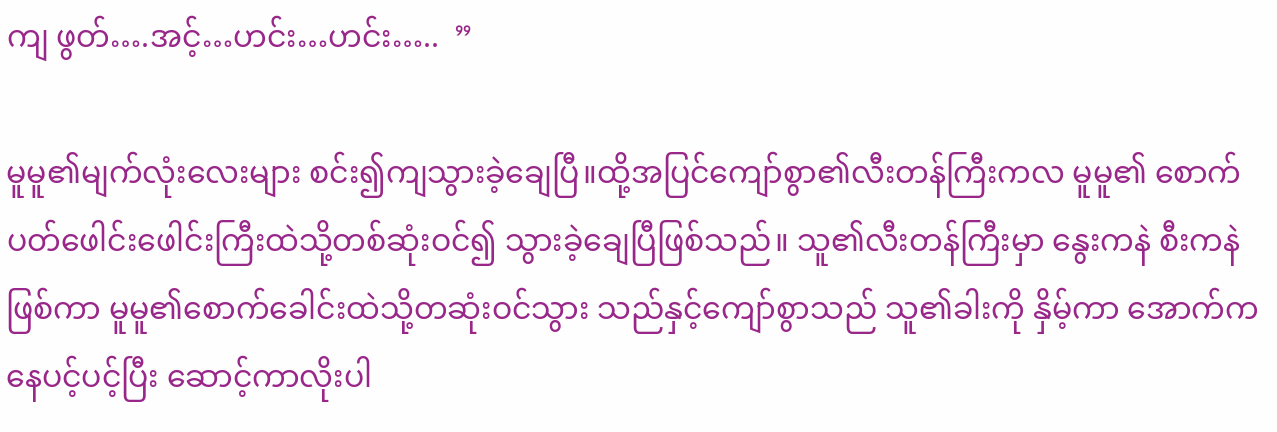ကျ ဖွတ်….အင့်…ဟင်း…ဟင်း…..  ”

မူမူ၏မျက်လုံးလေးများ စင်း၍ကျသွားခဲ့ချေပြီ။ထို့အပြင်ကျော်စွာ၏လီးတန်ကြီးကလ မူမူ၏ စောက်ပတ်ဖေါင်းဖေါင်းကြီးထဲသို့တစ်ဆုံးဝင်၍ သွားခဲ့ချေပြီဖြစ်သည်။ သူ၏လီးတန်ကြီးမှာ နွေးကနဲ စီးကနဲဖြစ်ကာ မူမူ၏စောက်ခေါင်းထဲသို့တဆုံးဝင်သွား သည်နှင့်ကျော်စွာသည် သူ၏ခါးကို နှိမ့်ကာ အောက်ကနေပင့်ပင့်ပြီး ဆောင့်ကာလိုးပါ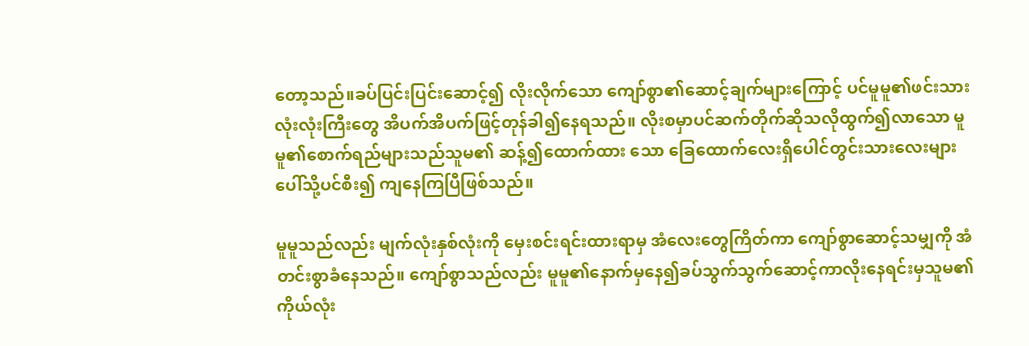တော့သည်။ခပ်ပြင်းပြင်းဆောင့်၍ လိုးလိုက်သော ကျော်စွာ၏ဆောင့်ချက်များကြောင့် ပင်မူမူ၏ဖင်းသားလုံးလုံးကြီးတွေ အိပက်အိပက်ဖြင့်တုန်ခါ၍နေရသည်။ လိုးစမှာပင်ဆက်တိုက်ဆိုသလိုထွက်၍လာသော မူမူ၏စောက်ရည်များသည်သူမ၏ ဆန့်၍ထောက်ထား သော ခြေထောက်လေးရှိပေါင်တွင်းသားလေးများပေါ်သို့ပင်စီး၍ ကျနေကြပြီဖြစ်သည်။

မူမူသည်လည်း မျက်လုံးနှစ်လုံးကို မှေးစင်းရင်းထားရာမှ အံလေးတွေကြိတ်ကာ ကျော်စွာဆောင့်သမျှကို အံတင်းစွာခံနေသည်။ ကျော်စွာသည်လည်း မူမူ၏နောက်မှနေ၍ခပ်သွက်သွက်ဆောင့်ကာလိုးနေရင်းမှသူမ၏ ကိုယ်လုံး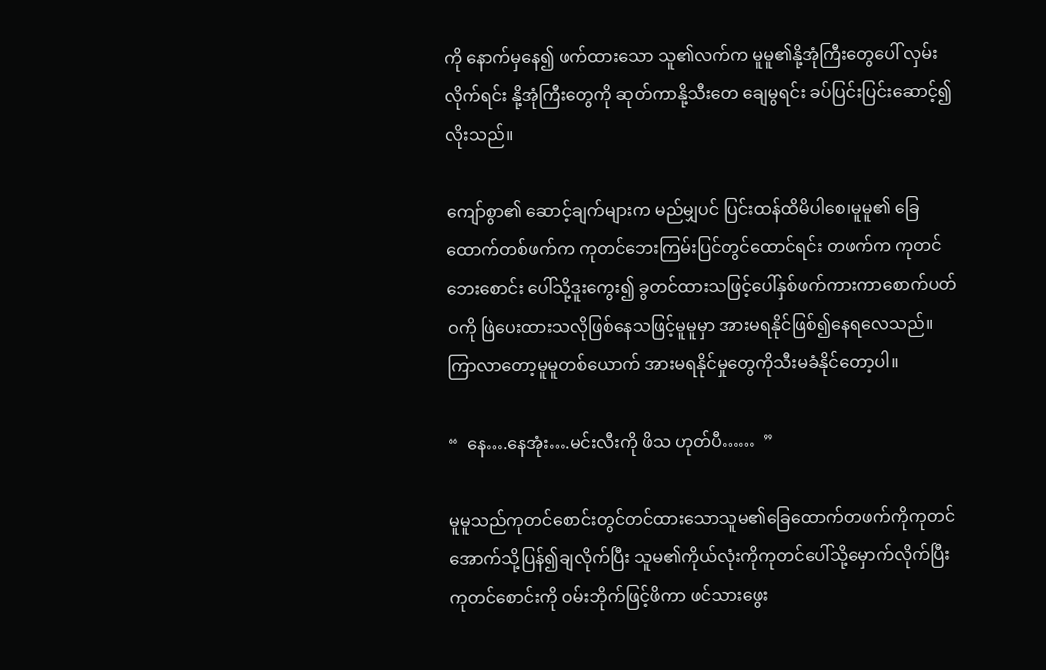ကို နောက်မှနေ၍ ဖက်ထားသော သူ၏လက်က မူမူ၏နို့အုံကြီးတွေပေါ် လှမ်းလိုက်ရင်း နို့အုံကြီးတွေကို ဆုတ်ကာနို့သီးတေ ချေမွရင်း ခပ်ပြင်းပြင်းဆောင့်၍ လိုးသည်။

ကျော်စွာ၏ ဆောင့်ချက်များက မည်မျှပင် ပြင်းထန်ထိမိပါစေ၊မူမူ၏ ခြေထောက်တစ်ဖက်က ကုတင်ဘေးကြမ်းပြင်တွင်ထောင်ရင်း တဖက်က ကုတင်ဘေးစောင်း ပေါ်သို့ဒူးကွေး၍ ခွတင်ထားသဖြင့်ပေါ်နှစ်ဖက်ကားကာစောက်ပတ်ဝကို ဖြဲပေးထားသလိုဖြစ်နေသဖြင့်မူမူမှာ အားမရနိုင်ဖြစ်၍နေရလေသည်။ ကြာလာတော့မူမူတစ်ယောက် အားမရနိုင်မှုတွေကိုသီးမခံနိုင်တော့ပါ။

“  နေ….နေအုံး….မင်းလီးကို ဖိသ ဟုတ်ပီ……  ”

မူမူသည်ကုတင်စောင်းတွင်တင်ထားသောသူမ၏ခြေထောက်တဖက်ကိုကုတင်အောက်သို့ပြန်၍ချလိုက်ပြီး သူမ၏ကိုယ်လုံးကိုကုတင်ပေါ်သို့မှောက်လိုက်ပြီး ကုတင်စောင်းကို ဝမ်းဘိုက်ဖြင့်ဖိကာ ဖင်သားဖွေး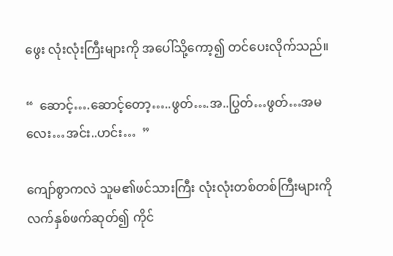ဖွေး လုံးလုံးကြီးများကို အပေါ်သို့ကော့၍ တင်ပေးလိုက်သည်။

“  ဆောင့်….ဆောင့်တော့…..ဖွတ်….အ..ပြွတ်…ဖွတ်…အမလေး…အင်း..ဟင်း…  ”

ကျော်စွာကလဲ သူမ၏ဖင်သားကြီး လုံးလုံးတစ်တစ်ကြီးများကိုလက်နှစ်ဖက်ဆုတ်၍ ကိုင်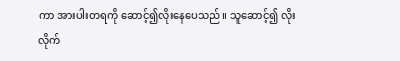ကာ အားပါးတရကို ဆောင့်၍လိုးနေပေသည်။ သူဆောင့်၍ လိုးလိုက်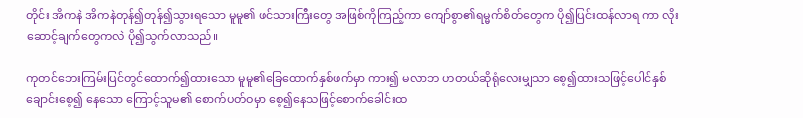တိုင်း အိကနဲ အိကနဲတုန်၍တုန်၍သွားရသော မူမူ၏ ဖင်သားကြီးတွေ အဖြစ်ကိုကြည့်ကာ ကျော်စွာ၏ရမ္မက်စိတ်တွေက ပို၍ပြင်းထန်လာရ ကာ လိုးဆောင့်ချက်တွေကလဲ ပို၍သွက်လာသည်။

ကုတင်ဘေးကြမ်းပြင်တွင်ထောက်၍ထားသော မူမူ၏ခြေထောက်နှစ်ဖက်မှာ ကား၍ မလာဘ ဟတယ်ဆိုရုံလေးမျှသာ စေ့၍ထားသဖြင့်ပေါင်နှစ်ချောင်းစေ့၍ နေသော ကြောင့်သူမ၏ စောက်ပတ်ဝမှာ စေ့၍နေသဖြင့်စောက်ခေါင်းထ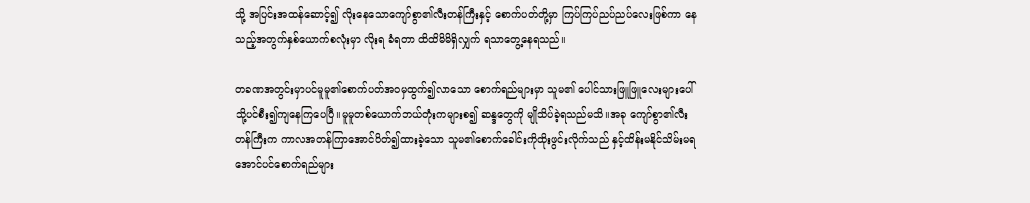သို့ အပြင်းအထန်ဆောင့်၍ လိုးနေသောကျော်စွာ၏လီးတန်ကြီးနှင့် စောက်ပတ်တို့မှာ ကြပ်ကြပ်ညပ်ညပ်လေးဖြစ်ကာ နေသည့်အတွက်နှစ်ယောက်စလုံးမှာ လိုးရ ခံရတာ ထိထိမိမိရှိလျှက် ရသာတွေ့နေရသည်။

တခဏအတွင်းမှာပင်မူမူ၏စောက်ပတ်အဝမှထွက်၍လာသော စောက်ရည်များမှာ သူမ၏ ပေါင်သားဖြူဖြူလေးများပေါ်သို့ပင်စီး၍ကျနေကြပေပြီ။မူမူတစ်ယောက်ဘယ်တုံးကများစ၍ ဆန္ဒတွေကို မျိုသိပ်ခဲ့ရသည်မသိ။အခု ကျော်စွာ၏လီးတန်ကြီးက ကာလအတန်ကြာအောင်ပိတ်၍ထားခဲ့သော သူမ၏စောက်ခေါင်းကိုထိုးဖွင်းလိုက်သည် နှင့်ထိန်းမနိုင်သိမ်းမရအောင်ပင်စောက်ရည်များ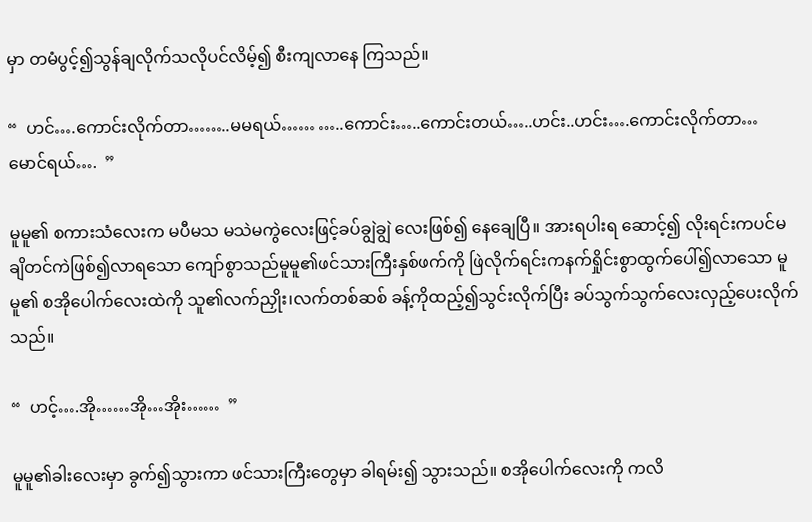မှာ တမံပွင့်၍သွန်ချလိုက်သလိုပင်လိမ့်၍ စီးကျလာနေ ကြသည်။

“  ဟင်….ကောင်းလိုက်တာ……..မမရယ်…… …..ကောင်း…..ကောင်းတယ်…..ဟင်း..ဟင်း….ကောင်းလိုက်တာ…မောင်ရယ်….  ”

မူမူ၏ စကားသံလေးက မပီမသ မသဲမကွဲလေးဖြင့်ခပ်ချွဲချွဲ လေးဖြစ်၍ နေချေပြီ။ အားရပါးရ ဆောင့်၍ လိုးရင်းကပင်မချိတင်ကဲဖြစ်၍လာရသော ကျော်စွာသည်မူမူ၏ဖင်သားကြီးနှစ်ဖက်ကို ဖြဲလိုက်ရင်းကနက်ရှိုင်းစွာထွက်ပေါ်၍လာသော မူမူ၏ စအိုပေါက်လေးထဲကို သူ၏လက်ညှိုး၊လက်တစ်ဆစ် ခန့်ကိုထည့်၍သွင်းလိုက်ပြီး ခပ်သွက်သွက်လေးလှည့်ပေးလိုက်သည်။

“  ဟင့်….အို……အို…အိုး……  ”

မူမူ၏ခါးလေးမှာ ခွက်၍သွားကာ ဖင်သားကြီးတွေမှာ ခါရမ်း၍ သွားသည်။ စအိုပေါက်လေးကို ကလိ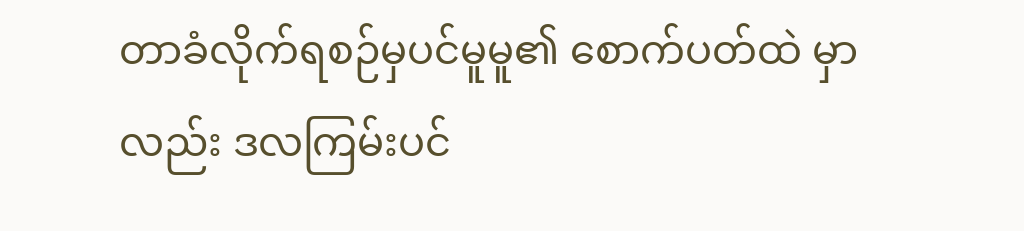တာခံလိုက်ရစဉ်မှပင်မူမူ၏ စောက်ပတ်ထဲ မှာလည်း ဒလကြမ်းပင်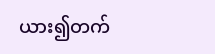ယား၍တက်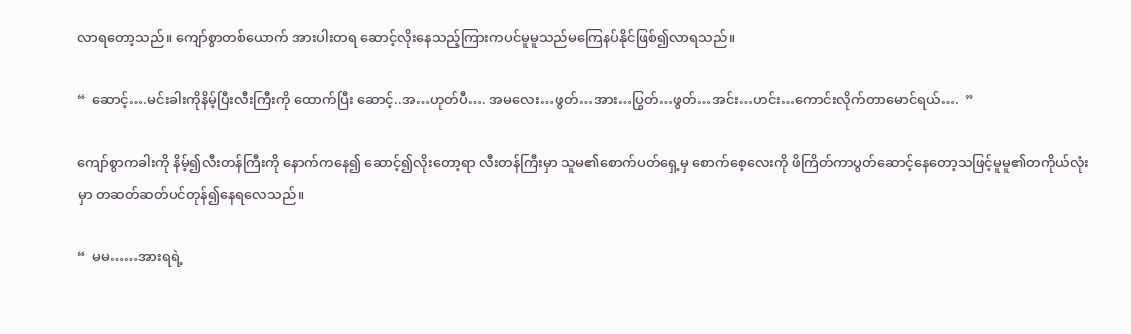လာရတော့သည်။ ကျော်စွာတစ်ယောက် အားပါးတရ ဆောင့်လိုးနေသည့်ကြားကပင်မူမူသည်မကြေနပ်နိုင်ဖြစ်၍လာရသည်။

“  ဆောင့်….မင်းခါးကိုနိမ့်ပြီးလီးကြီးကို ထောက်ပြီး ဆောင့်..အ…ဟုတ်ပီ…. အမလေး…ဖွတ်…အား…ပြွတ်…ဖွတ်…အင်း…ဟင်း…ကောင်းလိုက်တာမောင်ရယ်….  ”

ကျော်စွာကခါးကို နိမ့်၍လီးတန်ကြီးကို နောက်ကနေ၍ ဆောင့်၍လိုးတော့ရာ လီးတန်ကြီးမှာ သူမ၏စောက်ပတ်ရှေ့မှ စောက်စေ့လေးကို ဖိကြိတ်ကာပွတ်ဆောင့်နေတော့သဖြင့်မူမူ၏တကိုယ်လုံးမှာ တဆတ်ဆတ်ပင်တုန်၍နေရလေသည်။

“  မမ……အားရရဲ့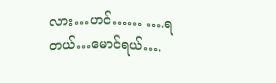လား…ဟင်…… ….ရတယ်…မောင်ရယ်….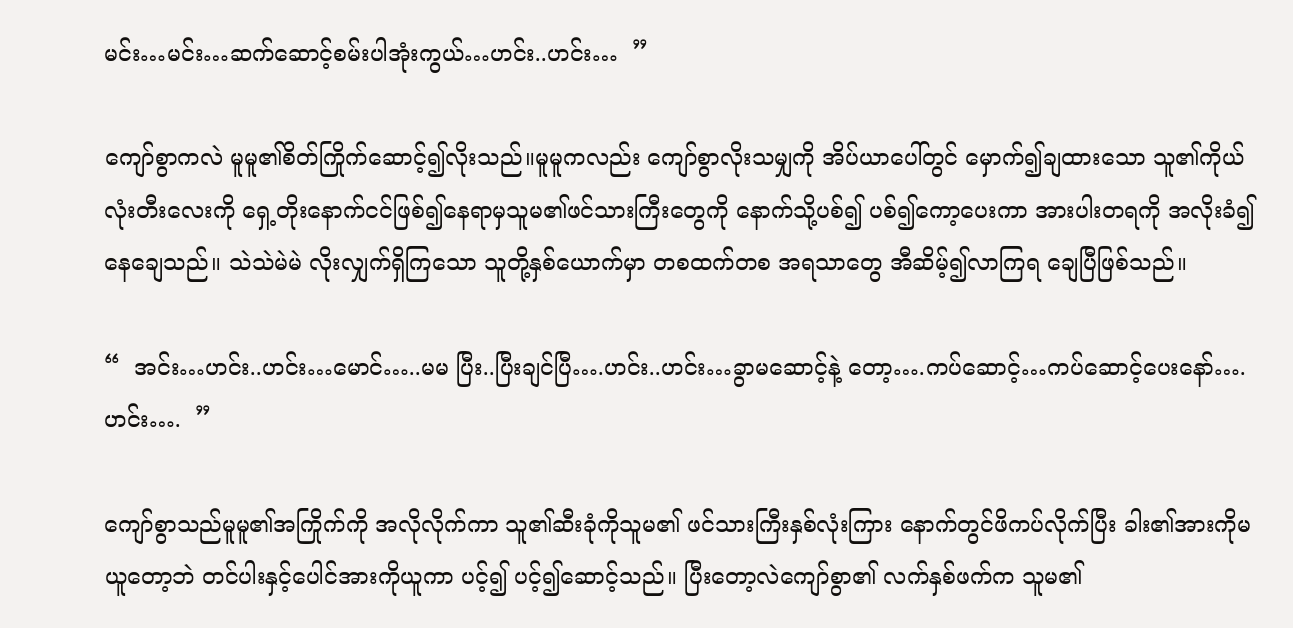မင်း…မင်း…ဆက်ဆောင့်စမ်းပါအုံးကွယ်…ဟင်း..ဟင်း…  ”

ကျော်စွာကလဲ မူမူ၏စိတ်ကြိုက်ဆောင့်၍လိုးသည်။မူမူကလည်း ကျော်စွာလိုးသမျှကို အိပ်ယာပေါ်တွင် မှောက်၍ချထားသော သူ၏ကိုယ်လုံးတီးလေးကို ရှေ့တိုးနောက်ငင်ဖြစ်၍နေရာမှသူမ၏ဖင်သားကြီးတွေကို နောက်သို့ပစ်၍ ပစ်၍ကော့ပေးကာ အားပါးတရကို အလိုးခံ၍ နေချေသည်။ သဲသဲမဲမဲ လိုးလျှက်ရှိကြသော သူတို့နှစ်ယောက်မှာ တစထက်တစ အရသာတွေ အီဆိမ့်၍လာကြရ ချေပြီဖြစ်သည်။

“  အင်း…ဟင်း..ဟင်း…မောင်…..မမ ပြီး..ပြီးချင်ပြီ….ဟင်း..ဟင်း…ခွာမဆောင့်နဲ့ တော့….ကပ်ဆောင့်…ကပ်ဆောင့်ပေးနော်….ဟင်း….  ”

ကျော်စွာသည်မူမူ၏အကြိုက်ကို အလိုလိုက်ကာ သူ၏ဆီးခုံကိုသူမ၏ ဖင်သားကြီးနှစ်လုံးကြား နောက်တွင်ဖိကပ်လိုက်ပြီး ခါး၏အားကိုမယူတော့ဘဲ တင်ပါးနှင့်ပေါင်အားကိုယူကာ ပင့်၍ ပင့်၍ဆောင့်သည်။ ပြီးတော့လဲကျော်စွာ၏ လက်နှစ်ဖက်က သူမ၏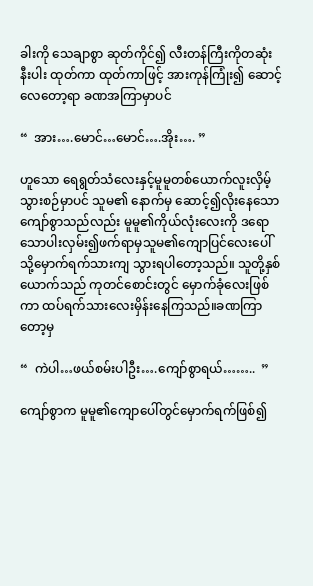ခါးကို သေချာစွာ ဆုတ်ကိုင်၍ လီးတန်ကြီးကိုတဆုံးနီးပါး ထုတ်ကာ ထုတ်ကာဖြင့် အားကုန်ကြုံး၍ ဆောင့်လေတော့ရာ ခဏအကြာမှာပင်

“  အား….မောင်…မောင်….အိုး…. ”

ဟူသော ရေရွတ်သံလေးနှင့်မူမူတစ်ယောက်လူးလှိမ့်သွားစဉ်မှာပင် သူမ၏ နောက်မှ ဆောင့်၍လိုးနေသော ကျော်စွာသည်လည်း မူမူ၏ကိုယ်လုံးလေးကို ဒရောသောပါးလှမ်း၍ဖက်ရာမှသူမ၏ကျောပြင်လေးပေါ်သို့မှောက်ရက်သားကျ သွားရပါတော့သည်။ သူတို့နှစ်ယောက်သည် ကုတင်စောင်းတွင် မှောက်ခုံလေးဖြစ်ကာ ထပ်ရက်သားလေးမှိန်းနေကြသည်။ခဏကြာတော့မှ

“  ကဲပါ…ဖယ်စမ်းပါဦး….ကျော်စွာရယ်……..  ”

ကျော်စွာက မူမူ၏ကျောပေါ်တွင်မှောက်ရက်ဖြစ်၍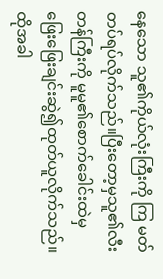နေသော သူ၏ကိုယ်လုံးကြီးကို ကြ မတ်တပ်ရပ်လိုက်သည်။ပြီးတော့မှသူ၏လီးတန်ကြီးကို မူမူ၏စောက်ခေါင်းထဲမှ ဖြေးဖြေးချင်းဆွဲ၍ထုတ်ယူလိုက်သည်။ ထိုအခါ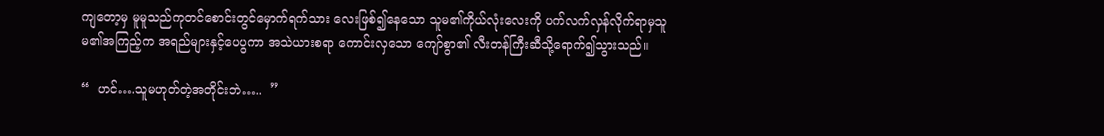ကျတော့မှ မူမူသည်ကုတင်စောင်းတွင်မှောက်ရက်သား လေးဖြစ်၍နေသော သူမ၏ကိုယ်လုံးလေးကို ပက်လက်လှန်လိုက်ရာမှသူမ၏အကြည့်က အရည်များနှင့်ပေပွကာ အသဲယားစရာ ကောင်းလှသော ကျော်စွာ၏ လီးတန်ကြီးဆီသို့ရောက်၍သွားသည်။

“  ဟင်….သူမဟုတ်တဲ့အတိုင်းဘဲ…..  ”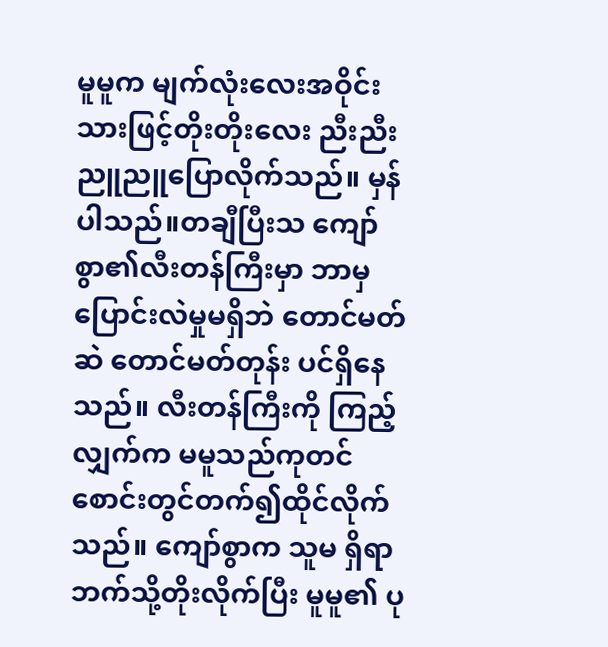မူမူက မျက်လုံးလေးအဝိုင်းသားဖြင့်တိုးတိုးလေး ညီးညီးညူညူပြောလိုက်သည်။ မှန်ပါသည်။တချီပြီးသ ကျော်စွာ၏လီးတန်ကြီးမှာ ဘာမှပြောင်းလဲမှုမရှိဘဲ တောင်မတ်ဆဲ တောင်မတ်တုန်း ပင်ရှိနေသည်။ လီးတန်ကြီးကို ကြည့်လျှက်က မမူသည်ကုတင်စောင်းတွင်တက်၍ထိုင်လိုက်သည်။ ကျော်စွာက သူမ ရှိရာဘက်သို့တိုးလိုက်ပြီး မူမူ၏ ပု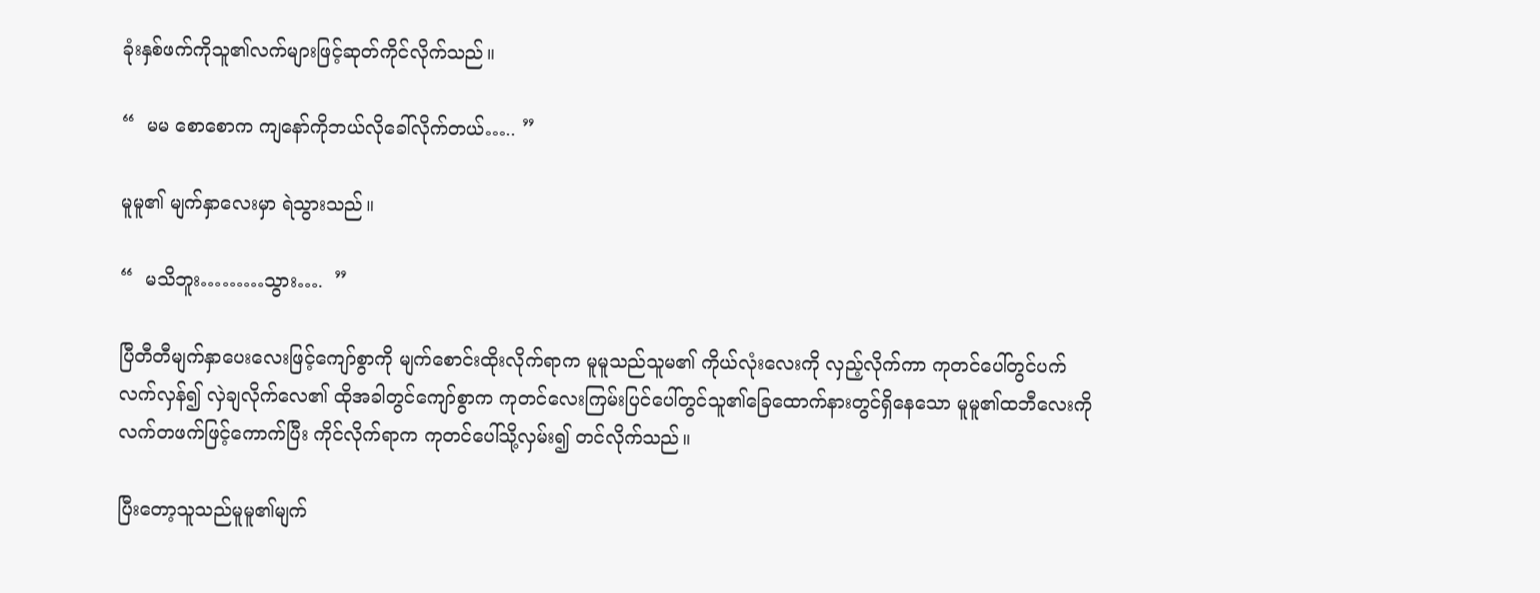ခုံးနှစ်ဖက်ကိုသူ၏လက်များဖြင့်ဆုတ်ကိုင်လိုက်သည်။

“  မမ စောစောက ကျနော်ကိုဘယ်လိုခေါ်လိုက်တယ်….. ”

မူမူ၏ မျက်နှာလေးမှာ ရဲသွားသည်။

“  မသိဘူး………သွား….  ”

ပြီတီတီမျက်နှာပေးလေးဖြင့်ကျော်စွာကို မျက်စောင်းထိုးလိုက်ရာက မူမူသည်သူမ၏ ကိုယ်လုံးလေးကို လှည့်လိုက်ကာ ကုတင်ပေါ်တွင်ပက်လက်လှန်၍ လှဲချလိုက်လေ၏ ထိုအခါတွင်ကျော်စွာက ကုတင်လေးကြမ်းပြင်ပေါ်တွင်သူ၏ခြေထောက်နားတွင်ရှိနေသော မူမူ၏ထဘီလေးကိုလက်တဖက်ဖြင့်ကောက်ပြီး ကိုင်လိုက်ရာက ကုတင်ပေါ်သို့လှမ်း၍ တင်လိုက်သည်။

ပြီးတော့သူသည်မူမူ၏မျက်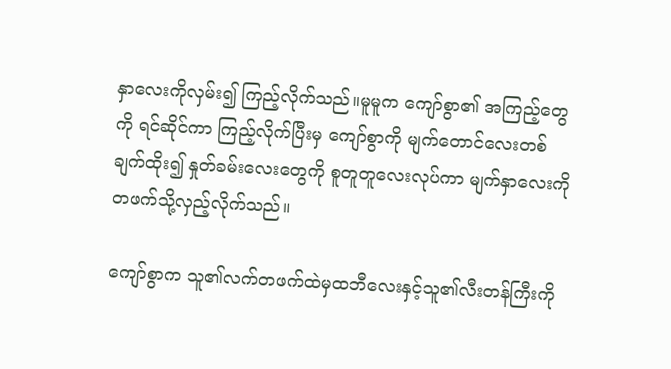နှာလေးကိုလှမ်း၍ ကြည့်လိုက်သည်။မူမူက ကျော်စွာ၏ အကြည့်တွေကို ရင်ဆိုင်ကာ ကြည့်လိုက်ပြီးမှ ကျော်စွာကို မျက်တောင်လေးတစ်ချက်ထိုး၍ နှုတ်ခမ်းလေးတွေကို စူတူတူလေးလုပ်ကာ မျက်နှာလေးကိုတဖက်သို့လှည့်လိုက်သည်။

ကျော်စွာက သူ၏လက်တဖက်ထဲမှထဘီလေးနှင့်သူ၏လီးတန်ကြီးကို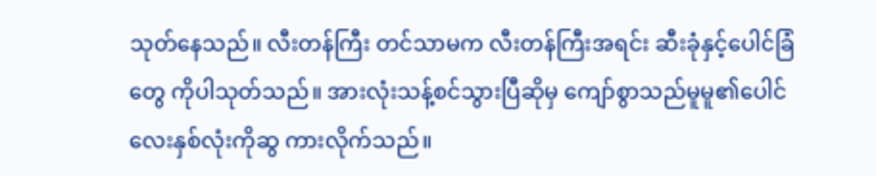သုတ်နေသည်။ လီးတန်ကြီး တင်သာမက လီးတန်ကြီးအရင်း ဆီးခုံနှင့်ပေါင်ခြံတွေ ကိုပါသုတ်သည်။ အားလုံးသန့်စင်သွားပြီဆိုမှ ကျော်စွာသည်မူမူ၏ပေါင်လေးနှစ်လုံးကိုဆွ ကားလိုက်သည်။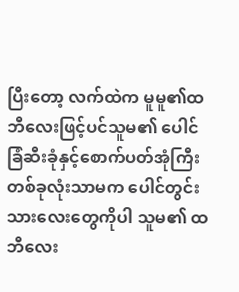ပြီးတော့ လက်ထဲက မူမူ၏ထဘီလေးဖြင့်ပင်သူမ၏ ပေါင်ခြံဆီးခုံနှင့်စောက်ပတ်အုံကြီးတစ်ခုလုံးသာမက ပေါင်တွင်းသားလေးတွေကိုပါ သူမ၏ ထဘီလေး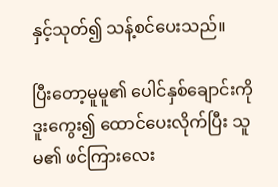နှင့်သုတ်၍ သန့်စင်ပေးသည်။

ပြီးတော့မူမူ၏ ပေါင်နှစ်ချောင်းကို ဒူးကွေး၍ ထောင်ပေးလိုက်ပြီး သူမ၏ ဖင်ကြားလေး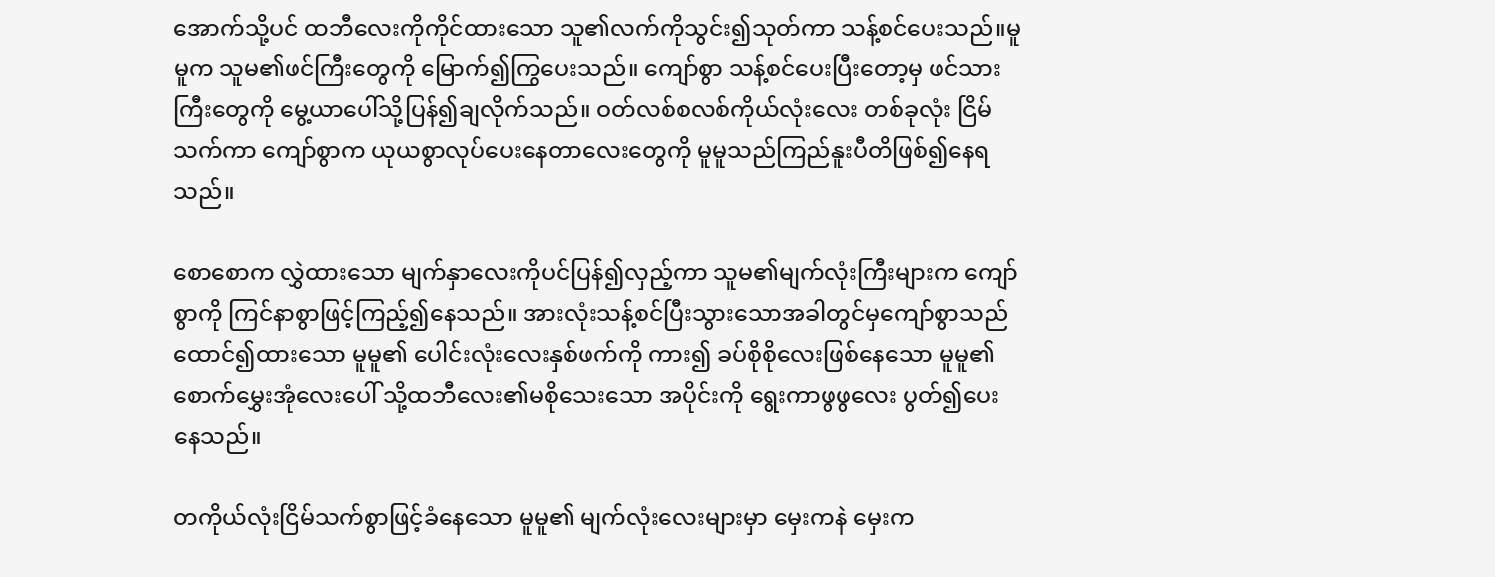အောက်သို့ပင် ထဘီလေးကိုကိုင်ထားသော သူ၏လက်ကိုသွင်း၍သုတ်ကာ သန့်စင်ပေးသည်။မူမူက သူမ၏ဖင်ကြီးတွေကို မြောက်၍ကြွပေးသည်။ ကျော်စွာ သန့်စင်ပေးပြီးတော့မှ ဖင်သားကြီးတွေကို မွေ့ယာပေါ်သို့ပြန်၍ချလိုက်သည်။ ဝတ်လစ်စလစ်ကိုယ်လုံးလေး တစ်ခုလုံး ငြိမ်သက်ကာ ကျော်စွာက ယုယစွာလုပ်ပေးနေတာလေးတွေကို မူမူသည်ကြည်နူးပီတိဖြစ်၍နေရသည်။

စောစောက လွှဲထားသော မျက်နှာလေးကိုပင်ပြန်၍လှည့်ကာ သူမ၏မျက်လုံးကြီးများက ကျော်စွာကို ကြင်နာစွာဖြင့်ကြည့်၍နေသည်။ အားလုံးသန့်စင်ပြီးသွားသောအခါတွင်မှကျော်စွာသည်ထောင်၍ထားသော မူမူ၏ ပေါင်းလုံးလေးနှစ်ဖက်ကို ကား၍ ခပ်စိုစိုလေးဖြစ်နေသော မူမူ၏ စောက်မွှေးအုံလေးပေါ် သို့ထဘီလေး၏မစိုသေးသော အပိုင်းကို ရွေးကာဖွဖွလေး ပွတ်၍ပေးနေသည်။

တကိုယ်လုံးငြိမ်သက်စွာဖြင့်ခံနေသော မူမူ၏ မျက်လုံးလေးများမှာ မှေးကနဲ မှေးက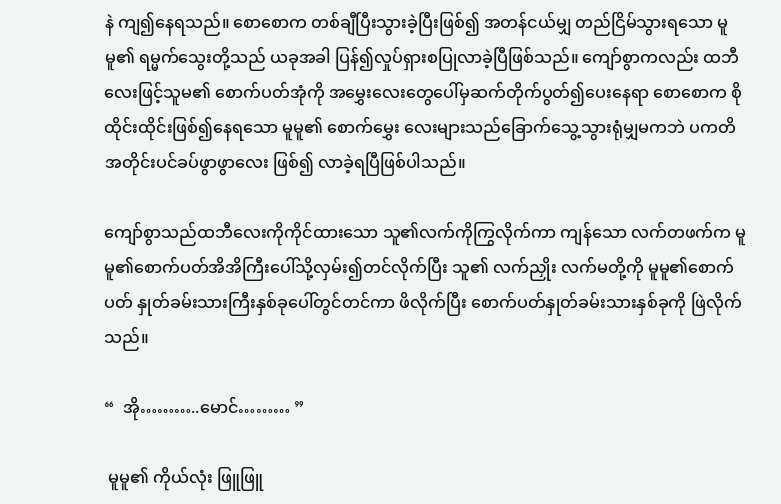နဲ ကျ၍နေရသည်။ စောစောက တစ်ချီပြီးသွားခဲ့ပြီးဖြစ်၍ အတန်ငယ်မျှ တည်ငြိမ်သွားရသော မူမူ၏ ရမ္မက်သွေးတို့သည် ယခုအခါ ပြန်၍လှုပ်ရှားစပြုလာခဲ့ပြီဖြစ်သည်။ ကျော်စွာကလည်း ထဘီလေးဖြင့်သူမ၏ စောက်ပတ်အုံကို အမွှေးလေးတွေပေါ်မှဆက်တိုက်ပွတ်၍ပေးနေရာ စောစောက စိုထိုင်းထိုင်းဖြစ်၍နေရသော မူမူ၏ စောက်မွှေး လေးများသည်ခြောက်သွေ့သွားရုံမျှမကဘဲ ပကတိအတိုင်းပင်ခပ်ဖွာဖွာလေး ဖြစ်၍ လာခဲ့ရပြီဖြစ်ပါသည်။

ကျော်စွာသည်ထဘီလေးကိုကိုင်ထားသော သူ၏လက်ကိုကြွလိုက်ကာ ကျန်သော လက်တဖက်က မူမူ၏စောက်ပတ်အိအိကြီးပေါ်သို့လှမ်း၍တင်လိုက်ပြီး သူ၏ လက်ညှိုး လက်မတို့ကို မူမူ၏စောက်ပတ် နှုတ်ခမ်းသားကြီးနှစ်ခုပေါ်တွင်တင်ကာ ဖိလိုက်ပြီး စောက်ပတ်နှုတ်ခမ်းသားနှစ်ခုကို ဖြဲလိုက်သည်။

“  အို………..မောင်……… ”

 မူမူ၏ ကိုယ်လုံး ဖြူဖြူ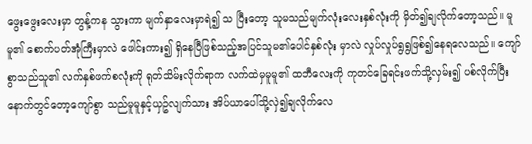ဖွေးဖွေးလေးမှာ တွန့်ကန သွားကာ မျက်နှာလေးမှာရဲ၍ သ ပြီးတော့ သူမသည်မျက်လုံးလေးနှစ်လုံးကို မှိတ်၍ချလိုက်တော့သည်။ မူမူ၏ စောက်ပတ်အုံကြီးမှာလဲ ဖေါင်းကား၍ ရှိနေပြီဖြစ်သည့်အပြင်သူမ၏ပေါင်နှစ်လုံး မှာလဲ လှုပ်လှုပ်ရွရွဖြစ်၍နေရလေသည်။ ကျော်စွာသည်သူ၏ လက်နှစ်ဖက်စလုံးကို ရုတ်သိမ်းလိုက်ရာက လက်ထဲမှမူမူ၏ ထဘီလေးကို ကုတင်ခြေရင်းဖက်သို့လှမ်း၍ ပစ်လိုက်ပြီး နောက်တွင်တော့ကျော်စွာ သည်မူမူနှင့်ယှဥ်လျက်သား အိပ်ယာပေါ်သို့လှဲ၍ချလိုက်လေ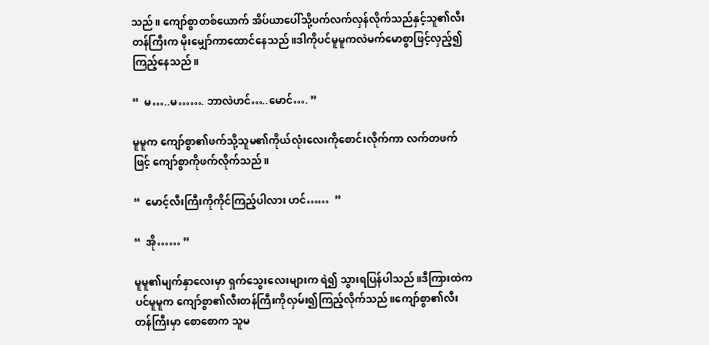သည်။ ကျော်စွာတစ်ယောက် အိပ်ယာပေါ်သို့ပက်လက်လှန်လိုက်သည်နှင့်သူ၏လီးတန်ကြီးက မိုးမျှော်ကာထောင်နေသည်။ဒါကိုပင်မူမူကလဲမက်မောစွာဖြင့်လှည့်၍ ကြည့်နေသည်။

“  မ…..မ……. ဘာလဲဟင်…..မောင်…. ”

မူမူက ကျော်စွာ၏ဖက်သို့သူမ၏ကိုယ်လုံးလေးကိုစောင်းလိုက်ကာ လက်တဖက်ဖြင့် ကျော်စွာကိုဖက်လိုက်သည်။

“  မောင့်လီးကြီးကိုကိုင်ကြည့်ပါလား ဟင်……  ”

“  အို…… ”

မူမူ၏မျက်နှာလေးမှာ ရှက်သွေးလေးများက ရဲ၍ သွားရပြန်ပါသည်။ဒီကြားထဲကပင်မူမူက ကျော်စွာ၏လီးတန်ကြီးကိုလှမ်း၍ကြည့်လိုက်သည်။ကျော်စွာ၏လီးတန်ကြီးမှာ စောစောက သူမ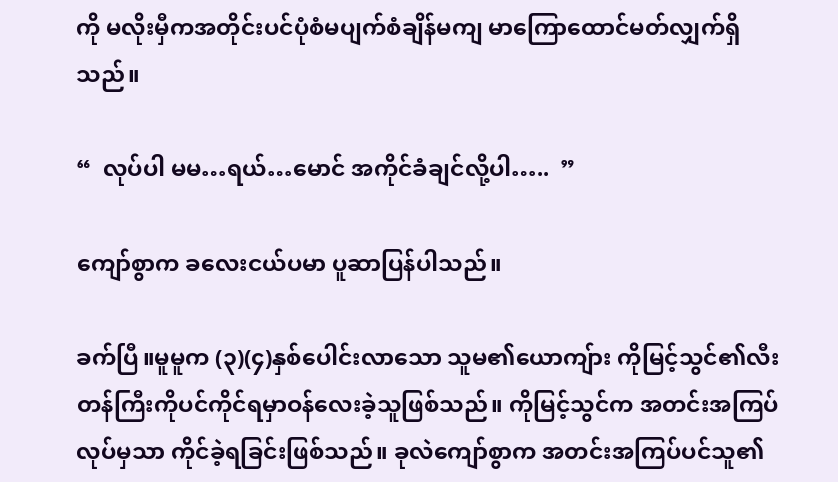ကို မလိုးမှီကအတိုင်းပင်ပုံစံမပျက်စံချိန်မကျ မာကြောထောင်မတ်လျှက်ရှိသည်။

“  လုပ်ပါ မမ…ရယ်…မောင် အကိုင်ခံချင်လို့ပါ…..  ”

ကျော်စွာက ခလေးငယ်ပမာ ပူဆာပြန်ပါသည်။

ခက်ပြီ။မူမူက (၃)(၄)နှစ်ပေါင်းလာသော သူမ၏ယောကျ်ား ကိုမြင့်သွင်၏လီးတန်ကြီးကိုပင်ကိုင်ရမှာဝန်လေးခဲ့သူဖြစ်သည်။ ကိုမြင့်သွင်က အတင်းအကြပ်လုပ်မှသာ ကိုင်ခဲ့ရခြင်းဖြစ်သည်။ ခုလဲကျော်စွာက အတင်းအကြပ်ပင်သူ၏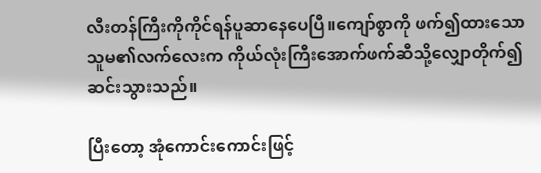လီးတန်ကြီးကိုကိုင်ရန်ပူဆာနေပေပြီ။ကျော်စွာကို ဖက်၍ထားသော သူမ၏လက်လေးက ကိုယ်လုံးကြီးအောက်ဖက်ဆီသို့လျှောတိုက်၍ ဆင်းသွားသည်။

ပြီးတော့ အုံကောင်းကောင်းဖြင့်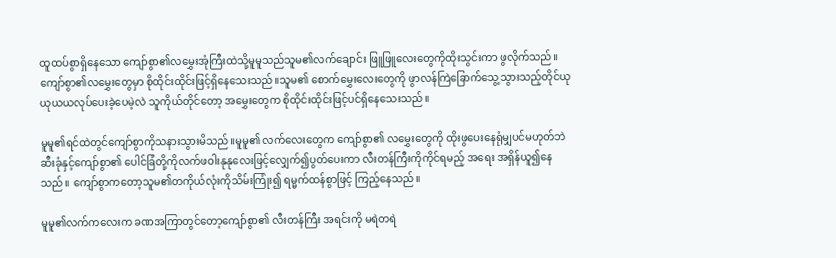ထူထပ်စွာရှိနေသော ကျော်စွာ၏လမွှေးအုံကြီးထဲသို့မူမူသည်သူမ၏လက်ချောင်း ဖြူဖြူလေးတွေကိုထိုးသွင်းကာ ဖွလိုက်သည်။ ကျော်စွာ၏လမွှေးတွေမှာ စိုထိုင်းထိုင်းဖြင့်ရှိနေသေးသည်။သူမ၏ စောက်မွှေးလေးတွေကို ဖွာလန်ကြဲခြောက်သွေ့သွားသည့်တိုင်ယုယုယယလုပ်ပေးခဲ့ပေမဲ့လဲ သူကိုယ်တိုင်တော့ အမွှေးတွေက စိုထိုင်းထိုင်းဖြင့်ပင်ရှိနေသေးသည်။

မူမူ၏ရင်ထဲတွင်ကျော်စွာကိုသနားသွားမိသည်။မူမူ၏ လက်လေးတွေက ကျော်စွာ၏ လမွှေးတွေကို ထိုးဖွပေးနေရုံမျှပင်မဟုတ်ဘဲ ဆီးခုံနှင့်ကျော်စွာ၏ ပေါင်ခြံတို့ကိုလက်ဖဝါးနုနုလေးဖြင့်လျှေက်၍ပွတ်ပေးကာ လီးတန်ကြီးကိုကိုင်ရမည့် အရေး အရှိန်ယူ၍နေသည်။ ကျော်စွာကတော့သူမ၏တကိုယ်လုံးကိုသိမ်းကြုံး၍ ရမ္မက်ထန်စွာဖြင့် ကြည့်နေသည်။

မူမူ၏လက်ကလေးက ခဏအကြာတွင်တော့ကျော်စွာ၏ လီးတန်ကြီး အရင်းကို မရဲတရဲ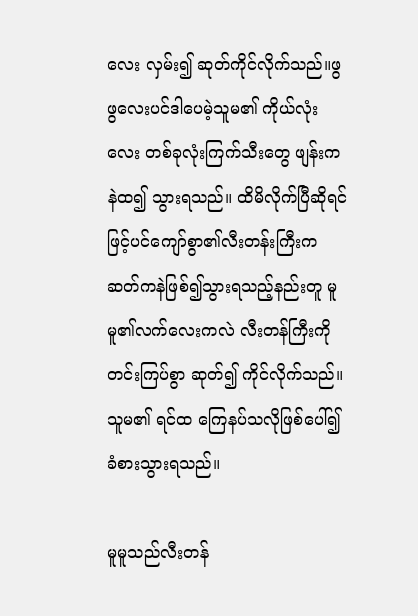လေး လှမ်း၍ ဆုတ်ကိုင်လိုက်သည်။ဖွဖွလေးပင်ဒါပေမဲ့သူမ၏ ကိုယ်လုံးလေး တစ်ခုလုံးကြက်သီးတွေ ဖျန်းကနဲထ၍ သွားရသည်။ ထိမိလိုက်ပြီဆိုရင်ဖြင့်ပင်ကျော်စွာ၏လီးတန်းကြီးက ဆတ်ကနဲဖြစ်၍သွားရသည့်နည်းတူ မူမူ၏လက်လေးကလဲ လီးတန်ကြီးကိုတင်းကြပ်စွာ ဆုတ်၍ ကိုင်လိုက်သည်။ သူမ၏ ရင်ထ ကြေနပ်သလိုဖြစ်ပေါ်၍ ခံစားသွားရသည်။

မူမူသည်လီးတန်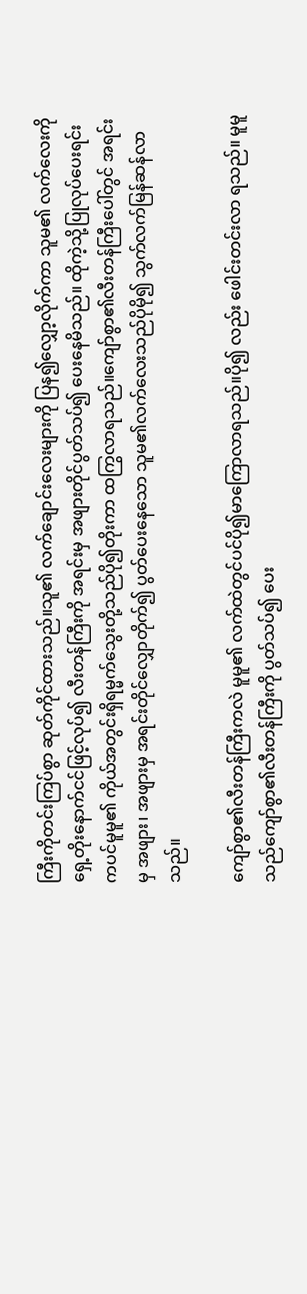ကြီးကိုတင်းကြပ်စွာ ဆုတ်ကိုင်ထားသည်။သူ၏ လက်ချောင်းလေးများကို ပြန၍လျှော့လိုက်ကာ သူမ၏ လက်လေးကို ရှေ့တိုးနောက်ငင်ဖြင့်လုပ်၍ လီးတန်ကြီးကို အရင်းမှ အဖျားတိုင်ပွတ်သပ်၍ ပေးနေမိသည်။ ထိုကဲ့သို့ပြုလုပ်ပေးရင်းကပင်မူမူ၏ ကိုယ်အတွင်းရှိရမ္မက်သွေးတို့သည်ပို၍တိုးကာ ထကြွလာရသည်။ကျော်စွာ၏လီးတန်ကြီးပေါ်တွင် အရင်းမှ အဖျား၊ အဖျားမှ အရင်းတိုင်လျှောတိုက်၍ ပွတ်ပေးနေသော သူမ၏လက်လေးသည်ပိုမို၍ သွက်လက်မြန်ဆန်လာသည်။

ကျော်စွာ၏လီးတန်ကြီးကလဲ မူမူ၏ လက်ထဲတွင်ပင်ပို၍မာကြောလာရသည်။ပို၍ လည်း ဖေါင်းတင်းလာ ရသည်။ မူမူသည်ကျော်စွာ၏လီးတန်ကြီးကို ပွတ်သပ်၍ ပေး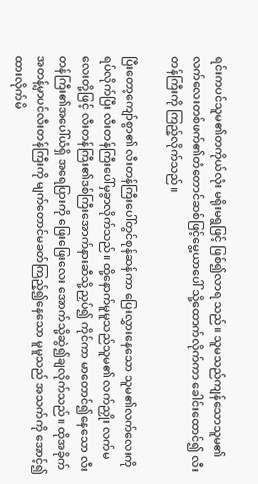ရင်းကပင်သူမ၏တကိုယ်လုံး မရိုးမရွဖြင့် ဖြစ်၍လာရ သည်။ သူမသည်ကျန်သောသူမ၏ လက်လေးတစ်ဖက်၏တံတောင်ဆစ်ဖြင့်မွေ့ယာပေါ် သို့ထောက်လိုက်ကာ ခေါင်းထောင်၍ လီးတန်ကြီးကို ကြည့်လိုက်သည်။

ပြီးတော့ကျော်စွာ၏ လီးတန်ကြီးပေါ်တွင်စုန်ဆန်ကာ ပြေးလွှားနေသော သူမ၏လက်လေးကို ရပ်လိုက်ပြီး လီးတန်ကြီးပေါ်မှခွာလိုက်သည်။ ထို့နောက်မူမူသည်သူမ၏ လက်ညှိုး လက်မလေးတို့ဖြင့် လီးတန်ကြီး၏ဒစ်ကြီးအောက်နားဆီသို့ညှပ်၍ ကိုင်ကာ မာတောင်၍နေသော လီးတန်ကြီး၏အပေါ်ယံရှိ အရေပြားကို ဖြေးဖြေးလေး အောက်သို့ဆွဲ၍ချလိုက်သည်။ ထိုအခိုက်အတန့်မှာပင်လီးတန်ကြီးကို မျက်တောင်မခတ်ကြည့်၍နေသော မူမူသည် အသက်ကို အောင့်၍ထားလိုက်မိ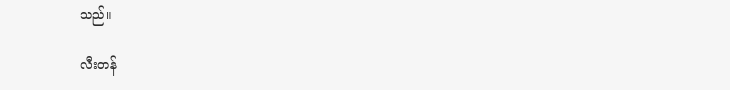သည်။

လီးတန်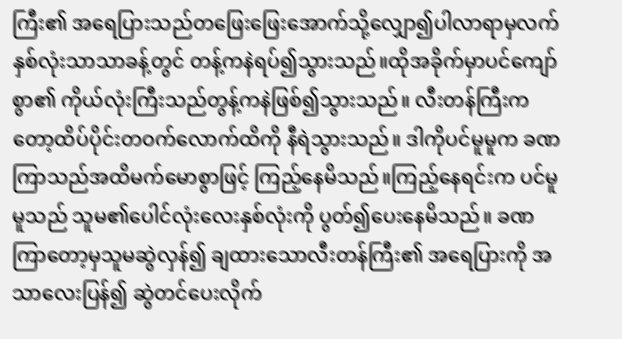ကြီး၏ အရေပြားသည်တဖြေးဖြေးအောက်သို့လျှော၍ပါလာရာမှလက်နှစ်လုံးသာသာခန့်တွင် တန့်ကနဲရပ်၍သွားသည်။ထိုအခိုက်မှာပင်ကျော်စွာ၏ ကိုယ်လုံးကြီးသည်တွန့်ကနဲဖြစ်၍သွားသည်။ လီးတန်ကြီးကတော့ထိပ်ပိုင်းတဝက်လောက်ထိကို နီရဲသွားသည်။ ဒါကိုပင်မူမူက ခဏကြာသည်အထိမက်မောစွာဖြင့် ကြည့်နေမိသည်။ကြည့်နေရင်းက ပင်မူမူသည် သူမ၏ပေါင်လုံးလေးနှစ်လုံးကို ပွတ်၍ပေးနေမိသည်။ ခဏကြာတော့မှသူမဆွဲလှန်၍ ချထားသောလီးတန်ကြီး၏ အရေပြားကို အသာလေးပြန်၍ ဆွဲတင်ပေးလိုက်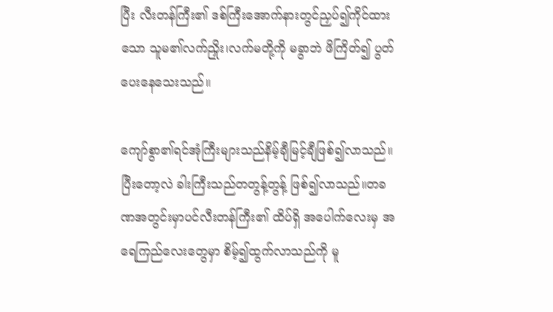ပြီး လီးတန်ကြီး၏ ဒစ်ကြီးအောက်နားတွင်ညှပ်၍ကိုင်ထားသော သူမ၏လက်ညှိုး၊လက်မတို့ကို မခွာဘဲ ဖိကြိတ်၍ ပွတ်ပေးနေသေးသည်။

ကျော်စွာ၏ရင်အုံကြီးများသည်နိမ့်ချီမြင့်ချီဖြစ်၍လာသည်။ပြီးတော့လဲ ခါးကြီးသည်တတွန့်တွန့် ဖြစ်၍လာသည်။တခဏအတွင်းမှာပင်လီးတန်ကြီး၏ ထိပ်ရှိ အပေါက်လေးမှ အရေကြည်လေးတွေမှာ စိမ့်၍ထွက်လာသည်ကို မူ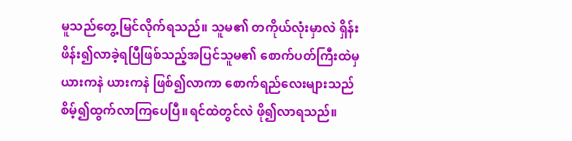မူသည်တွေ့မြင်လိုက်ရသည်။ သူမ၏ တကိုယ်လုံးမှာလဲ ရှိန်းဖိန်း၍လာခဲ့ရပြီဖြစ်သည့်အပြင်သူမ၏ စောက်ပတ်ကြီးထဲမှယားကနဲ ယားကနဲ ဖြစ်၍လာကာ စောက်ရည်လေးများသည်စိမ့်၍ထွက်လာကြပေပြီ။ရင်ထဲတွင်လဲ ဖို၍လာရသည်။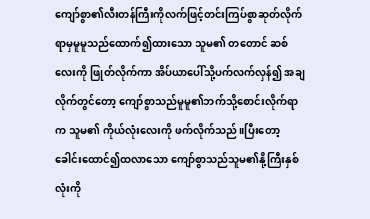ကျော်စွာ၏လီးတန်ကြီးကိုလက်ဖြင့်တင်းကြပ်စွာဆုတ်လိုက်ရာမှမူမူသည်ထောက်၍ထားသော သူမ၏ တတောင် ဆစ်လေးကို ဖြုတ်လိုက်ကာ အိပ်ယာပေါ်သို့ပက်လက်လှန်၍ အချလိုက်တွင်တော့ ကျော်စွာသည်မူမူ၏ဘက်သို့စောင်းလိုက်ရာက သူမ၏ ကိုယ်လုံးလေးကို ဖက်လိုက်သည်။ပြီးတော့ ခေါင်းထောင်၍ထလာသော ကျော်စွာသည်သူမ၏နို့ကြီးနှစ်လုံးကို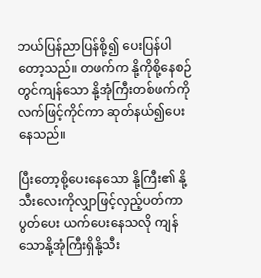ဘယ်ပြန်ညာပြန်စို့၍ ပေးပြန်ပါတော့သည်။ တဖက်က နို့ကိုစို့နေစဉ်တွင်ကျန်သော နို့အုံကြီးတစ်ဖက်ကိုလက်ဖြင့်ကိုင်ကာ ဆုတ်နယ်၍ပေးနေသည်။

ပြီးတော့စို့ပေးနေသော နို့ကြီး၏ နို့သီးလေးကိုလျှာဖြင့်လှည့်ပတ်ကာ ပွတ်ပေး ယက်ပေးနေသလို ကျန်သောနို့အုံကြီးရှိနို့သီး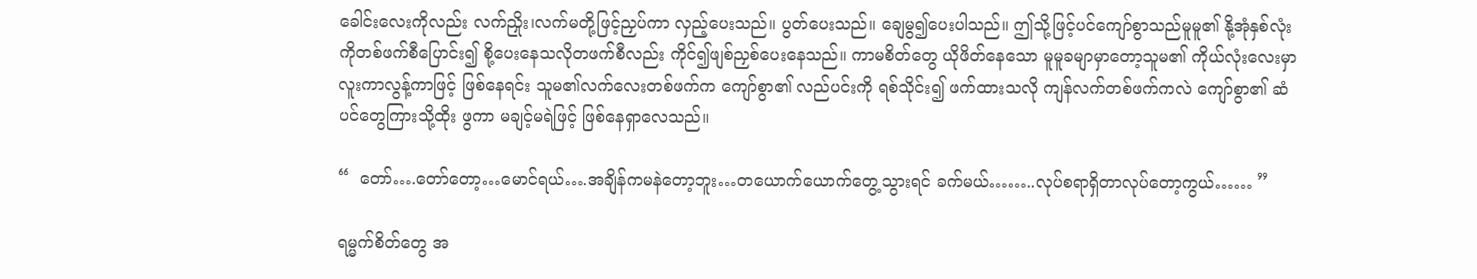ခေါင်းလေးကိုလည်း လက်ညှိုး၊လက်မတို့ဖြင့်ညှပ်ကာ လှည့်ပေးသည်။ ပွတ်ပေးသည်။ ချေမွ၍ပေးပါသည်။ ဤသို့ဖြင့်ပင်ကျော်စွာသည်မူမူ၏ နို့အုံနှစ်လုံးကိုတစ်ဖက်စီပြောင်း၍ စို့ပေးနေသလိုတဖက်စီလည်း ကိုင်၍ဖျစ်ညှစ်ပေးနေသည်။ ကာမစိတ်တွေ ယိုဖိတ်နေသော မူမူခမျာမှာတော့သူမ၏ ကိုယ်လုံးလေးမှာ လူးကာလွန့်ကာဖြင့် ဖြစ်နေရင်း သူမ၏လက်လေးတစ်ဖက်က ကျော်စွာ၏ လည်ပင်းကို ရစ်သိုင်း၍ ဖက်ထားသလို ကျန်လက်တစ်ဖက်ကလဲ ကျော်စွာ၏ ဆံပင်တွေကြားသို့ထိုး ဖွကာ မချင့်မရဲဖြင့် ဖြစ်နေရှာလေသည်။

“  တော်….တော်တော့…မောင်ရယ်….အချိန်ကမနဲတော့ဘူး…တယောက်ယောက်တွေ့သွားရင် ခက်မယ်……..လုပ်စရာရှိတာလုပ်တော့ကွယ်…… ”

ရမ္မက်စိတ်တွေ အ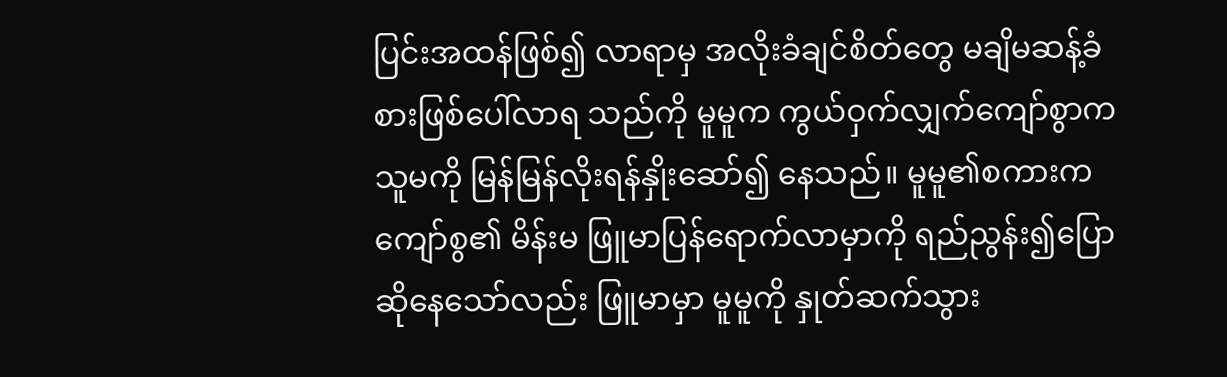ပြင်းအထန်ဖြစ်၍ လာရာမှ အလိုးခံချင်စိတ်တွေ မချိမဆန့်ခံစားဖြစ်ပေါ်လာရ သည်ကို မူမူက ကွယ်ဝှက်လျှက်ကျော်စွာက သူမကို မြန်မြန်လိုးရန်နှိုးဆော်၍ နေသည်။ မူမူ၏စကားက ကျော်စွ၏ မိန်းမ ဖြူမာပြန်ရောက်လာမှာကို ရည်ညွန်း၍ပြော ဆိုနေသော်လည်း ဖြူမာမှာ မူမူကို နှုတ်ဆက်သွား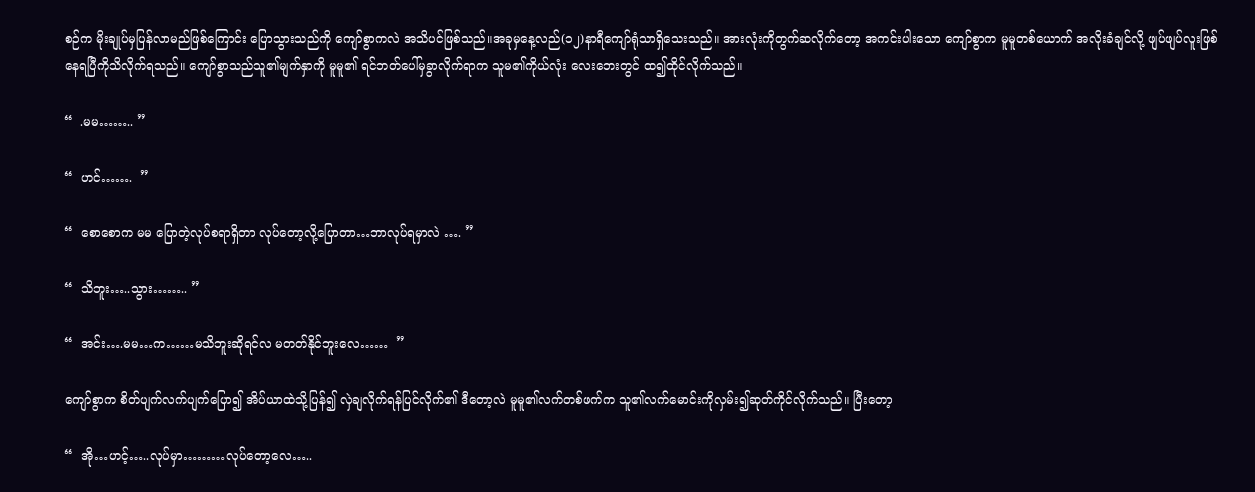စဉ်က မိုးချုပ်မှပြန်လာမည်ဖြစ်ကြောင်း ပြောသွားသည်ကို ကျော်စွာကလဲ အသိပင်ဖြစ်သည်။အခုမှနေ့လည်(၁၂)နာရီကျော်ရုံသာရှိသေးသည်။ အားလုံးကိုတွက်ဆလိုက်တော့ အကင်းပါးသော ကျော်စွာက မူမူတစ်ယောက် အလိုးခံချင်လို့ ဖျပ်ဖျပ်လူးဖြစ်နေရပြီကိုသိလိုက်ရသည်။ ကျော်စွာသည်သူ၏မျက်နှာကို မူမူ၏ ရင်ဘတ်ပေါ်မှခွာလိုက်ရာက သူမ၏ကိုယ်လုံး လေးဘေးတွင် ထ၍ထိုင်လိုက်သည်။

“  .မမ…….. ”

“  ဟင်…….  ”

“  စောစောက မမ ပြောတဲ့လုပ်စရာရှိတာ လုပ်တော့လို့ပြောတာ…ဘာလုပ်ရမှာလဲ …. ”

“  သိဘူး…..သွား…….. ”

“  အင်း….မမ…က……မသိဘူးဆိုရင်လ မတတ်နိုင်ဘူးလေ……  ”

ကျော်စွာက စိတ်ပျက်လက်ပျက်ပြော၍ အိပ်ယာထဲသို့ပြန်၍ လှဲချလိုက်ရန်ပြင်လိုက်၏ ဒီတော့လဲ မူမူ၏လက်တစ်ဖက်က သူ၏လက်မောင်းကိုလှမ်း၍ဆုတ်ကိုင်လိုက်သည်။ ပြီးတော့

“  အို…ဟင့်…..လုပ်မှာ………လုပ်တော့လေ…..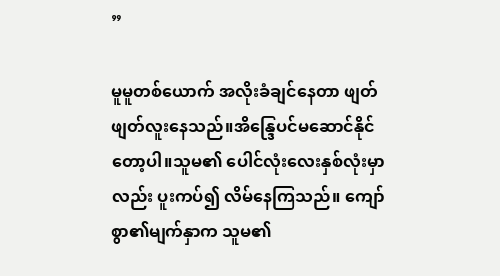”

မူမူတစ်ယောက် အလိုးခံချင်နေတာ ဖျတ်ဖျတ်လူးနေသည်။အိန္ဒြေပင်မဆောင်နိုင်တော့ပါ။သူမ၏ ပေါင်လုံးလေးနှစ်လုံးမှာလည်း ပူးကပ်၍ လိမ်နေကြသည်။ ကျော်စွာ၏မျက်နှာက သူမ၏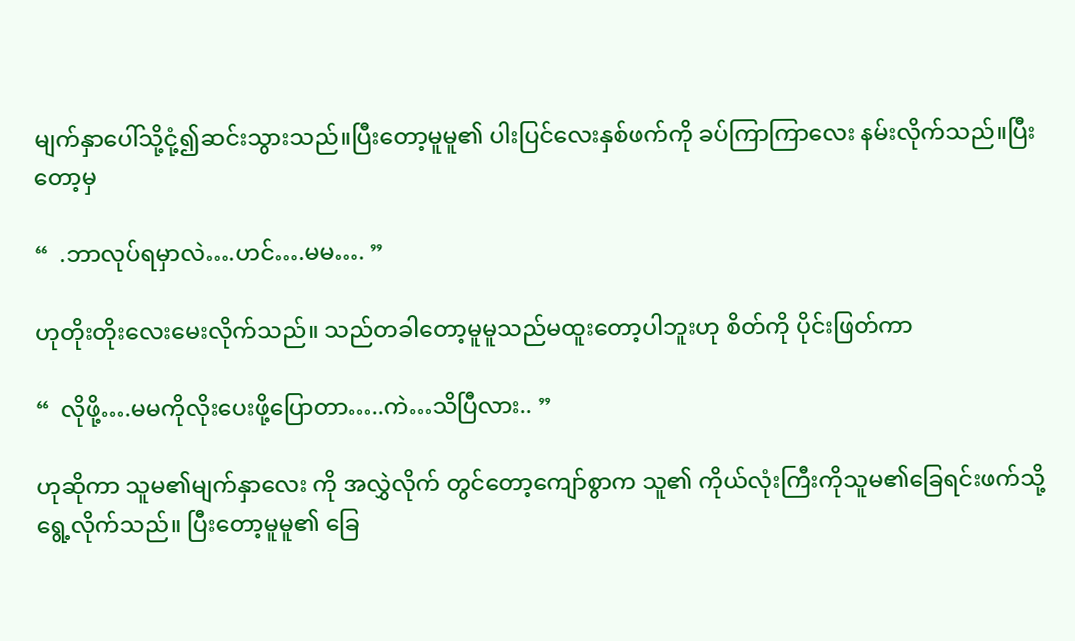မျက်နှာပေါ်သို့ငုံ့၍ဆင်းသွားသည်။ပြီးတော့မူမူ၏ ပါးပြင်လေးနှစ်ဖက်ကို ခပ်ကြာကြာလေး နမ်းလိုက်သည်။ပြီးတော့မှ

“  .ဘာလုပ်ရမှာလဲ….ဟင်….မမ…. ”

ဟုတိုးတိုးလေးမေးလိုက်သည်။ သည်တခါတော့မူမူသည်မထူးတော့ပါဘူးဟု စိတ်ကို ပိုင်းဖြတ်ကာ

“  လိုဖို့….မမကိုလိုးပေးဖို့ပြောတာ…..ကဲ…သိပြီလား.. ”

ဟုဆိုကာ သူမ၏မျက်နှာလေး ကို အလွှဲလိုက် တွင်တော့ကျော်စွာက သူ၏ ကိုယ်လုံးကြီးကိုသူမ၏ခြေရင်းဖက်သို့ရွေ့လိုက်သည်။ ပြီးတော့မူမူ၏ ခြေ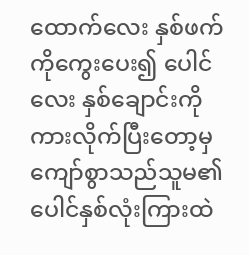ထောက်လေး နှစ်ဖက်ကိုကွေးပေး၍ ပေါင်လေး နှစ်ချောင်းကို ကားလိုက်ပြီးတော့မှကျော်စွာသည်သူမ၏ ပေါင်နှစ်လုံးကြားထဲ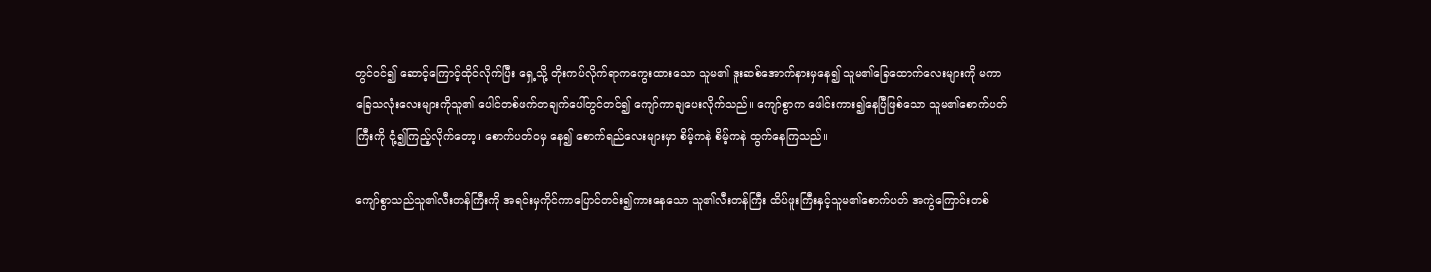တွင်ဝင်၍ ဆောင့်ကြောင့်ထိုင်လိုက်ပြီး ရှေ့သို့ တိုးကပ်လိုက်ရာကကွေးထားသော သူမ၏ ဒူးဆစ်အောက်နားမှနေ၍ သူမ၏ခြေထောက်လေးများကို မကာ ခြေသလုံးလေးများကိုသူ၏ ပေါင်တစ်ဖက်တချက်ပေါ်တွင်တင်၍ ကျော်ကာချပေးလိုက်သည်။ ကျော်စွာက ဖေါင်းကား၍နေပြီဖြစ်သော သူမ၏စောက်ပတ်ကြီးကို ငုံ့၍ကြည့်လိုက်တော့၊ စောက်ပတ်ဝမှ နေ၍ စောက်ရည်လေးများမှာ စိမ့်ကနဲ စိမ့်ကနဲ ထွက်နေကြသည်။

ကျော်စွာသည်သူ၏လီးတန်ကြီးကို အရင်းမှကိုင်ကာပြောင်တင်း၍ကားနေသော သူ၏လီးတန်ကြီး ထိပ်ဖူးကြီးနှင့်သူမ၏စောက်ပတ် အကွဲကြောင်းတစ်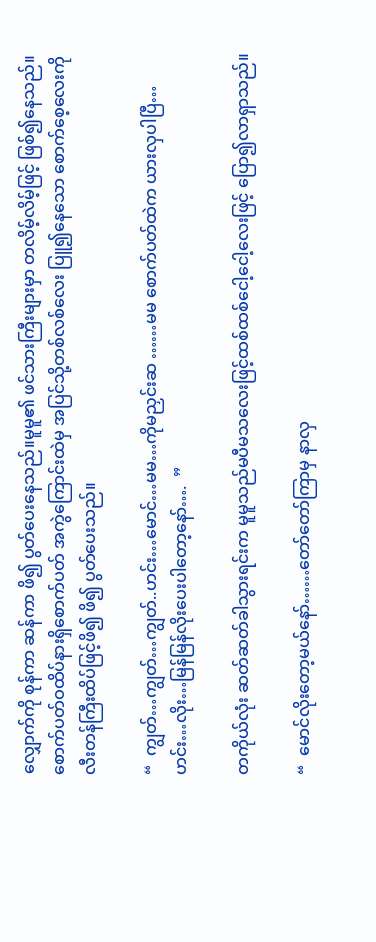လျှောက်ကို စုန်ကာ ဆန်ကာ ဖိ၍ ပွတ်ပေးနေသည်။မူမူ၏ ဖင်သားကြီးများမှာ တလိမ့်လိမ့်ဖြင့် ဖြစ်၍နေသည်။ စောက်ပတ်ဝထိပ်နားရှိစောက်ပတ် အကွဲကြောင်းထဲမှ အပြင်သို့တစ်လစ်လေး ပြူ၍နေသော စောက်စေ့လေးကိုလီးတန်ကြီးထိပ်ဖြင့်ဖိ၍ ဖိ၍ ပွတ်ပေးသည်။

“  ကျွတ်…ကျွတ်…ကျွတ်..ဟင်း…မောင်…မမ…ကိုမညှင်းဆ ……မမ စောက်ပတ်ထဲက ယားလှပါပြီ…ဟင်း…လိုး…မြန်မြန်လိုးပေးပါတော့နော်….  ”

တကိုယ်လုံး ဆတ်ဆတ်ခါသွားရင်းက မူမူသည်မပီမသလေးဖြင့်ထစ်ထစ်ငေါ့ငေါ့လေးဖြင့် ပြော၍လာရှာသည်။

“  မောင်လိုးတော့မယ်နော်……တော်တော်ကြာမှ နာလှ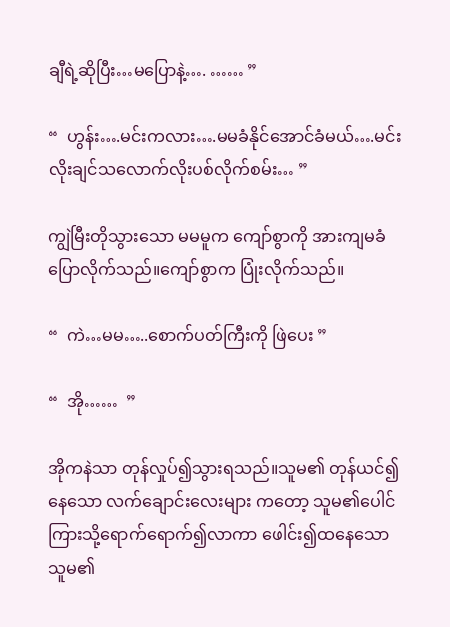ချီရဲ့ဆိုပြီး…မပြောနဲ့…. …… ”

“  ဟွန်း….မင်းကလား….မမခံနိုင်အောင်ခံမယ်….မင်းလိုးချင်သလောက်လိုးပစ်လိုက်စမ်း… ”

ကျွဲမြီးတိုသွားသော မမမူက ကျော်စွာကို အားကျမခံပြောလိုက်သည်။ကျော်စွာက ပြုံးလိုက်သည်။

“  ကဲ…မမ…..စောက်ပတ်ကြီးကို ဖြဲပေး ”

“  အို……  ”

အိုကနဲသာ တုန်လှုပ်၍သွားရသည်။သူမ၏ တုန်ယင်၍နေသော လက်ချောင်းလေးများ ကတော့ သူမ၏ပေါင်ကြားသို့ရောက်ရောက်၍လာကာ ဖေါင်း၍ထနေသော သူမ၏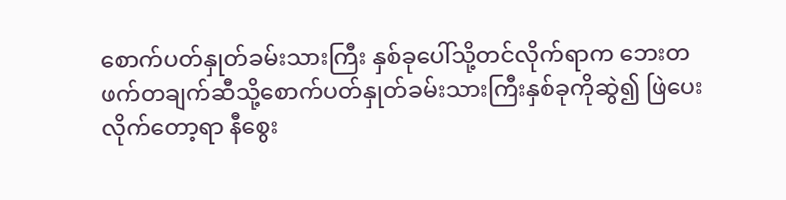စောက်ပတ်နှုတ်ခမ်းသားကြီး နှစ်ခုပေါ်သို့တင်လိုက်ရာက ဘေးတဖက်တချက်ဆီသို့စောက်ပတ်နှုတ်ခမ်းသားကြီးနှစ်ခုကိုဆွဲ၍ ဖြဲပေးလိုက်တော့ရာ နီစွေး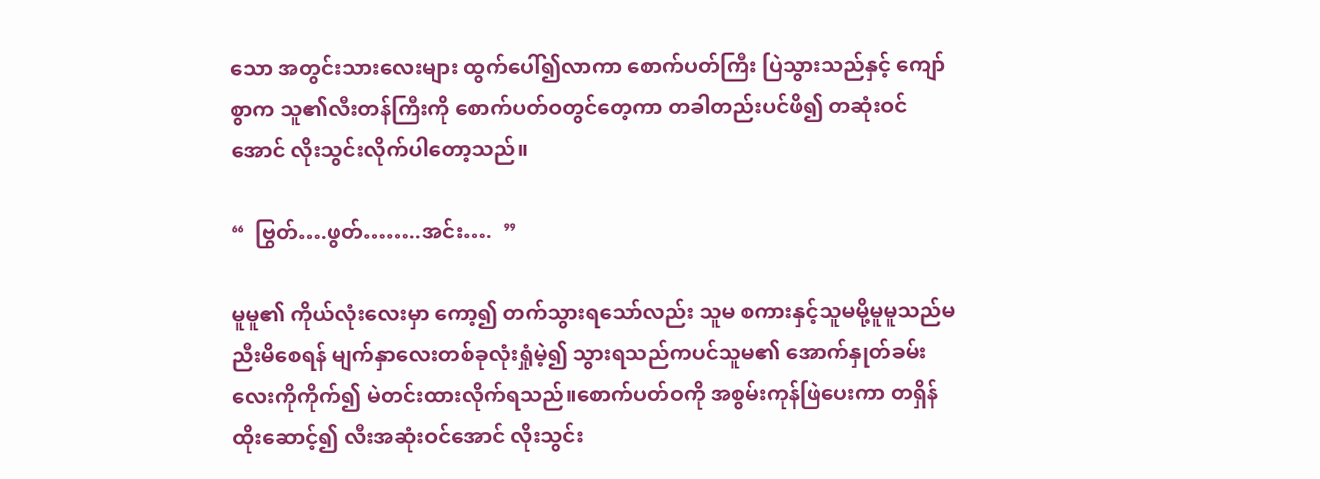သော အတွင်းသားလေးများ ထွက်ပေါ်၍လာကာ စောက်ပတ်ကြီး ပြဲသွားသည်နှင့် ကျော်စွာက သူ၏လီးတန်ကြီးကို စောက်ပတ်ဝတွင်တေ့ကာ တခါတည်းပင်ဖိ၍ တဆုံးဝင်အောင် လိုးသွင်းလိုက်ပါတော့သည်။

“  ဗြွတ်….ဖွတ်……..အင်း….  ”

မူမူ၏ ကိုယ်လုံးလေးမှာ ကော့၍ တက်သွားရသော်လည်း သူမ စကားနှင့်သူမမို့မူမူသည်မညီးမိစေရန် မျက်နှာလေးတစ်ခုလုံးရှုံမဲ့၍ သွားရသည်ကပင်သူမ၏ အောက်နှုတ်ခမ်းလေးကိုကိုက်၍ မဲတင်းထားလိုက်ရသည်။စောက်ပတ်ဝကို အစွမ်းကုန်ဖြဲပေးကာ တရှိန်ထိုးဆောင့်၍ လီးအဆုံးဝင်အောင် လိုးသွင်း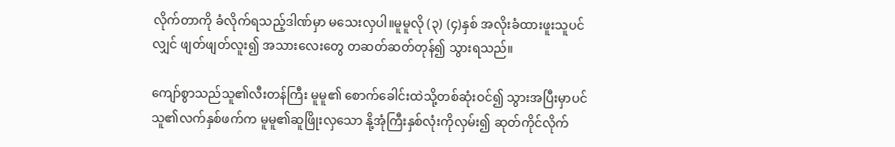လိုက်တာကို ခံလိုက်ရသည့်ဒါဏ်မှာ မသေးလှပါ။မူမူလို (၃) (၄)နှစ် အလိုးခံထားဖူးသူပင်လျှင် ဖျတ်ဖျတ်လူး၍ အသားလေးတွေ တဆတ်ဆတ်တုန်၍ သွားရသည်။

ကျော်စွာသည်သူ၏လီးတန်ကြီး မူမူ၏ စောက်ခေါင်းထဲသို့တစ်ဆုံးဝင်၍ သွားအပြီးမှာပင် သူ၏လက်နှစ်ဖက်က မူမူ၏ဆူဖြိုးလှသော နို့အုံကြီးနှစ်လုံးကိုလှမ်း၍ ဆုတ်ကိုင်လိုက်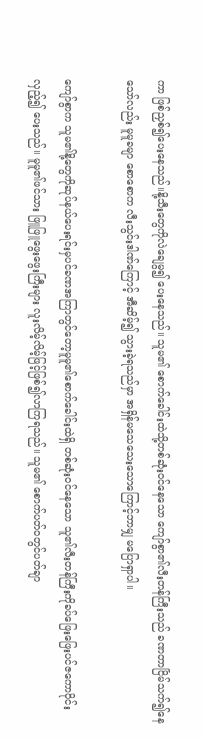ကာ ဖြစ်ညှစ်၍ပေးနေသည်။နို့သီးတွေကိုလဲချေမွ၍ ပေးနေသည်။ သူမ၏ စောက်ခေါင်းထဲသို့တစ်ဆုံးဝင်နေသော ကျော်စွာ၏လီးတန်ကြီးသည် ခဏတာငြိမ်သက်၍နေသော်လည်း မူမူခမျာ စောစောက လီးသွင်းဒါဏ်ကြောင့် အီဆိမ့်၍ သွားခဲ့ရသည်မှာ အရှိန်မသေသေးသောကြောင့်ဘာမျှ မပြောရှာပါ။

ကျော်စွာက သူမ၏နို့တွေကိုဆုပ်နယ်ပေးရင်းမှပင်ခဏအကြာတွင်တော့မူမူ၏စောက်ခေါင်းထဲရှိ တစ်ဆုံးဝင်နေသော သူ၏လီးတန်ကြီးကိုခပ်ဖြေးဖြေးပင်ဇကောဝိုင်းလှည့်၍ ပေးသည်။ မူမူ၏ဖင်သား ဖြူဖြူဖွေးဖွေးကြီးများ လူးလိမ့်လိမ့်ဖြင့်ဖြစ်၍လာကြရသည်။ သူမ၏ စောက်ပတ်ဝတွင်ပတ်ချာ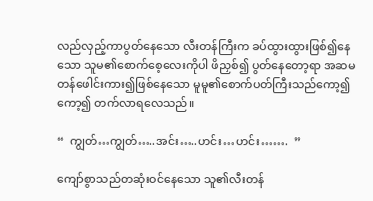လည်လှည့်ကာပွတ်နေသော လီးတန်ကြီးက ခပ်ထွားထွားဖြစ်၍နေသော သူမ၏စောက်စေ့လေးကိုပါ ဖိညှစ်၍ ပွတ်နေတော့ရာ အဆမတန်ဖေါင်းကား၍ဖြစ်နေသော မူမူ၏စောက်ပတ်ကြီးသည်ကော့၍ ကော့၍ တက်လာရလေသည်။

“  ကျွတ်…ကျွတ်…..အင်း…..ဟင်း…ဟင်း…….  ”

ကျော်စွာသည်တဆုံးဝင်နေသော သူ၏လီးတန်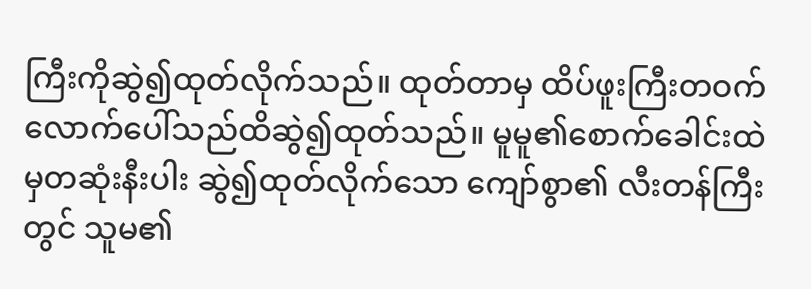ကြီးကိုဆွဲ၍ထုတ်လိုက်သည်။ ထုတ်တာမှ ထိပ်ဖူးကြီးတဝက်လောက်ပေါ်သည်ထိဆွဲ၍ထုတ်သည်။ မူမူ၏စောက်ခေါင်းထဲမှတဆုံးနီးပါး ဆွဲ၍ထုတ်လိုက်သော ကျော်စွာ၏ လီးတန်ကြီးတွင် သူမ၏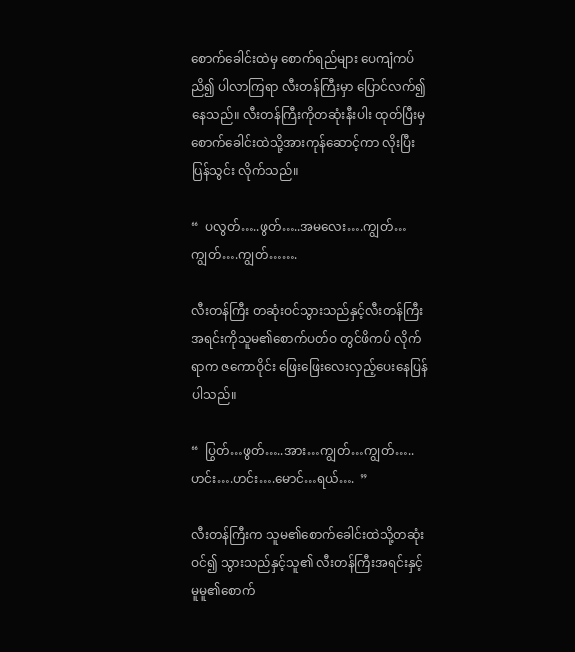စောက်ခေါင်းထဲမှ စောက်ရည်များ ပေကျံကပ်ညိ၍ ပါလာကြရာ လီးတန်ကြီးမှာ ပြောင်လက်၍နေသည်။ လီးတန်ကြီးကိုတဆုံးနီးပါး ထုတ်ပြီးမှစောက်ခေါင်းထဲသို့အားကုန်ဆောင့်ကာ လိုးပြီးပြန်သွင်း လိုက်သည်။

“  ပလွတ်…..ဖွတ်…..အမလေး….ကျွတ်…ကျွတ်….ကျွတ်…….

လီးတန်ကြီး တဆုံးဝင်သွားသည်နှင့်လီးတန်ကြီးအရင်းကိုသူမ၏စောက်ပတ်ဝ တွင်ဖိကပ် လိုက်ရာက ဇကောဝိုင်း ဖြေးဖြေးလေးလှည့်ပေးနေပြန်ပါသည်။

“  ပြွတ်…ဖွတ်…..အား…ကျွတ်…ကျွတ်…..ဟင်း….ဟင်း….မောင်…ရယ်….  ”

လီးတန်ကြီးက သူမ၏စောက်ခေါင်းထဲသို့တဆုံးဝင်၍ သွားသည်နှင့်သူ၏ လီးတန်ကြီးအရင်းနှင့် မူမူ၏စောက်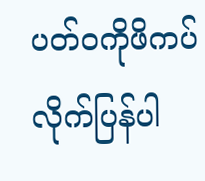ပတ်ဝကိုဖိကပ်လိုက်ပြန်ပါ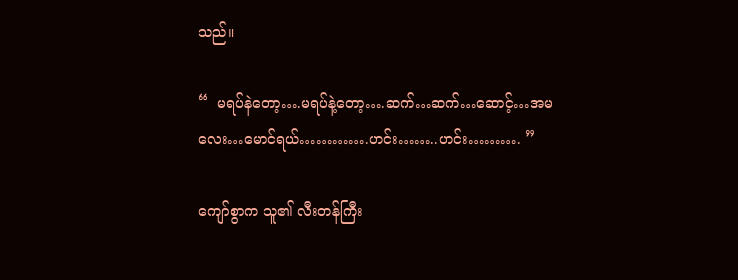သည်။

“  မရပ်နဲတော့….မရပ်နဲ့တော့….ဆက်…ဆက်…ဆောင့်…အမလေး…မောင်ရယ်………….ဟင်း……..ဟင်း………. ”

ကျော်စွာက သူ၏ လီးတန်ကြီး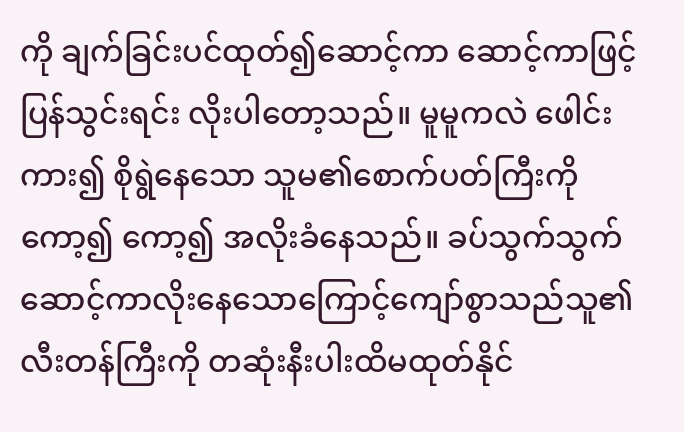ကို ချက်ခြင်းပင်ထုတ်၍ဆောင့်ကာ ဆောင့်ကာဖြင့်ပြန်သွင်းရင်း လိုးပါတော့သည်။ မူမူကလဲ ဖေါင်းကား၍ စိုရွဲနေသော သူမ၏စောက်ပတ်ကြီးကို ကော့၍ ကော့၍ အလိုးခံနေသည်။ ခပ်သွက်သွက်ဆောင့်ကာလိုးနေသောကြောင့်ကျော်စွာသည်သူ၏ လီးတန်ကြီးကို တဆုံးနီးပါးထိမထုတ်နိုင်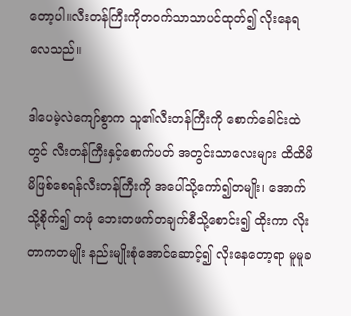တော့ပါ။လီးတန်ကြီးကိုတဝက်သာသာပင်ထုတ်၍ လိုးနေရလေသည်။

ဒါပေမဲ့လဲကျော်စွာက သူ၏လီးတန်ကြီးကို စောက်ခေါင်းထဲတွင် လီးတန်ကြီးနှင့်စောက်ပတ် အတွင်းသာလေးများ ထိထိမိမိဖြစ်စေရန်လီးတန်ကြီးကို အပေါ်သို့ကော်၍တမျိုး၊ အောက်သို့စိုက်၍ တဖုံ ဘေးတဖက်တချက်စီသို့စောင်း၍ ထိုးကာ လိုးတာကတမျိုး နည်းမျိုးစုံအောင်ဆောင့်၍ လိုးနေတော့ရာ မူမူခ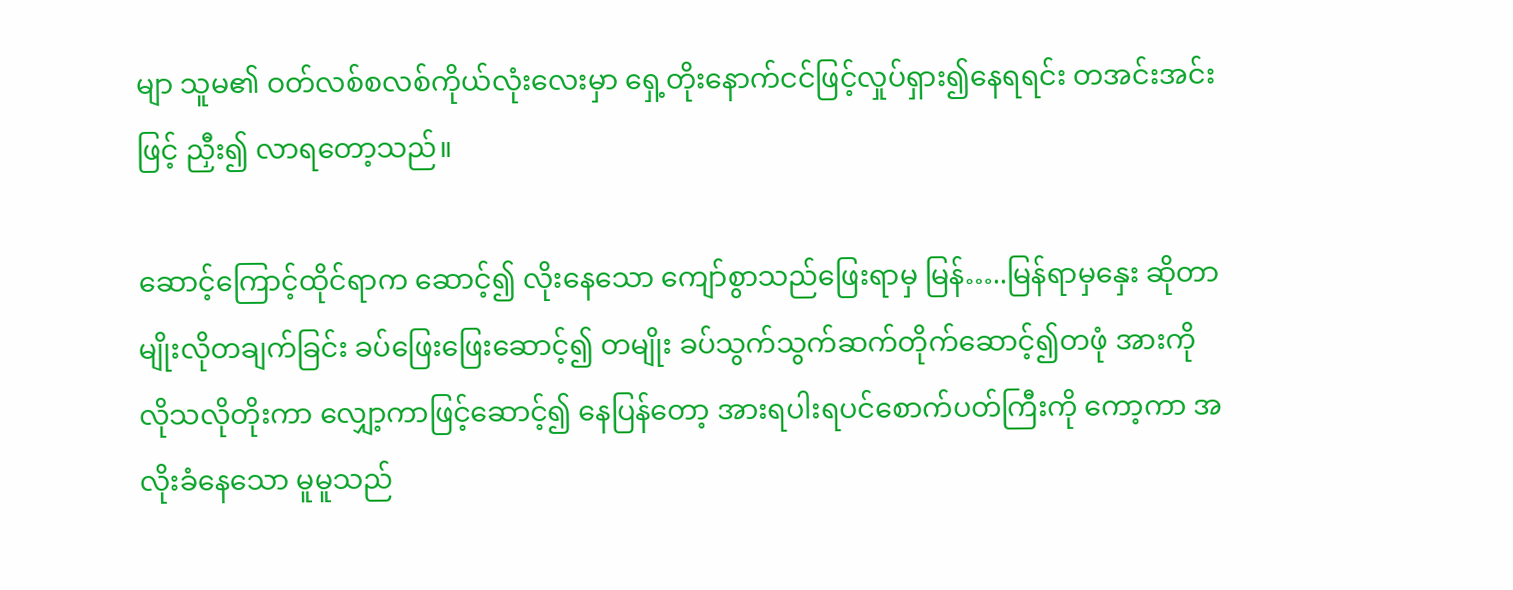မျာ သူမ၏ ဝတ်လစ်စလစ်ကိုယ်လုံးလေးမှာ ရှေ့တိုးနောက်ငင်ဖြင့်လှုပ်ရှား၍နေရရင်း တအင်းအင်း ဖြင့် ညှီး၍ လာရတော့သည်။

ဆောင့်ကြောင့်ထိုင်ရာက ဆောင့်၍ လိုးနေသော ကျော်စွာသည်ဖြေးရာမှ မြန်…..မြန်ရာမှနှေး ဆိုတာမျိုးလိုတချက်ခြင်း ခပ်ဖြေးဖြေးဆောင့်၍ တမျိုး ခပ်သွက်သွက်ဆက်တိုက်ဆောင့်၍တဖုံ အားကို လိုသလိုတိုးကာ လျှော့ကာဖြင့်ဆောင့်၍ နေပြန်တော့ အားရပါးရပင်စောက်ပတ်ကြီးကို ကော့ကာ အလိုးခံနေသော မူမူသည်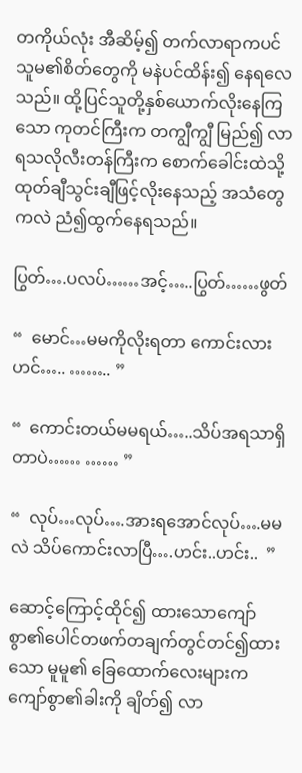တကိုယ်လုံး အီဆိမ့်၍ တက်လာရာကပင်သူမ၏စိတ်တွေကို မနဲပင်ထိန်း၍ နေရလေသည်။ ထို့ပြင်သူတို့နှစ်ယောက်လိုးနေကြသော ကုတင်ကြီးက တကျွီကျွီ မြည်၍ လာရသလိုလီးတန်ကြီးက စောက်ခေါင်းထဲသို့ထုတ်ချီသွင်းချီဖြင့်လိုးနေသည့် အသံတွေကလဲ ညံ၍ထွက်နေရသည်။

ပြွတ်….ပလပ်……အင့်…..ပြွတ်……ဖွတ်

“  မောင်…မမကိုလိုးရတာ ကောင်းလားဟင်….. …….. ”

“  ကောင်းတယ်မမရယ်…..သိပ်အရသာရှိတာပဲ…… …… ”

“  လုပ်…လုပ်….အားရအောင်လုပ်….မမလဲ သိပ်ကောင်းလာပြီ….ဟင်း..ဟင်း..  ”

ဆောင့်ကြောင့်ထိုင်၍ ထားသောကျော်စွာ၏ပေါင်တဖက်တချက်တွင်တင်၍ထားသော မူမူ၏ ခြေထောက်လေးများက ကျော်စွာ၏ခါးကို ချိတ်၍ လာ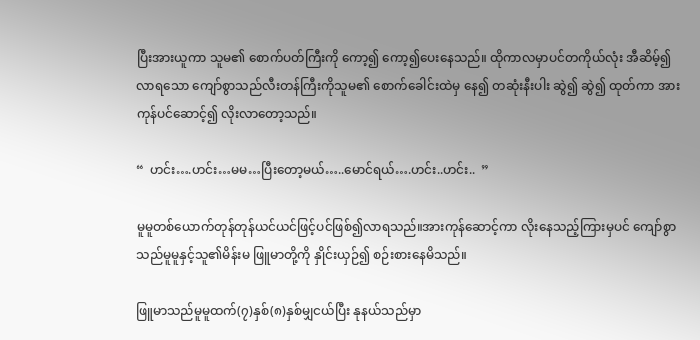ပြီးအားယူကာ သူမ၏ စောက်ပတ်ကြီးကို ကော့၍ ကော့၍ပေးနေသည်။ ထိုကာလမှာပင်တကိုယ်လုံး အီဆိမ့်၍ လာရသော ကျော်စွာသည်လီးတန်ကြီးကိုသူမ၏ စောက်ခေါင်းထဲမှ နေ၍ တဆုံးနီးပါး ဆွဲ၍ ဆွဲ၍ ထုတ်ကာ အားကုန်ပင်ဆောင့်၍ လိုးလာတော့သည်။

“  ဟင်း….ဟင်း…မမ…ပြီးတော့မယ်…..မောင်ရယ်….ဟင်း..ဟင်း..  ”

မူမူတစ်ယောက်တုန်တုန်ယင်ယင်ဖြင့်ပင်ဖြစ်၍လာရသည်။အားကုန်ဆောင့်ကာ လိုးနေသည့်ကြားမှပင် ကျော်စွာသည်မူမူနှင့်သူ၏မိန်းမ ဖြူမာတို့ကို နှိုင်းယှဉ်၍ စဉ်းစားနေမိသည်။

ဖြူမာသည်မူမူထက်(၇)နှစ်(၈)နှစ်မျှငယ်ပြီး နုနယ်သည်မှာ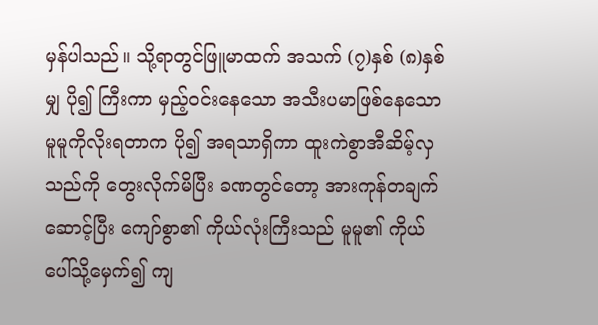မှန်ပါသည်။ သို့ရာတွင်ဖြူမာထက် အသက် (၇)နှစ် (၈)နှစ်မျှ ပို၍ ကြီးကာ မှည့်ဝင်းနေသော အသီးပမာဖြစ်နေသော မူမူကိုလိုးရတာက ပို၍ အရသာရှိကာ ထူးကဲစွာအီဆိမ့်လှသည်ကို တွေးလိုက်မိပြီး ခဏတွင်တော့ အားကုန်တချက်ဆောင့်ပြီး ကျော်စွာ၏ ကိုယ်လုံးကြီးသည် မူမူ၏ ကိုယ်ပေါ်သို့မှေက်၍ ကျ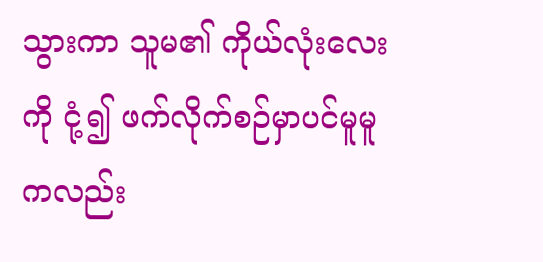သွားကာ သူမ၏ ကိုယ်လုံးလေးကို ငုံ့၍ ဖက်လိုက်စဉ်မှာပင်မူမူကလည်း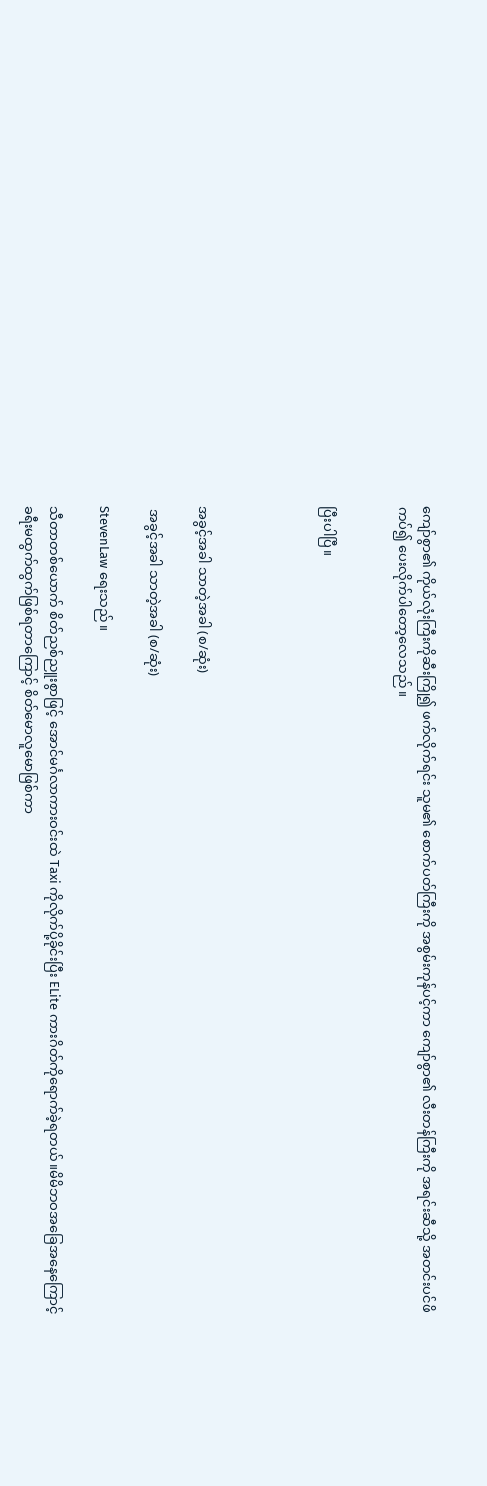ကျော်စွာ၏ ကိုယ်လုံးကြီးကိုဆီးကြို၍ ဖက်လိုက်ရင်း သူမ၏ စောက်ပတ်ကြီးကို အစွမ်းကုန်ပင့်ကာ ကျော်စွာ၏ လီးတန်ကြီးကို အရင်းဆီသို့ အတင်းပင်ဖိကပ်၍ ပေးလိုက်ပါတော့လေသည်။


ပြီးပါပြီ။




အခွင့်အခါ သာတဲ့အခါ (စ/ဆုံး)

 အခွင့်အခါ သာတဲ့အခါ (စ/ဆုံး)

StevenLaw ရေးသည်။

သီတာတစ်ယောက် စိတ်ညစ်ညူးစွာဖြင့် အောင်မင်္ဂလာကားဝင်းထဲ Taxi ကိုလိုက်ပို့ခိုင်းပြီး ELite ကားဂိတ်ကိုရောက်ခဲ့ရတယ်။မိမိဘဝအခြေအနေကြောင့် ခရီးမထွက်ထွက်ဖြစ်ရတာကြောင့် စိတ်မောလူမောဖြစ်ကာ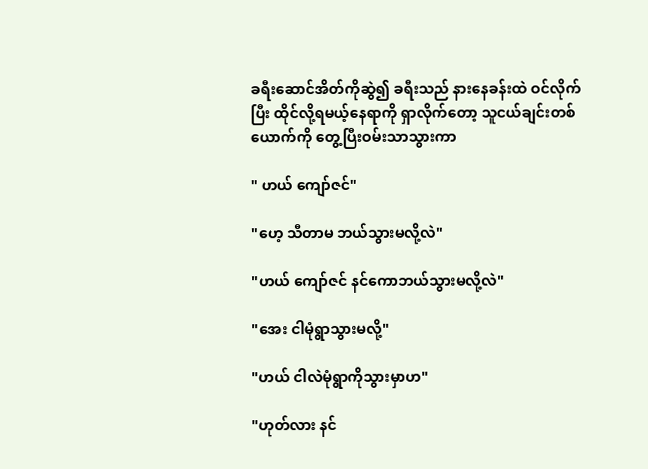ခရီးဆောင်အိတ်ကိုဆွဲ၍ ခရီးသည် နားနေခန်းထဲ ဝင်လိုက်ပြီး ထိုင်လို့ရမယ့်နေရာကို ရှာလိုက်တော့ သူငယ်ချင်းတစ်ယောက်ကို တွေ့ပြီးဝမ်းသာသွားကာ

" ဟယ် ကျော်ဇင်"

"ဟေ့ သီတာမ ဘယ်သွားမလို့လဲ"

"ဟယ် ကျော်ဇင် နင်ကောဘယ်သွားမလို့လဲ"

"အေး ငါမုံရွာသွားမလို့"

"ဟယ် ငါလဲမုံရွာကိုသွားမှာဟ"

"ဟုတ်လား နင်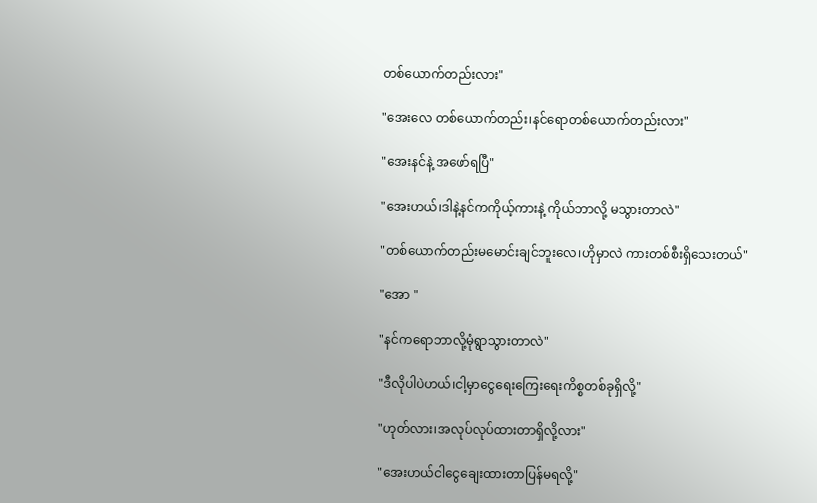တစ်ယောက်တည်းလား"

"အေးလေ တစ်ယောက်တည်း၊နင်ရောတစ်ယောက်တည်းလား"

"အေးနင်နဲ့ အဖော်ရပြီ"

"အေးဟယ်၊ဒါနဲ့နင်ကကိုယ့်ကားနဲ့ ကိုယ်ဘာလို့ မသွားတာလဲ"

"တစ်ယောက်တည်းမမောင်းချင်ဘူးလေ၊ဟိုမှာလဲ ကားတစ်စီးရှိသေးတယ်"

"အော "

"နင်ကရောဘာလို့မုံရွာသွားတာလဲ"

"ဒီလိုပါပဲဟယ်၊ငါ့မှာငွေရေးကြေးရေးကိစ္စတစ်ခုရှိလို့"

"ဟုတ်လား၊အလုပ်လုပ်ထားတာရှိလို့လား"

"အေးဟယ်ငါငွေချေးထားတာပြန်မရလို့"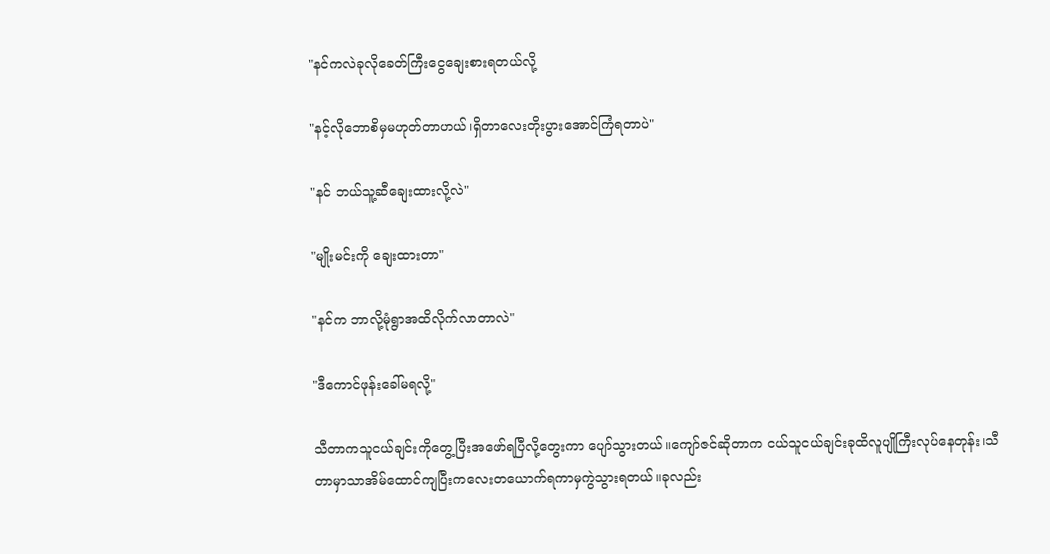"နင်ကလဲခုလိုခေတ်ကြီးငွေချေးစားရတယ်လို့

"နင့်လိုဘောစိမှမဟုတ်တာဟယ်၊ရှိတာလေးတိုးပွားအောင်ကြံရတာပဲ"

"နင် ဘယ်သူ့ဆီချေးထားလို့လဲ"

"မျိုးမင်းကို ချေးထားတာ"

"နင်က ဘာလို့မုံရွာအထိလိုက်လာတာလဲ"

"ဒီကောင်ဖုန်းခေါ်မရလို့"

သီတာကသူငယ်ချင်းကိုတွေ့ပြီးအဖော်ရပြီလို့တွေးကာ ပျော်သွားတယ်။ကျော်ဇင်ဆိုတာက ငယ်သူငယ်ချင်းခုထိလူပျိုကြီးလုပ်နေတုန်း၊သီတာမှာသာအိမ်ထောင်ကျပြီးကလေးတယောက်ရကာမှကွဲသွားရတယ်။ခုလည်း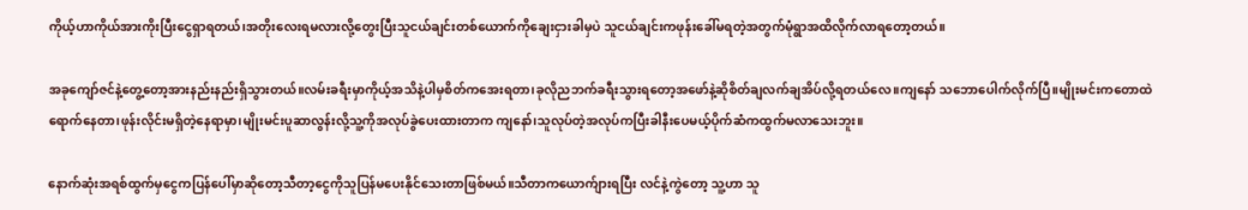ကိုယ့်ဟာကိုယ်အားကိုးပြီးငွေရှာရတယ်၊အတိုးလေးရမလားလို့တွေးပြီးသူငယ်ချင်းတစ်ယောက်ကိုချေးငှားခါမှပဲ သူငယ်ချင်းကဖုန်းခေါ်မရတဲ့အတွက်မုံရွာအထိလိုက်လာရတော့တယ်။

အခုကျော်ဇင်နဲ့တွေ့တော့အားနည်းနည်းရှိသွားတယ်။လမ်းခရီးမှာကိုယ့်အသိနဲ့ပါမှစိတ်ကအေးရတာ၊ခုလိုညဘက်ခရီးသွားရတော့အဖော်နဲ့ဆိုစိတ်ချလက်ချအိပ်လို့ရတယ်လေ။ကျနော် သဘောပေါက်လိုက်ပြီ။မျိုးမင်းကတောထဲရောက်နေတာ၊ဖုန်းလိုင်းမရှိတဲ့နေရာမှာ၊မျိုးမင်းပူဆာလွန်းလို့သူ့ကိုအလုပ်ခွဲပေးထားတာက ကျနော်၊သူလုပ်တဲ့အလုပ်ကပြီးခါနီးပေမယ့်ပိုက်ဆံကထွက်မလာသေးဘူး။

နောက်ဆုံးအရစ်ထွက်မှငွေကပြန်ပေါ်မှာဆိုတော့သီတာ့ငွေကိုသူပြန်မပေးနိုင်သေးတာဖြစ်မယ်။သီတာကယောက်ျားရပြီး လင်နဲ့ကွဲတော့ သူ့ဟာ သူ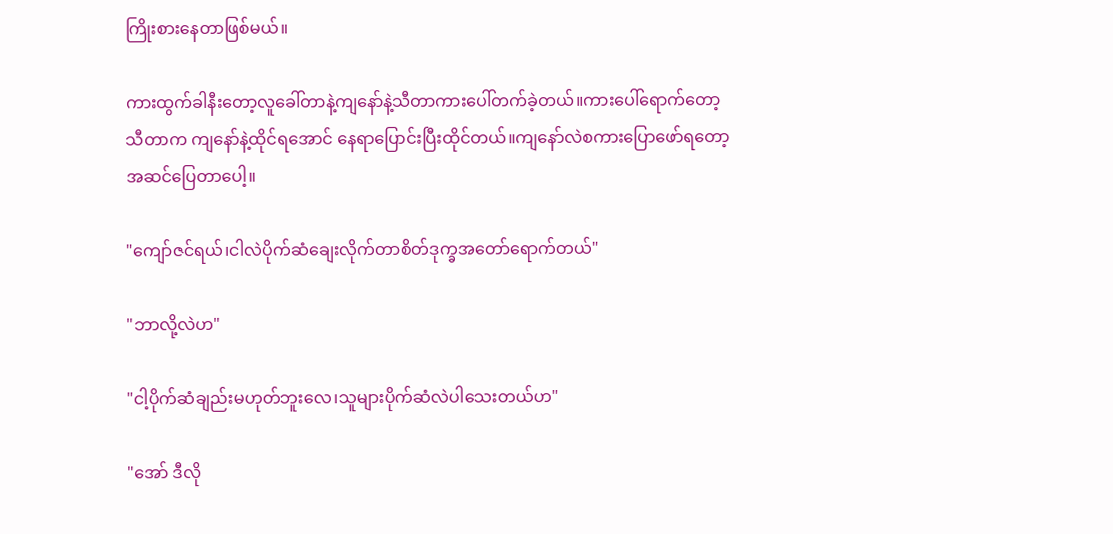ကြိုးစားနေတာဖြစ်မယ်။

ကားထွက်ခါနီးတော့လူခေါ်တာနဲ့ကျနော်နဲ့သီတာကားပေါ်တက်ခဲ့တယ်။ကားပေါ်ရောက်တော့ သီတာက ကျနော်နဲ့ထိုင်ရအောင် နေရာပြောင်းပြီးထိုင်တယ်။ကျနော်လဲစကားပြောဖော်ရတော့ အဆင်ပြေတာပေါ့။

"ကျော်ဇင်ရယ်၊ငါလဲပိုက်ဆံချေးလိုက်တာစိတ်ဒုက္ခအတော်ရောက်တယ်"

"ဘာလို့လဲဟ"

"ငါ့ပိုက်ဆံချည်းမဟုတ်ဘူးလေ၊သူများပိုက်ဆံလဲပါသေးတယ်ဟ"

"အော် ဒီလို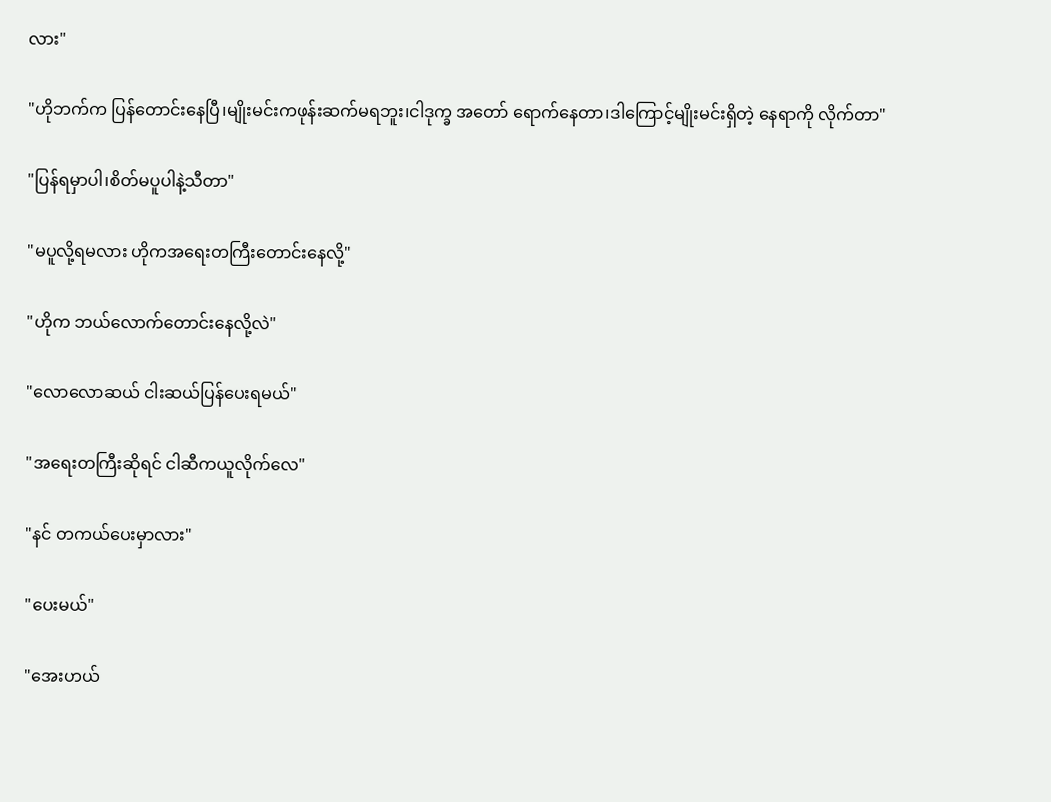လား"

"ဟိုဘက်က ပြန်တောင်းနေပြီ၊မျိုးမင်းကဖုန်းဆက်မရဘူး၊ငါဒုက္ခ အတော် ရောက်နေတာ၊ဒါကြောင့်မျိုးမင်းရှိတဲ့ နေရာကို လိုက်တာ"

"ပြန်ရမှာပါ၊စိတ်မပူပါနဲ့သီတာ"

"မပူလို့ရမလား ဟိုကအရေးတကြီးတောင်းနေလို့"

"ဟိုက ဘယ်လောက်တောင်းနေလို့လဲ"

"လောလောဆယ် ငါးဆယ်ပြန်ပေးရမယ်"

"အရေးတကြီးဆိုရင် ငါဆီကယူလိုက်လေ"

"နင် တကယ်ပေးမှာလား"

"ပေးမယ်"

"အေးဟယ်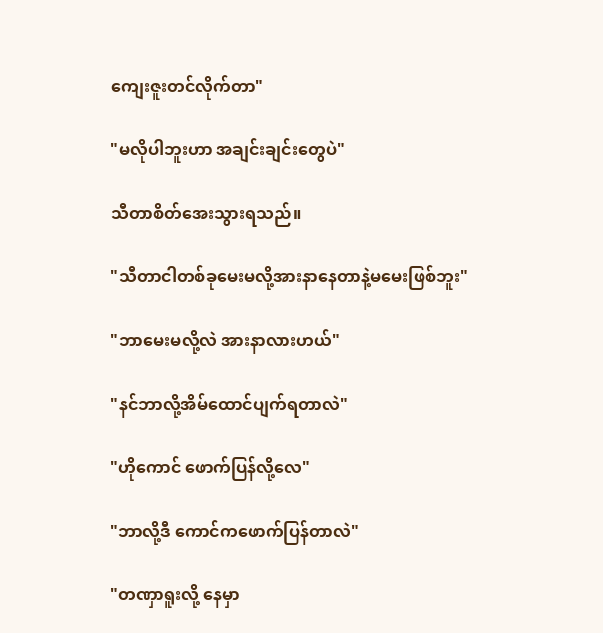ကျေးဇူးတင်လိုက်တာ"

"မလိုပါဘူးဟာ အချင်းချင်းတွေပဲ"

သီတာစိတ်အေးသွားရသည်။

"သီတာငါတစ်ခုမေးမလို့အားနာနေတာနဲ့မမေးဖြစ်ဘူး"

"ဘာမေးမလို့လဲ အားနာလားဟယ်"

"နင်ဘာလို့အိမ်ထောင်ပျက်ရတာလဲ"

"ဟိုကောင် ဖောက်ပြန်လို့လေ"

"ဘာလို့ဒီ ကောင်ကဖောက်ပြန်တာလဲ"

"တဏှာရူးလို့ နေမှာ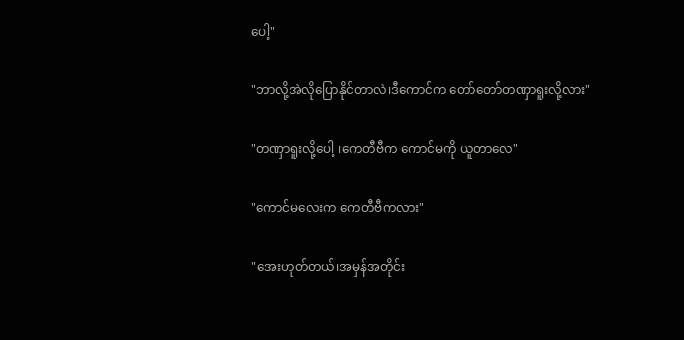ပေါ့"

"ဘာလို့အဲလိုပြောနိုင်တာလဲ၊ဒီကောင်က တော်တော်တဏှာရူးလို့လား"

"တဏှာရူးလို့ပေါ့ ၊ကေတီဗီက ကောင်မကို ယူတာလေ"

"ကောင်မလေးက ကေတီဗီကလား"

"အေးဟုတ်တယ်၊အမှန်အတိုင်း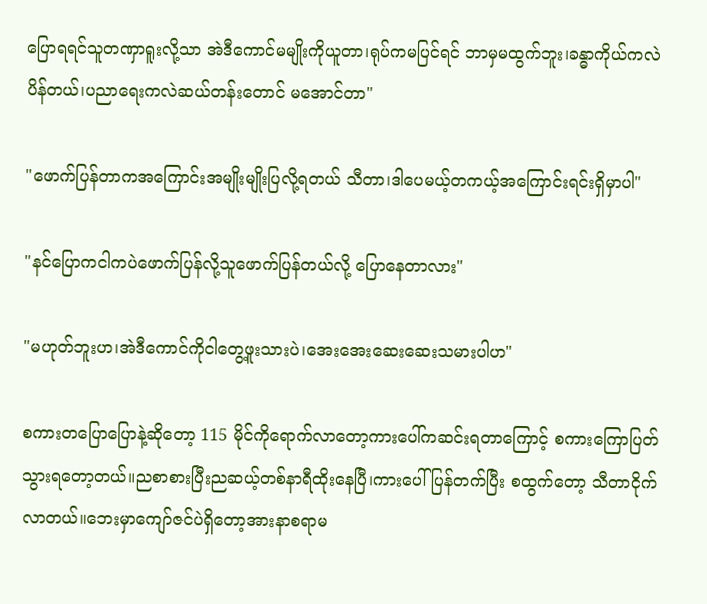ပြောရရင်သူတဏှာရူးလို့သာ အဲဒီကောင်မမျိုးကိုယူတာ၊ရုပ်ကမပြင်ရင် ဘာမှမထွက်ဘူး၊ခန္ဓာကိုယ်ကလဲ ပိန်တယ်၊ပညာရေးကလဲဆယ်တန်းတောင် မအောင်တာ"

"ဖောက်ပြန်တာကအကြောင်းအမျိုးမျိုးပြလို့ရတယ် သီတာ၊ဒါပေမယ့်တကယ့်အကြောင်းရင်းရှိမှာပါ"

"နင်ပြောကငါကပဲဖောက်ပြန်လို့သူဖောက်ပြန်တယ်လို့ ပြောနေတာလား"

"မဟုတ်ဘူးဟ၊အဲဒီကောင်ကိုငါတွေ့ဖူးသားပဲ၊အေးအေးဆေးဆေးသမားပါဟ"

စကားတပြောပြောနဲ့ဆိုတော့ 115 မိုင်ကိုရောက်လာတော့ကားပေါ်ကဆင်းရတာကြောင့် စကားကြောပြတ်သွားရတော့တယ်။ညစာစားပြီးညဆယ့်တစ်နာရီထိုးနေပြီ၊ကားပေါ်ပြန်တက်ပြီး စထွက်တော့ သီတာငိုက်လာတယ်။ဘေးမှာကျော်ဇင်ပဲရှိတော့အားနာစရာမ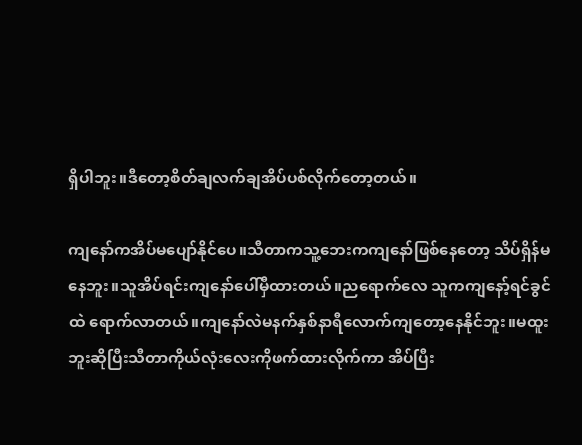ရှိပါဘူး။ဒီတော့စိတ်ချလက်ချအိပ်ပစ်လိုက်တော့တယ်။

ကျနော်ကအိပ်မပျော်နိုင်ပေ။သီတာကသူ့ဘေးကကျနော်ဖြစ်နေတော့ သိပ်ရှိန်မနေဘူး။သူအိပ်ရင်းကျနော်ပေါ်မှီထားတယ်။ညရောက်လေ သူကကျနော့်ရင်ခွင်ထဲ ရောက်လာတယ်။ကျနော်လဲမနက်နှစ်နာရီလောက်ကျတော့နေနိုင်ဘူး။မထူးဘူးဆိုပြီးသီတာကိုယ်လုံးလေးကိုဖက်ထားလိုက်ကာ အိပ်ပြီး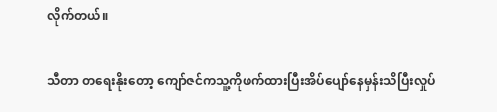လိုက်တယ်။

သီတာ တရေးနိုးတော့ ကျော်ဇင်ကသူ့ကိုဖက်ထားပြီးအိပ်ပျော်နေမှန်းသိပြီးလှုပ်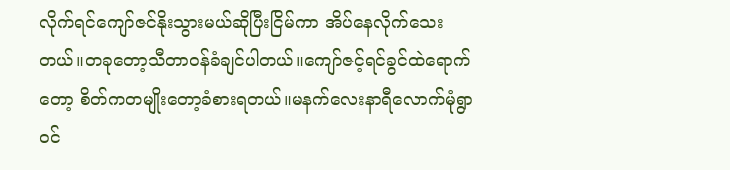လိုက်ရင်ကျော်ဇင်နိုးသွားမယ်ဆိုပြီးငြိမ်ကာ အိပ်နေလိုက်သေးတယ်။တခုတော့သီတာဝန်ခံချင်ပါတယ်။ကျော်ဇင့်ရင်ခွင်ထဲရောက်တော့ စိတ်ကတမျိုးတော့ခံစားရတယ်။မနက်လေးနာရီလောက်မုံရွာဝင်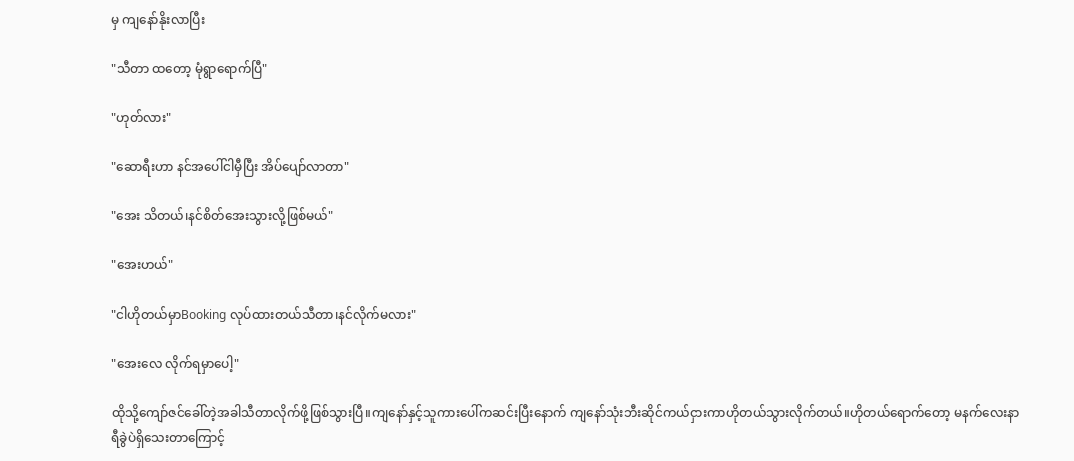မှ ကျနော်နိုးလာပြီး

"သီတာ ထတော့ မုံရွာရောက်ပြီ"

"ဟုတ်လား"

"ဆောရီးဟာ နင်အပေါ်ငါမှီပြီး အိပ်ပျော်လာတာ"

"အေး သိတယ်၊နင်စိတ်အေးသွားလို့ဖြစ်မယ်"

"အေးဟယ်"

"ငါဟိုတယ်မှာBooking လုပ်ထားတယ်သီတာ၊နင်လိုက်မလား"

"အေးလေ လိုက်ရမှာပေါ့"

ထိုသို့ကျော်ဇင်ခေါ်တဲ့အခါသီတာလိုက်ဖို့ဖြစ်သွားပြီ။ကျနော်နှင့်သူကားပေါ်ကဆင်းပြီးနောက် ကျနော်သုံးဘီးဆိုင်ကယ်ငှားကာဟိုတယ်သွားလိုက်တယ်။ဟိုတယ်ရောက်တော့ မနက်လေးနာရီခွဲပဲရှိသေးတာကြောင့်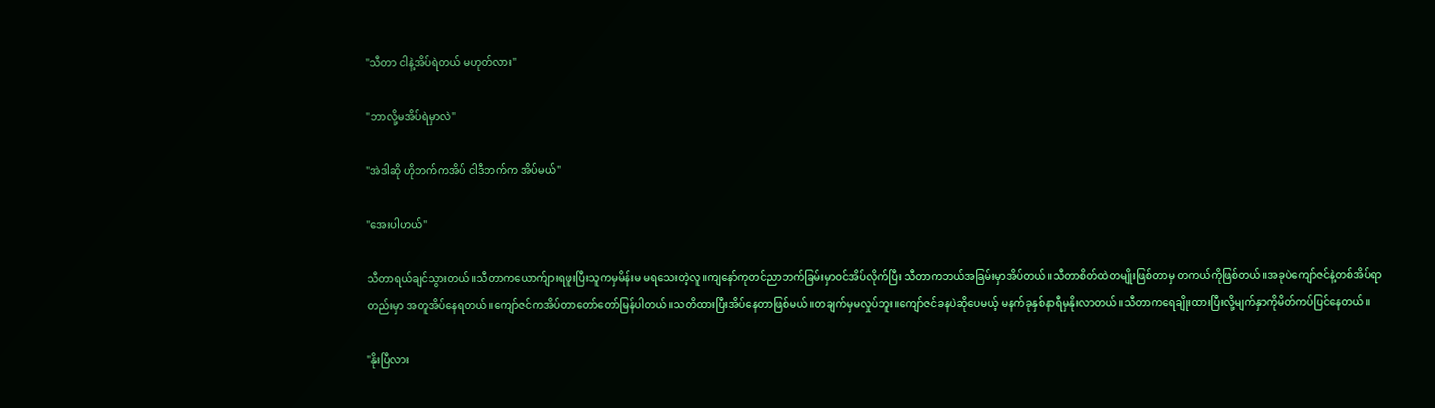"သီတာ ငါနဲ့အိပ်ရဲတယ် မဟုတ်လား"

"ဘာလို့မအိပ်ရဲမှာလဲ"

"အဲဒါဆို ဟိုဘက်ကအိပ် ငါဒီဘက်က အိပ်မယ်"

"အေးပါဟယ်"

သီတာရယ်ချင်သွားတယ်။သီတာကယောက်ျားရဖူးပြီးသူကမှမိန်းမ မရသေးတဲ့လူ။ကျနော်ကုတင်ညာဘက်ခြမ်းမှာဝင်အိပ်လိုက်ပြီး သီတာကဘယ်အခြမ်းမှာအိပ်တယ်။သီတာစိတ်ထဲတမျိုးဖြစ်တာမှ တကယ်ကိုဖြစ်တယ်။အခုပဲကျော်ဇင်နဲ့တစ်အိပ်ရာတည်းမှာ အတူအိပ်နေရတယ်။ကျော်ဇင်ကအိပ်တာတော်တော်မြန်ပါတယ်။သတိထားပြီးအိပ်နေတာဖြစ်မယ်။တချက်မှမလှုပ်ဘူး။ကျော်ဇင်ခနပဲဆိုပေမယ့် မနက်ခုနှစ်နာရီမှနိုးလာတယ်။သီတာကရေချိုးထားပြီးလို့မျက်နှာကိုမိတ်ကပ်ပြင်နေတယ်။

"နိုးပြီလား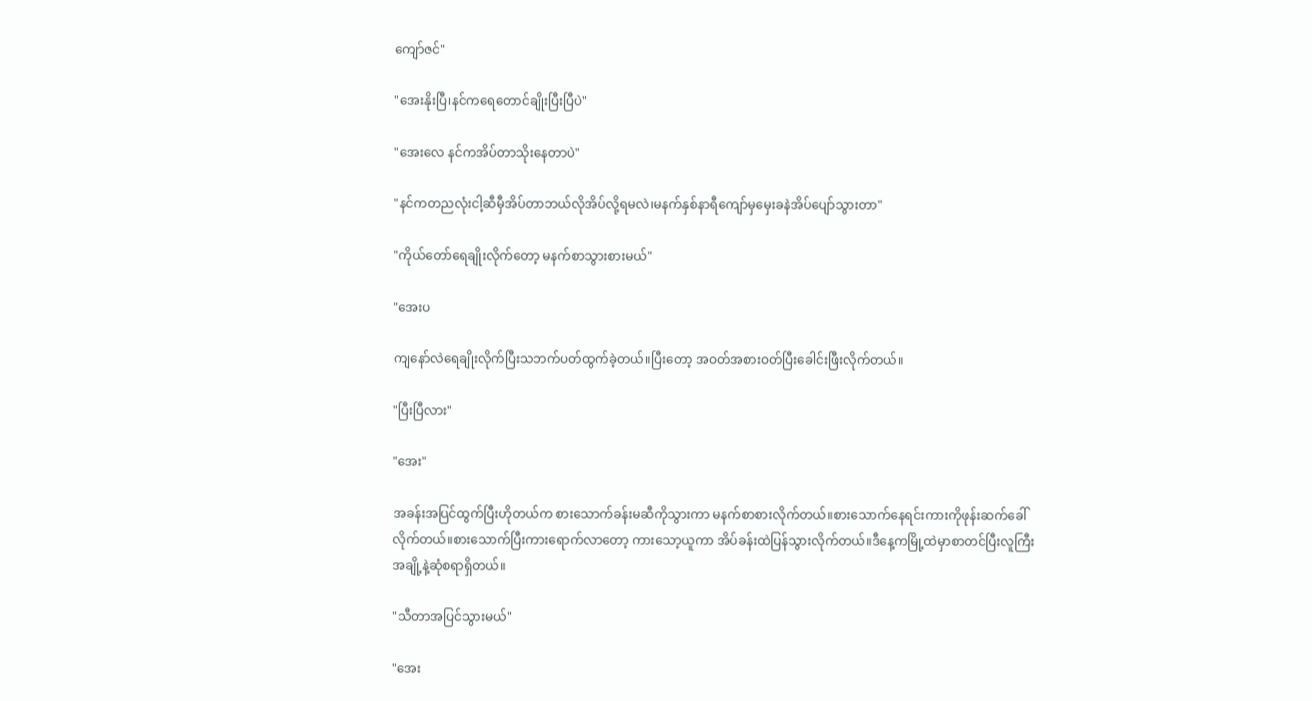ကျော်ဇင်"

"အေးနိုးပြီ၊နင်ကရေတောင်ချိုးပြီးပြီပဲ"

"အေးလေ နင်ကအိပ်တာသိုးနေတာပဲ"

"နင်ကတညလုံးငါ့ဆီမှီအိပ်တာဘယ်လိုအိပ်လို့ရမလဲ၊မနက်နှစ်နာရီကျော်မှမှေးခနဲအိပ်ပျော်သွားတာ"

"ကိုယ်တော်ရေချိုးလိုက်တော့ မနက်စာသွားစားမယ်"

"အေးပ

ကျနော်လဲရေချိုးလိုက်ပြီးသဘက်ပတ်ထွက်ခဲ့တယ်။ပြီးတော့ အဝတ်အစားဝတ်ပြီးခေါင်းဖြီးလိုက်တယ်။

"ပြီးပြီလား"

"အေး"

အခန်းအပြင်ထွက်ပြီးဟိုတယ်က စားသောက်ခန်းမဆီကိုသွားကာ မနက်စာစားလိုက်တယ်။စားသောက်နေရင်းကားကိုဖုန်းဆက်ခေါ်လိုက်တယ်။စားသောက်ပြီးကားရောက်လာတော့ ကားသော့ယူကာ အိပ်ခန်းထဲပြန်သွားလိုက်တယ်။ဒီနေ့ကမြို့ထဲမှာစာတင်ပြီးလူကြီးအချို့နဲ့ဆုံစရာရှိတယ်။

"သီတာအပြင်သွားမယ်"

"အေး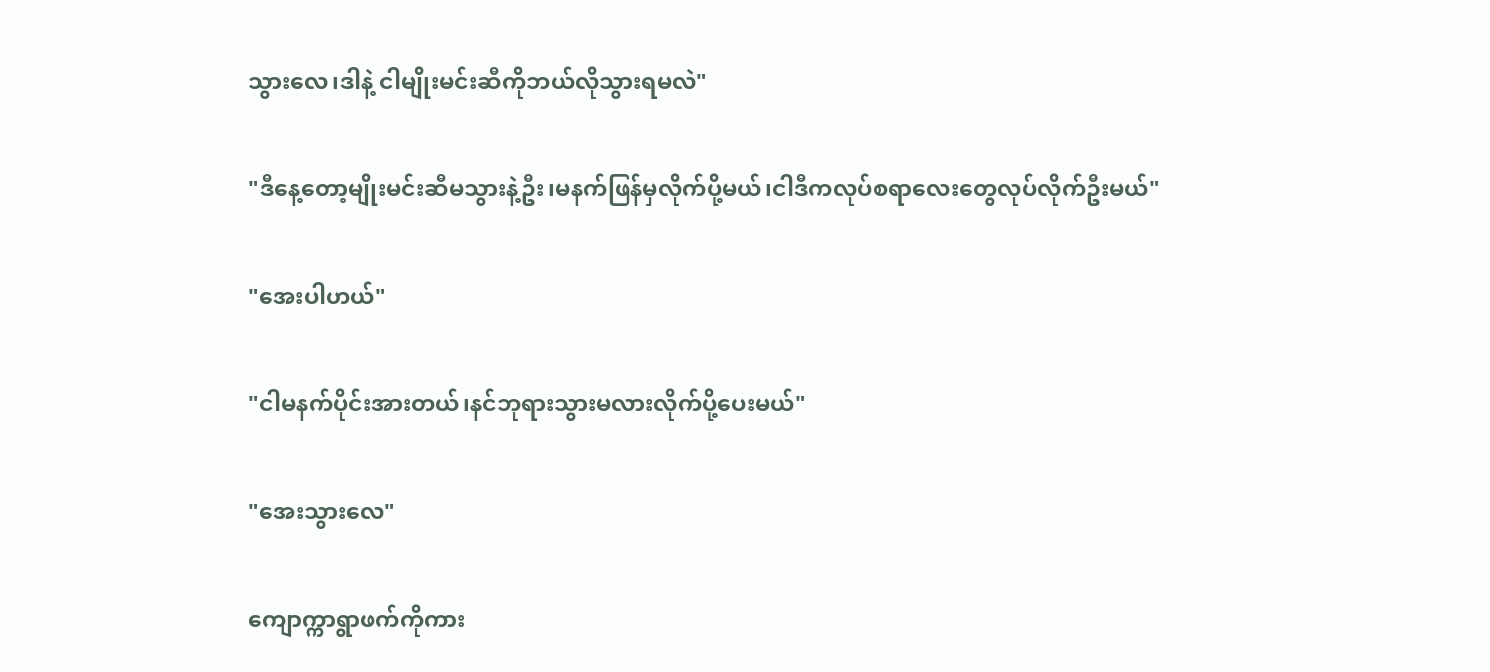သွားလေ၊ဒါနဲ့ ငါမျိုးမင်းဆီကိုဘယ်လိုသွားရမလဲ"

"ဒီနေ့တော့မျိုးမင်းဆီမသွားနဲ့ဦး၊မနက်ဖြန်မှလိုက်ပို့မယ်၊ငါဒီကလုပ်စရာလေးတွေလုပ်လိုက်ဦးမယ်"

"အေးပါဟယ်"

"ငါမနက်ပိုင်းအားတယ်၊နင်ဘုရားသွားမလားလိုက်ပို့ပေးမယ်"

"အေးသွားလေ"

ကျောက္ကာရွာဖက်ကိုကား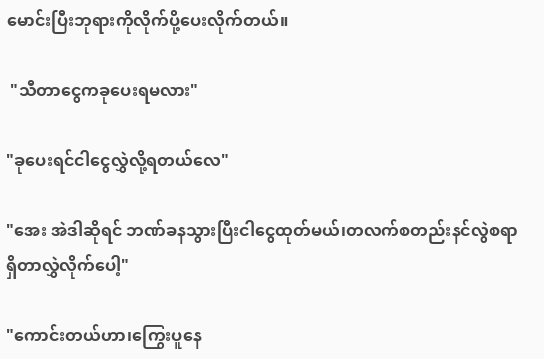မောင်းပြီးဘုရားကိုလိုက်ပို့ပေးလိုက်တယ်။

 "သီတာငွေကခုပေးရမလား"

"ခုပေးရင်ငါငွေလွှဲလို့ရတယ်လေ"

"အေး အဲဒါဆိုရင် ဘဏ်ခနသွားပြီးငါငွေထုတ်မယ်၊တလက်စတည်းနင်လွဲစရာရှိတာလွှဲလိုက်ပေါ့"

"ကောင်းတယ်ဟာ၊ကြွေးပူနေ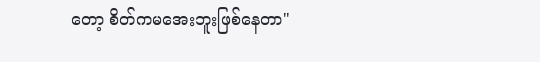တော့ စိတ်ကမအေးဘူးဖြစ်နေတာ"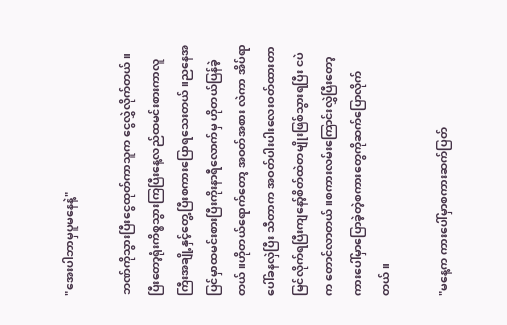"အေးပါဘာမှပူမနေနဲ့"

ဘဏ်ကိုသွားပြီးငွေထုတ်ကာသူက ငွေလွှဲလိုက်တယ်။ပြီးတော့ရုံးကိစ္စသွားကြပြီးနေ့လည်ထမင်းစားကာလူကြီးအချို့နှင့်တွေ့ပြီးစကားပြောရသေးတယ်။ညနေအပြင်မှာထမင်းစားပြီးကိုးနာရီလောက်မှ ဟိုတယ်ပြန်ခဲ့တယ်။ဟိုတယ်ရောက်တော့ အဝတ်အစား လဲကာ အိပ်ရာပေါ်ခနလှဲပြီး သီတာက အဝတ်ပါးပါးလေးဝတ်ထားတာမြင်လိုက်ရပြီးကျနော့်စိတ်ထဲတမျိုးဖြစ်သွားရပြီး ငပဲက တောင်လာတယ်။စကားလမ်းကြောင်းလွှဲပြီးတော့ကားပေါ်မှာပြောခဲ့တဲ့စကားတွေကိုဆက်ပြောလိုက်တယ်။

"မနေ့က ကားပေါ်မှာစကားဆက်ပြတ်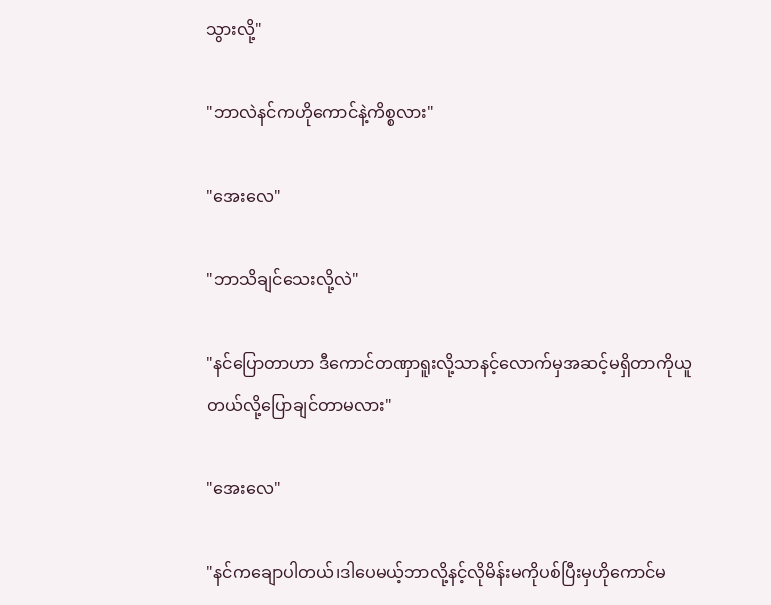သွားလို့"

"ဘာလဲနင်ကဟိုကောင်နဲ့ကိစ္စလား"

"အေးလေ"

"ဘာသိချင်သေးလို့လဲ"

"နင်ပြောတာဟာ ဒီကောင်တဏှာရူးလို့သာနင့်လောက်မှအဆင့်မရှိတာကိုယူတယ်လို့ပြောချင်တာမလား"

"အေးလေ"

"နင်ကချောပါတယ်၊ဒါပေမယ့်ဘာလို့နင့်လိုမိန်းမကိုပစ်ပြီးမှဟိုကောင်မ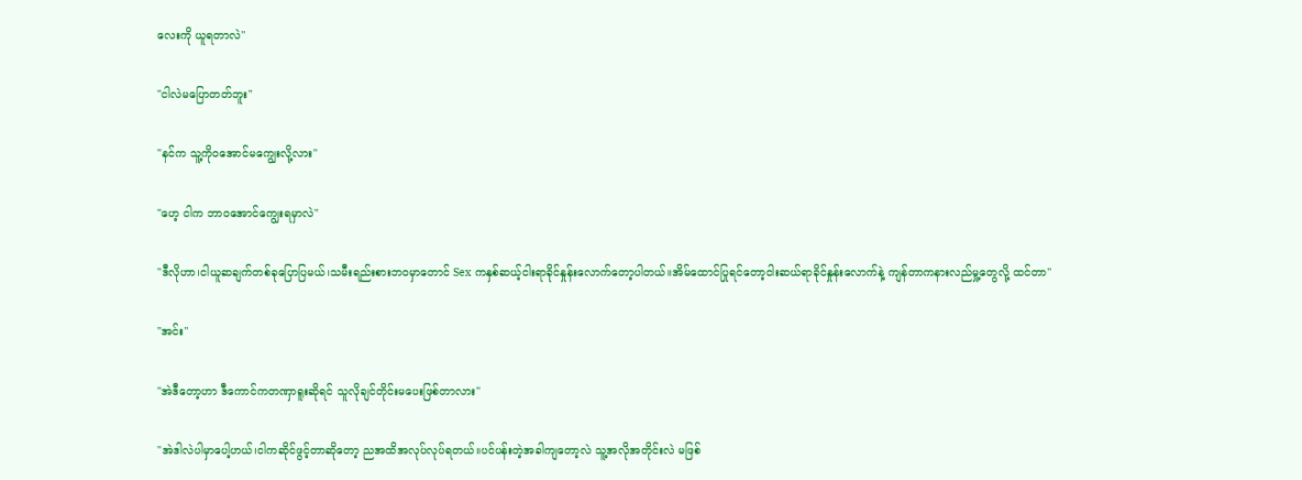လေးကို ယူရတာလဲ"

"ငါလဲမပြောတတ်ဘူး"

"နင်က သူ့ကိုဝအောင်မကျွေးလို့လား"

"ဟေ့ ငါက ဘာဝအောင်ကျွေးရမှာလဲ"

"ဒီလိုဟာ၊ငါယူဆချက်တစ်ခုပြောပြမယ်၊သမီးရည်းစားဘဝမှာတောင် Sex ကနှစ်ဆယ့်ငါးရာခိုင်နှုန်းလောက်တော့ပါတယ်။အိမ်ထောင်ပြုရင်တော့ငါးဆယ်ရာခိုင်နှုန်းလောက်နဲ့ ကျန်တာကနားလည်မှု့တွေလို့ ထင်တာ"

"အင်း"

"အဲဒီတော့ဟာ ဒီကောင်ကတဏှာရူးဆိုရင် သူလိုချင်တိုင်းမပေးဖြစ်တာလား"

"အဲဒါလဲပါမှာပေါ့ဟယ်၊ငါကဆိုင်ဖွင့်တာဆိုတော့ ညအထိအလုပ်လုပ်ရတယ်။ပင်ပန်းတဲ့အခါကျတော့လဲ သူ့အလိုအတိုင်းလဲ မဖြစ်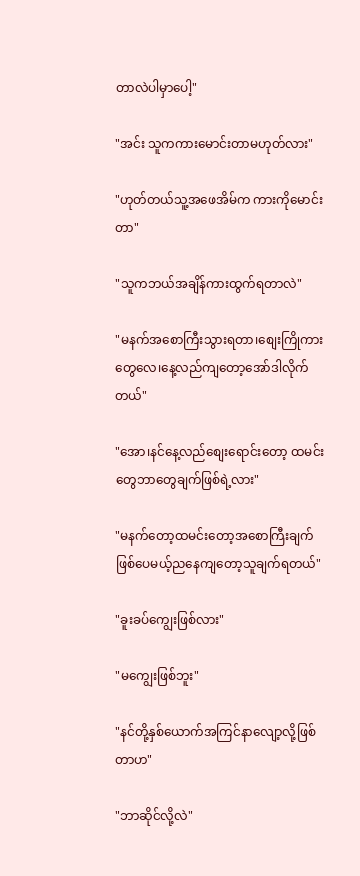တာလဲပါမှာပေါ့"

"အင်း သူကကားမောင်းတာမဟုတ်လား"

"ဟုတ်တယ်သူ့အဖေအိမ်က ကားကိုမောင်းတာ"

"သူကဘယ်အချိန်ကားထွက်ရတာလဲ"

"မနက်အစောကြီးသွားရတာ၊စျေးကြိုကားတွေလေ၊နေ့လည်ကျတော့အော်ဒါလိုက်တယ်"

"အော၊နင်နေ့လည်စျေးရောင်းတော့ ထမင်းတွေဘာတွေချက်ဖြစ်ရဲ့လား"

"မနက်တော့ထမင်းတော့အစောကြီးချက်ဖြစ်ပေမယ့်ညနေကျတော့သူချက်ရတယ်"

"ခူးခပ်ကျွေးဖြစ်လား"

"မကျွေးဖြစ်ဘူး"

"နင်တို့နှစ်ယောက်အကြင်နာလျော့လို့ဖြစ်တာဟ"

"ဘာဆိုင်လို့လဲ"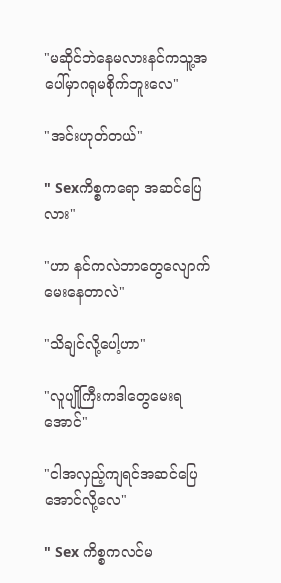"မဆိုင်ဘဲနေမလားနင်ကသူ့အပေါ်မှာဂရုမစိုက်ဘူးလေ"

"အင်းဟုတ်တယ်"

" Sexကိစ္စကရော အဆင်ပြေလား"

"ဟာ နင်ကလဲဘာတွေလျောက်မေးနေတာလဲ"

"သိချင်လို့ပေါ့ဟာ"

"လူပျိုကြီးကဒါတွေမေးရအောင်"

"ငါအလှည့်ကျရင်အဆင်ပြေအောင်လို့လေ"

" Sex ကိစ္စကလင်မ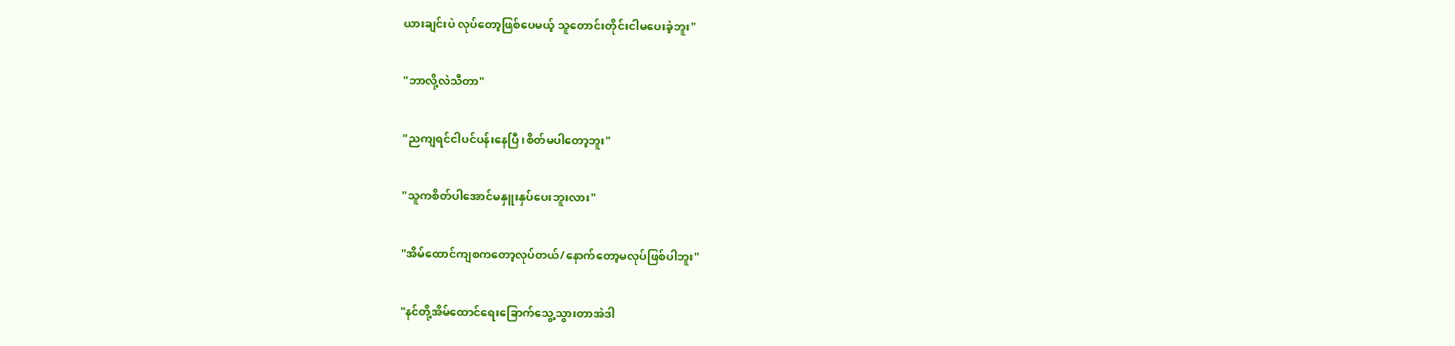ယားချင်းပဲ လုပ်တော့ဖြစ်ပေမယ့် သူတောင်းတိုင်းငါမပေးခဲ့ဘူး"

"ဘာလို့လဲသီတာ"

"ညကျရင်ငါပင်ပန်းနေပြီ၊စိတ်မပါတော့ဘူး"

"သူကစိတ်ပါအောင်မနှူးနှပ်ပေးဘူးလား"

"အိမ်ထောင်ကျစကတော့လုပ်တယ်/နောက်တော့မလုပ်ဖြစ်ပါဘူး"

"နင်တို့အိမ်ထောင်ရေးခြောက်သွေ့သွားတာအဲဒါ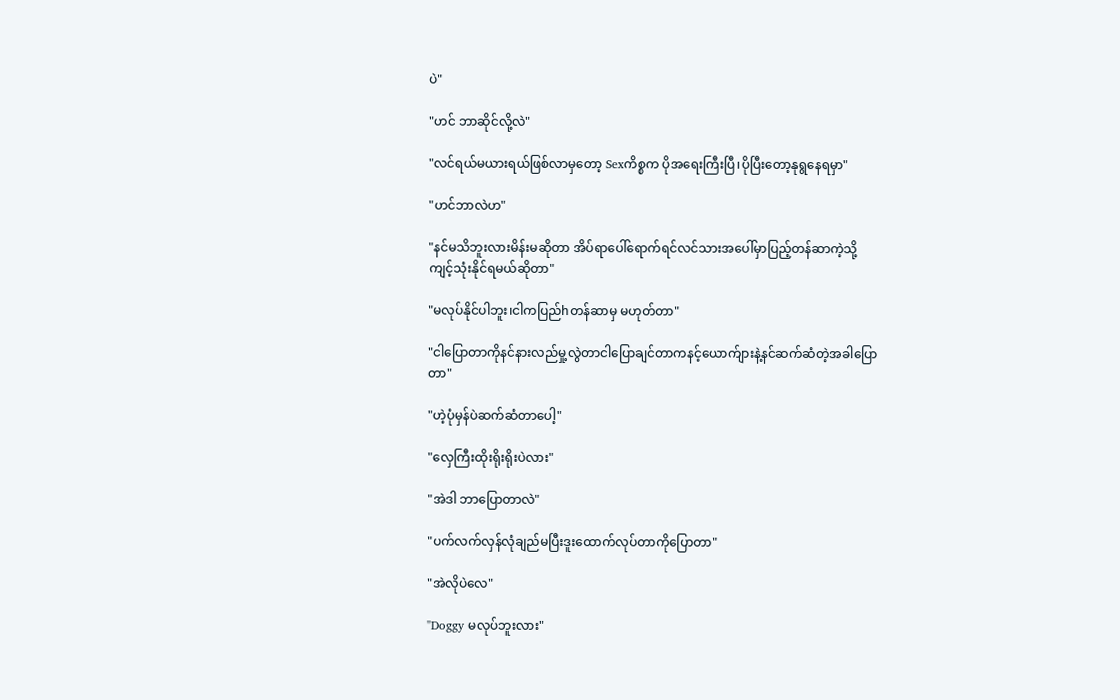ပဲ"

"ဟင် ဘာဆိုင်လို့လဲ"

"လင်ရယ်မယားရယ်ဖြစ်လာမှတော့ Sexကိစ္စက ပိုအရေးကြီးပြီ၊ပိုပြီးတော့နုရွနေရမှာ"

"ဟင်ဘာလဲဟ"

"နင်မသိဘူးလားမိန်းမဆိုတာ အိပ်ရာပေါ်ရောက်ရင်လင်သားအပေါ်မှာပြည့်တန်ဆာကဲ့သို့ ကျင့်သုံးနိုင်ရမယ်ဆိုတာ"

"မလုပ်နိုင်ပါဘူး၊ငါကပြည်hတန်ဆာမှ မဟုတ်တာ"

"ငါပြောတာကိုနင်နားလည်မှု့လွဲတာငါပြောချင်တာကနင့်ယောက်ျားနဲ့နင်ဆက်ဆံတဲ့အခါပြောတာ"

"ဟဲ့ပုံမှန်ပဲဆက်ဆံတာပေါ့"

"လှေကြီးထိုးရိုးရိုးပဲလား"

"အဲဒါ ဘာပြောတာလဲ"

"ပက်လက်လှန်လုံချည်မပြီးဒူးထောက်လုပ်တာကိုပြောတာ"

"အဲလိုပဲလေ"

"Doggy မလုပ်ဘူးလား"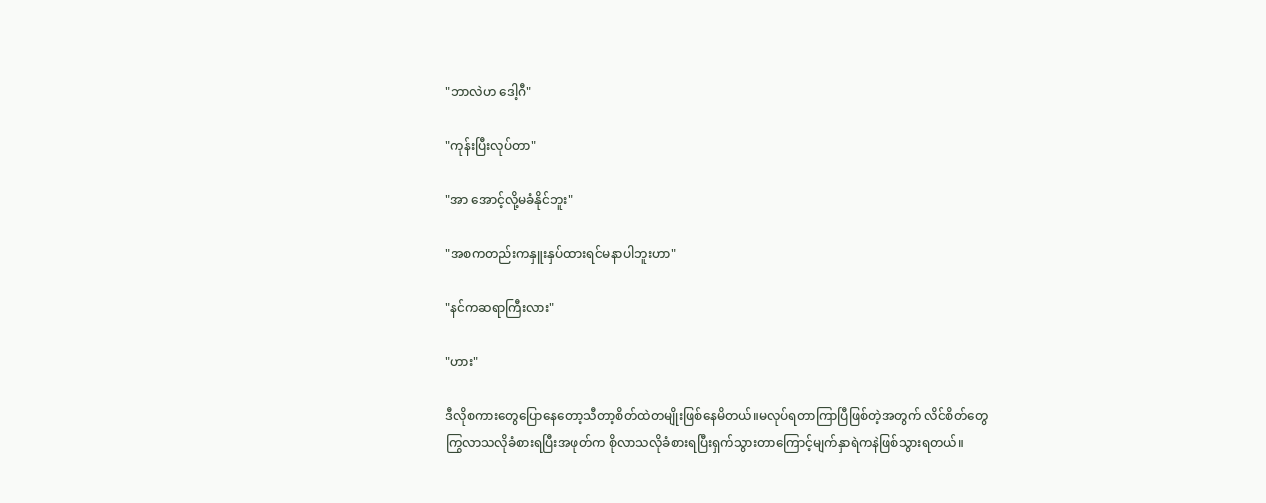"ဘာလဲဟ ဒေါ့ဂီ"

"ကုန်းပြီးလုပ်တာ"

"အာ အောင့်လို့မခံနိုင်ဘူး"

"အစကတည်းကနှူးနှပ်ထားရင်မနာပါဘူးဟာ"

"နင်ကဆရာကြီးလား"

"ဟား"

ဒီလိုစကားတွေပြောနေတော့သီတာ့စိတ်ထဲတမျိုးဖြစ်နေမိတယ်။မလုပ်ရတာကြာပြီဖြစ်တဲ့အတွက် လိင်စိတ်တွေကြွလာသလိုခံစားရပြီးအဖုတ်က စိုလာသလိုခံစားရပြီးရှက်သွားတာကြောင့်မျက်နှာရဲကနဲဖြစ်သွားရတယ်။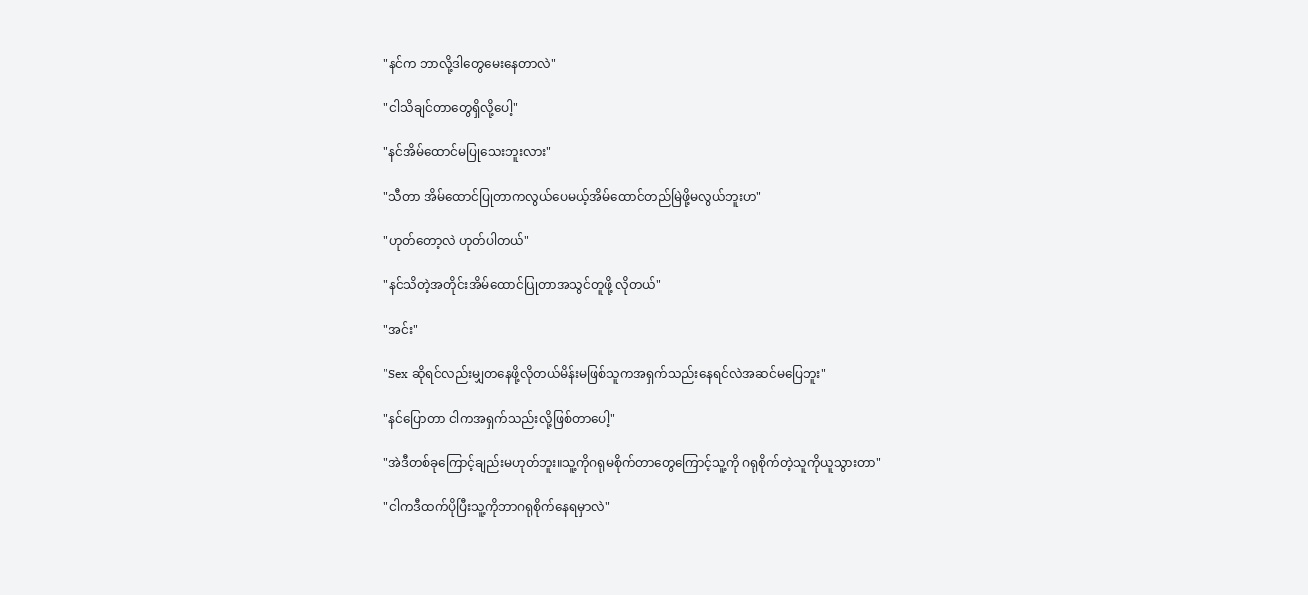"နင်က ဘာလို့ဒါတွေမေးနေတာလဲ"

"ငါသိချင်တာတွေရှိလို့ပေါ့"

"နင်အိမ်ထောင်မပြုသေးဘူးလား"

"သီတာ အိမ်ထောင်ပြုတာကလွယ်ပေမယ့်အိမ်ထောင်တည်မြဲဖို့မလွယ်ဘူးဟ"

"ဟုတ်တော့လဲ ဟုတ်ပါတယ်"

"နင်သိတဲ့အတိုင်းအိမ်ထောင်ပြုတာအသွင်တူဖို့ လိုတယ်"

"အင်း"

"Sex ဆိုရင်လည်းမျှတနေဖို့လိုတယ်မိန်းမဖြစ်သူကအရှက်သည်းနေရင်လဲအဆင်မပြေဘူး"

"နင်ပြောတာ ငါကအရှက်သည်းလို့ဖြစ်တာပေါ့"

"အဲဒီတစ်ခုကြောင့်ချည်းမဟုတ်ဘူး။သူ့ကိုဂရုမစိုက်တာတွေကြောင့်သူ့ကို ဂရုစိုက်တဲ့သူကိုယူသွားတာ"

"ငါကဒီထက်ပိုပြီးသူ့ကိုဘာဂရုစိုက်နေရမှာလဲ"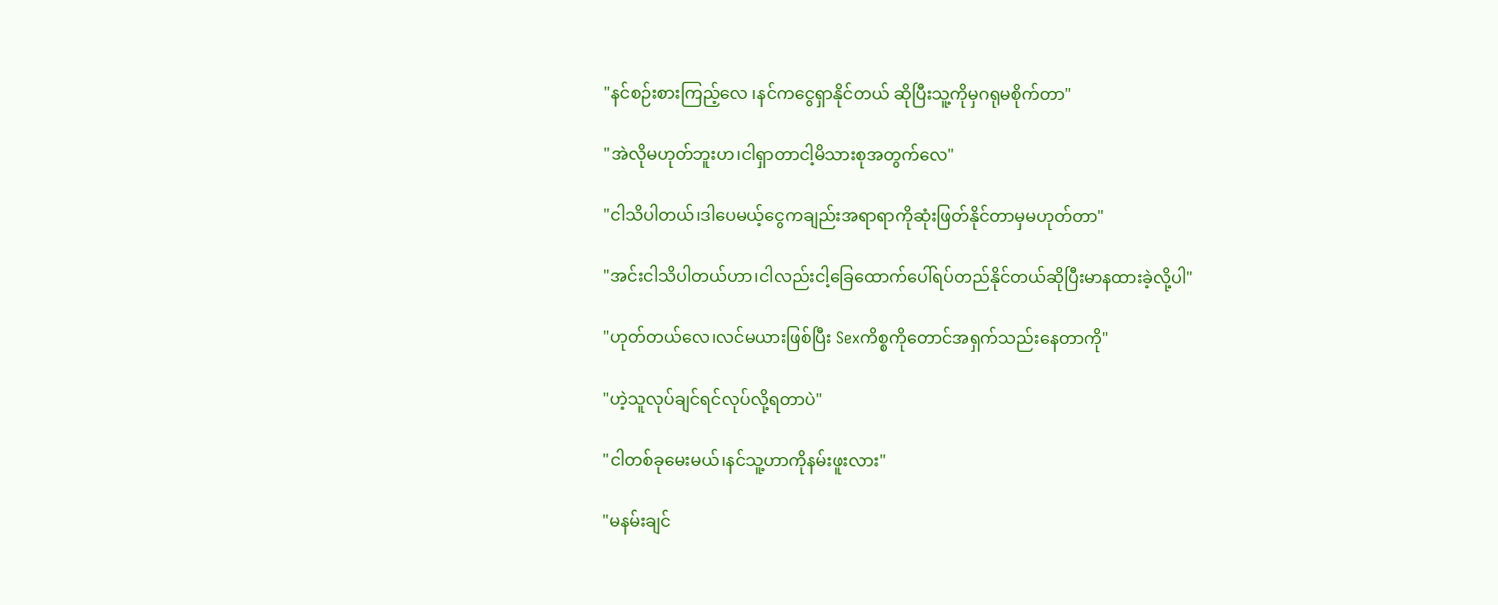"နင်စဉ်းစားကြည့်လေ ၊နင်ကငွေရှာနိုင်တယ် ဆိုပြီးသူ့ကိုမှဂရုမစိုက်တာ"

"အဲလိုမဟုတ်ဘူးဟ၊ငါရှာတာငါ့မိသားစုအတွက်လေ"

"ငါသိပါတယ်၊ဒါပေမယ့်ငွေကချည်းအရာရာကိုဆုံးဖြတ်နိုင်တာမှမဟုတ်တာ"

"အင်းငါသိပါတယ်ဟာ၊ငါလည်းငါ့ခြေထောက်ပေါ်ရပ်တည်နိုင်တယ်ဆိုပြီးမာနထားခဲ့လို့ပါ"

"ဟုတ်တယ်လေ၊လင်မယားဖြစ်ပြီး Sexကိစ္စကိုတောင်အရှက်သည်းနေတာကို"

"ဟဲ့သူလုပ်ချင်ရင်လုပ်လို့ရတာပဲ"

"ငါတစ်ခုမေးမယ်၊နင်သူ့ဟာကိုနမ်းဖူးလား"

"မနမ်းချင်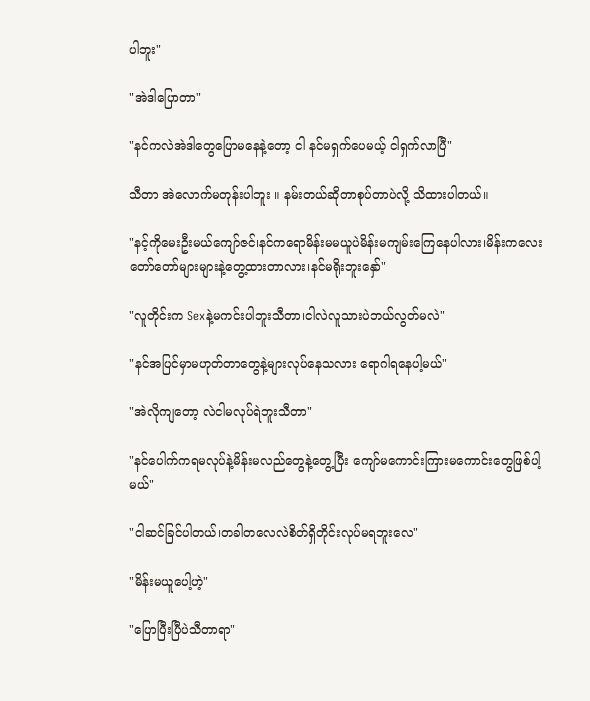ပါဘူး"

"အဲဒါပြောတာ"

"နင်ကလဲအဲဒါတွေပြောမနေနဲ့တော့ ငါ နင်မရှက်ပေမယ့် ငါရှက်လာပြီ"

သီတာ အဲလောက်မတုန်းပါဘူး ။ နမ်းတယ်ဆိုတာစုပ်တာပဲလို့ သိထားပါတယ်။

"နင့်ကိုမေးဦးမယ်ကျော်ဇင်၊နင်ကရောမိန်းမမယူပဲမိန်းမကျမ်းကြေနေပါလား၊မိန်းကလေးတော်တော်များများနဲ့တွေ့ထားတာလား၊နင်မရိုးဘူးနှော်"

"လူတိုင်းက Sexနဲ့မကင်းပါဘူးသီတာ၊ငါလဲလူသားပဲဘယ်လွတ်မလဲ"

"နင်အပြင်မှာမဟုတ်တာတွေနဲ့များလုပ်နေသလား ရောဂါရနေပါ့မယ်"

"အဲလိုကျတော့ လဲငါမလုပ်ရဲဘူးသီတာ"

"နင်ပေါက်ကရမလုပ်နဲ့မိန်းမလည်တွေနဲ့တွေ့ပြီး ကျော်မကောင်းကြားမကောင်းတွေဖြစ်ပါ့မယ်"

"ငါဆင်ခြင်ပါတယ်၊တခါတလေလဲစိတ်ရှိတိုင်းလုပ်မရဘူးလေ"

"မိန်းမယူပေါ့ဟဲ့"

"ပြောပြီးပြီပဲသီတာရာ"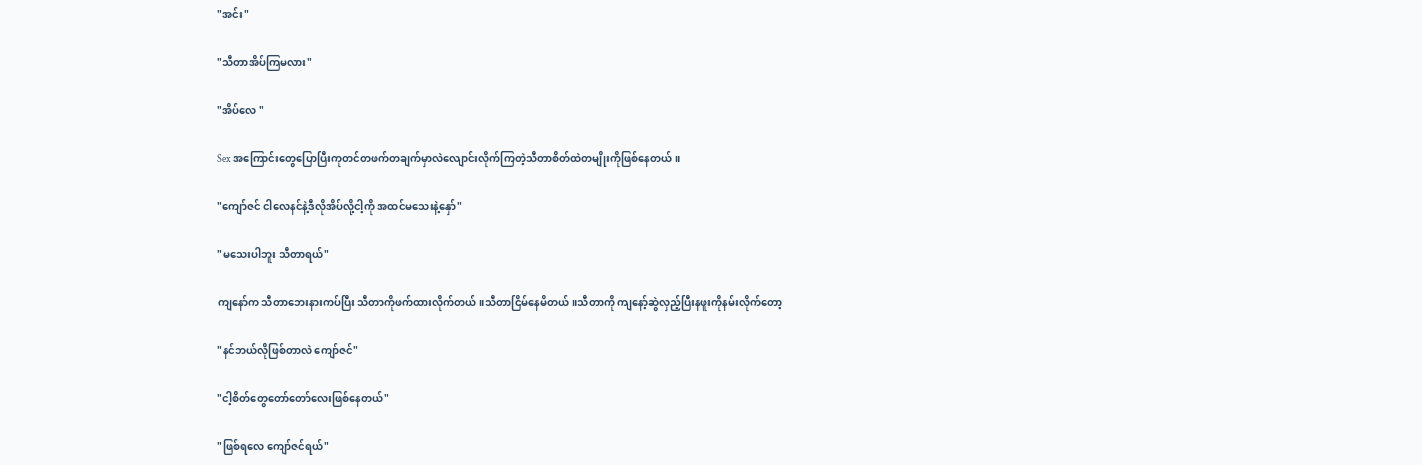"အင်း"

"သီတာအိပ်ကြမလား"

"အိပ်လေ "

Sex အကြောင်းတွေပြောပြီးကုတင်တဖက်တချက်မှာလဲလျောင်းလိုက်ကြတဲ့သီတာစိတ်ထဲတမျိုးကိုဖြစ်နေတယ်။

"ကျော်ဇင် ငါလေနင်နဲ့ဒီလိုအိပ်လို့ငါ့ကို အထင်မသေးနဲ့နှော်"

"မသေးပါဘူး သီတာရယ်"

ကျနော်က သီတာဘေးနားကပ်ပြီး သီတာကိုဖက်ထားလိုက်တယ်။သီတာငြိမ်နေမိတယ်။သီတာကို ကျနော့်ဆွဲလှည့်ပြီးနဖူးကိုနမ်းလိုက်တော့

"နင်ဘယ်လိုဖြစ်တာလဲ ကျော်ဇင်"

"ငါ့စိတ်တွေတော်တော်လေးဖြစ်နေတယ်"

"ဖြစ်ရလေ ကျော်ဇင်ရယ်"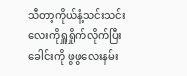သီတာ့ကိုယ်နံ့သင်းသင်းလေးကိုရှူရှိုက်လိုက်ပြီးခေါင်းကို ဖွဖွလေးနမ်း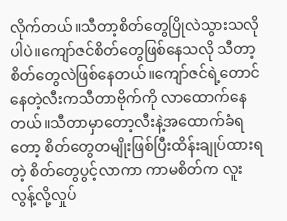လိုက်တယ်။သီတာ့စိတ်တွေပြိုလဲသွားသလိုပါပဲ။ကျော်ဇင်စိတ်တွေဖြစ်နေသလို သီတာ့စိတ်တွေလဲဖြစ်နေတယ်။ကျော်ဇင်ရဲ့တောင်နေတဲ့လီးကသီတာဗိုက်ကို လာထောက်နေတယ်။သီတာမှာတော့လီးနဲ့အထောက်ခံရတော့ စိတ်တွေတမျိုးဖြစ်ပြီးထိန်းချုပ်ထားရတဲ့ စိတ်တွေပွင့်လာကာ ကာမစိတ်က လူးလွန့်လို့လှုပ်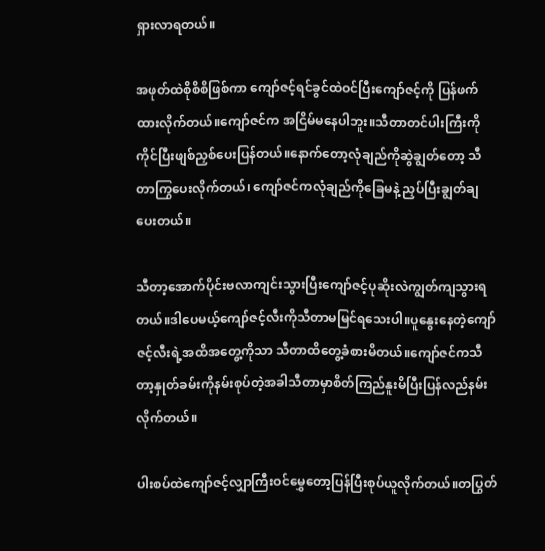ရှားလာရတယ်။

အဖုတ်ထဲစိုစိစိဖြစ်ကာ ကျော်ဇင့်ရင်ခွင်ထဲဝင်ပြီးကျော်ဇင့်ကို ပြန်ဖက်ထားလိုက်တယ်။ကျော်ဇင်က အငြိမ်မနေပါဘူး။သီတာတင်ပါးကြီးကိုကိုင်ပြီးဖျစ်ညှစ်ပေးပြန်တယ်။နောက်တော့လုံချည်ကိုဆွဲချွတ်တော့ သီတာကြွပေးလိုက်တယ်၊ ကျော်ဇင်ကလုံချည်ကိုခြေမနဲ့ ညှပ်ပြီးချွတ်ချပေးတယ်။

သီတာ့အောက်ပိုင်းဗလာကျင်းသွားပြီးကျော်ဇင့်ပုဆိုးလဲကျွတ်ကျသွားရတယ်။ဒါပေမယ့်ကျော်ဇင့်လီးကိုသီတာမမြင်ရသေးပါ။ပူနွေးနေတဲ့ကျော်ဇင့်လီးရဲ့အထိအတွေ့ကိုသာ သီတာထိတွေ့ခံစားမိတယ်။ကျော်ဇင်ကသီတာ့နှုတ်ခမ်းကိုနမ်းစုပ်တဲ့အခါသီတာမှာစိတ်ကြည်နူးမိပြီးပြန်လည်နမ်းလိုက်တယ်။

ပါးစပ်ထဲကျော်ဇင့်လျှာကြီးဝင်မွှေတော့ပြန်ပြီးစုပ်ယူလိုက်တယ်။တပြွတ်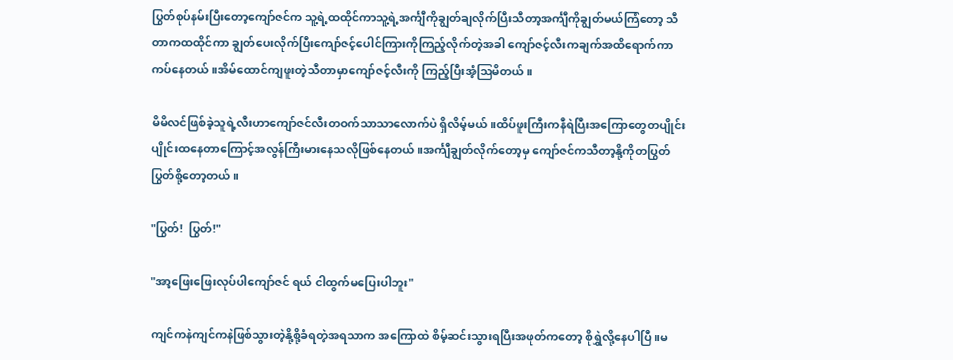ပြွတ်စုပ်နမ်းပြီးတော့ကျော်ဇင်က သူ့ရဲ့ထထိုင်ကာသူ့ရဲ့အင်္ကျီကိုချွတ်ချလိုက်ပြီးသီတာ့အင်္ကျီကိုချွတ်မယ်ကြံတော့ သီတာကထထိုင်ကာ ချွတ်ပေးလိုက်ပြီးကျော်ဇင့်ပေါင်ကြားကိုကြည့်လိုက်တဲ့အခါ ကျော်ဇင့်လီးကချက်အထိရောက်ကာ ကပ်နေတယ်။အိမ်ထောင်ကျဖူးတဲ့သီတာမှာကျော်ဇင့်လီးကို ကြည့်ပြီးအံ့ဩမိတယ်။

မိမိလင်ဖြစ်ခဲ့သူရဲ့လီးဟာကျော်ဇင်လီးတဝက်သာသာလောက်ပဲ ရှိလိမ့်မယ်။ထိပ်ဖူးကြီးကနီရဲပြီးအကြောတွေတပျိုင်းပျိုင်းထနေတာကြောင့်အလွန်ကြီးမားနေသလိုဖြစ်နေတယ်။အင်္ကျီချွတ်လိုက်တော့မှ ကျော်ဇင်ကသီတာ့နို့ကိုတပြွတ်ပြွတ်စို့တော့တယ်။

"ပြွတ်!  ပြွတ်!"

"အာ့ဖြေးဖြေးလုပ်ပါကျော်ဇင် ရယ် ငါထွက်မပြေးပါဘူး"

ကျင်ကနဲကျင်ကနဲဖြစ်သွားတဲ့နို့စို့ခံရတဲ့အရသာက အကြောထဲ စိမ့်ဆင်းသွားရပြီးအဖုတ်ကတော့ စိုရွှဲလို့နေပါပြီ။မ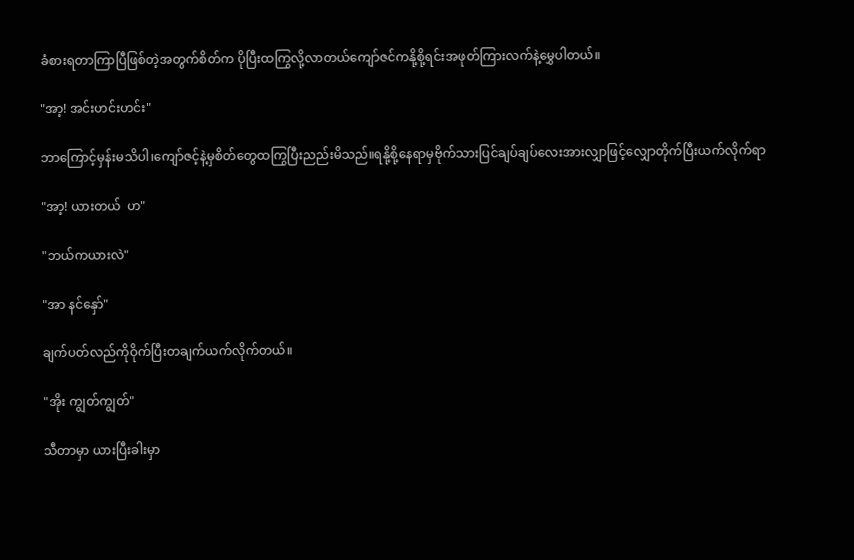ခံစားရတာကြာပြီဖြစ်တဲ့အတွက်စိတ်က ပိုပြီးထကြွလို့လာတယ်ကျော်ဇင်ကနို့စို့ရင်းအဖုတ်ကြားလက်နဲ့မွှေပါတယ်။

"အာ့! အင်းဟင်းဟင်း"

ဘာကြောင့်မှန်းမသိပါ၊ကျော်ဇင့်နဲ့မှစိတ်တွေထကြွပြီးညည်းမိသည်။ရနို့စို့နေရာမှဗိုက်သားပြင်ချပ်ချပ်လေးအားလျှာဖြင့်လျှောတိုက်ပြီးယက်လိုက်ရာ

"အာ့! ယားတယ်  ဟ"

"ဘယ်ကယားလဲ"

"အာ နင်နှော်"

ချက်ပတ်လည်ကိုဝိုက်ပြီးတချက်ယက်လိုက်တယ်။

"အိုး ကျွတ်ကျွတ်"

သီတာမှာ ယားပြီးခါးမှာ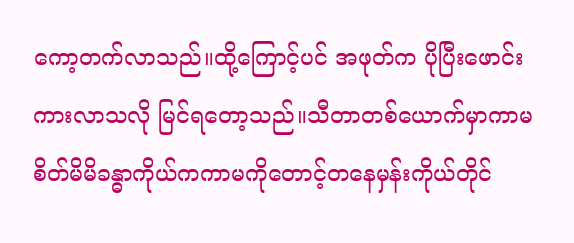ကော့တက်လာသည်။ထို့ကြောင့်ပင် အဖုတ်က ပိုပြီးဖောင်းကားလာသလို မြင်ရတော့သည်။သီတာတစ်ယောက်မှာကာမစိတ်မိမိခန္ဓာကိုယ်ကကာမကိုတောင့်တနေမှန်းကိုယ်တိုင်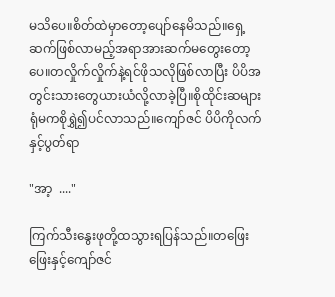မသိပေ။စိတ်ထဲမှာတော့ပျော်နေမိသည်။ရှေ့ဆက်ဖြစ်လာမည့်အရာအားဆက်မတွေးတော့ပေ။တလှိုက်လှိုက်နဲ့ရင်ဖိုသလိုဖြစ်လာပြီး ပိပိအတွင်းသားတွေယားယံလို့လာခဲ့ပြီ။စိုထိုင်းဆများရုံမကစိုရွှဲ၍ပင်လာသည်။ကျော်ဇင် ပိပိကိုလက်နှင့်ပွတ်ရာ

"အာ့  ...."

ကြက်သီးနွေးဖုတို့ထသွားရပြန်သည်။တဖြေးဖြေးနှင့်ကျော်ဇင်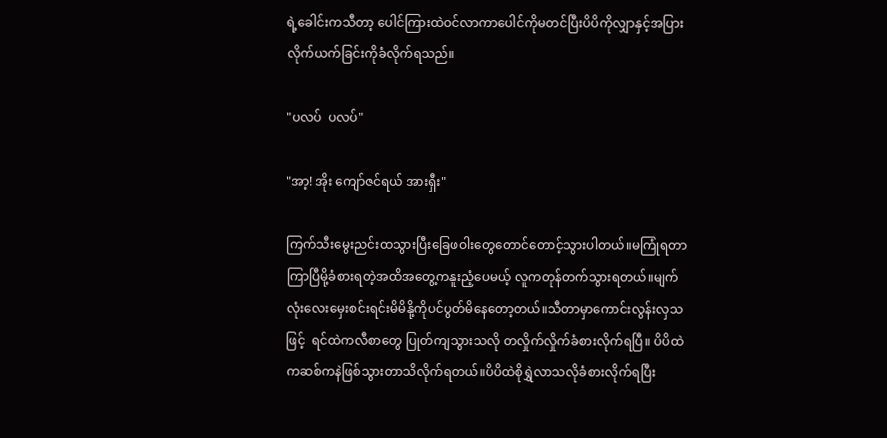ရဲ့ခေါင်းကသီတာ့ ပေါင်ကြားထဲဝင်လာကာပေါင်ကိုမတင်ပြီးပိပိကိုလျှာနှင့်အပြားလိုက်ယက်ခြင်းကိုခံလိုက်ရသည်။

"ပလပ်  ပလပ်"

"အာ့! အိုး ကျော်ဇင်ရယ် အားရှီး"

ကြက်သီးမွေးညင်းထသွားပြီးခြေဖဝါးတွေတောင်တောင့်သွားပါတယ်။မကြုံရတာကြာပြီမို့ခံစားရတဲ့အထိအတွေ့ကနူးညံ့ပေမယ့် လူကတုန်တက်သွားရတယ်။မျက်လုံးလေးမှေးစင်းရင်းမိမိနို့ကိုပင်ပွတ်မိနေတော့တယ်။သီတာမှာကောင်းလွန်းလှသဖြင့်  ရင်ထဲကလီစာတွေ ပြုတ်ကျသွားသလို တလှိုက်လှိုက်ခံစားလိုက်ရပြီ။ ပိပိထဲကဆစ်ကနဲဖြစ်သွားတာသိလိုက်ရတယ်။ပိပိထဲစိုရွှဲလာသလိုခံစားလိုက်ရပြီး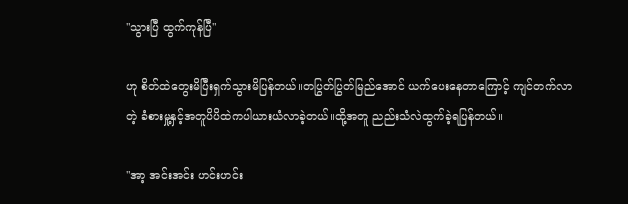"သွားပြီ ထွက်ကုန်ပြီ"

ဟု စိတ်ထဲတွေးမိပြီးရှက်သွားမိပြန်တယ်။တပြွတ်ပြွတ်မြည်အောင် ယက်ပေးနေတာကြောင့် ကျင်တက်လာတဲ့ ခံစားမှု့နှင့်အတူပိပိထဲကပါယားယံလာခဲ့တယ်။ထို့အတူ ညည်းသံလဲထွက်ခဲ့ရပြန်တယ်။

"အာ့ အင်းအင်း ဟင်းဟင်း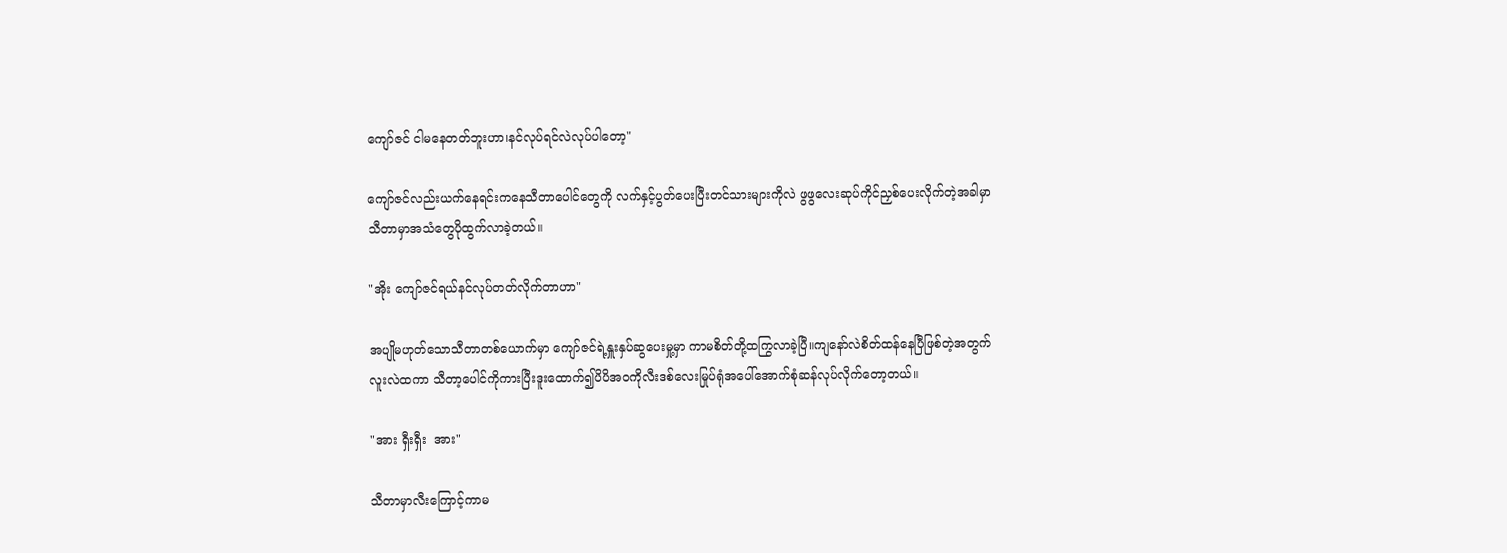ကျော်ဇင် ငါမနေတတ်ဘူးဟာ၊နင်လုပ်ရင်လဲလုပ်ပါတော့"

ကျော်ဇင်လည်းယက်နေရင်းကနေသီတာပေါင်တွေကို လက်နှင့်ပွတ်ပေးပြီးတင်သားများကိုလဲ ဖွဖွလေးဆုပ်ကိုင်ညှစ်ပေးလိုက်တဲ့အခါမှာသီတာမှာအသံတွေပိုထွက်လာခဲ့တယ်။

"အိုး ကျော်ဇင်ရယ်နင်လုပ်တတ်လိုက်တာဟာ"

အပျိုမဟုတ်သောသီတာတစ်ယောက်မှာ ကျော်ဇင်ရဲ့နှူးနှပ်ဆွပေးမှု့မှာ ကာမစိတ်တို့ထကြွလာခဲ့ပြီ။ကျနော်လဲစိတ်ထန်နေပြီဖြစ်တဲ့အတွက်လူးလဲထကာ သီတာ့ပေါင်ကိုကားပြီးဒူးထောက်၍ပိပိအဝကိုလီးဒစ်လေးမြုပ်ရုံအပေါ်အောက်စုံဆန်လုပ်လိုက်တော့တယ်။

"အား ရှီးရှီး  အား"

သီတာမှာလီးကြောင့်ကာမ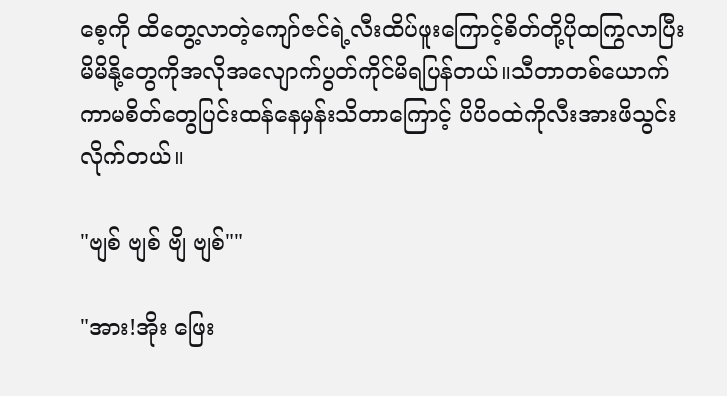စေ့ကို ထိတွေ့လာတဲ့ကျော်ဇင်ရဲ့လီးထိပ်ဖူးကြောင့်စိတ်တို့ပိုထကြွလာပြီးမိမိနို့တွေကိုအလိုအလျောက်ပွတ်ကိုင်မိရပြန်တယ်။သီတာတစ်ယောက်ကာမစိတ်တွေပြင်းထန်နေမှန်းသိတာကြောင့် ပိပိဝထဲကိုလီးအားဖိသွင်းလိုက်တယ်။

"ဗျစ် ဗျစ် ဗျိ ဗျစ်""

"အား!အိုး ဖြေး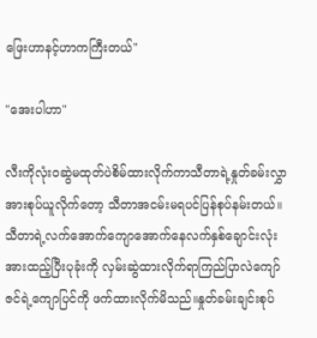ဖြေးဟာနင့်ဟာကကြီးတယ်"

"အေးပါဟာ"

လီးကိုလုံးဝဆွဲမထုတ်ပဲစိမ်ထားလိုက်ကာသီတာရဲ့နှုတ်ခမ်းလွှာအားစုပ်ယူလိုက်တော့ သီတာအငမ်းမရပင်ပြန်စုပ်နမ်းတယ်။သီတာရဲ့လက်အောက်ကျောအောက်နေလက်နှစ်ချောင်းလုံးအားထည့်ပြီးပုခုံးကို လှမ်းဆွဲထားလိုက်ရာကြည်ပြာလဲကျော်ဇင်ရဲ့ကျောပြင်ကို ဖက်ထားလိုက်မိသည်။နှုတ်ခမ်းချင်းစုပ်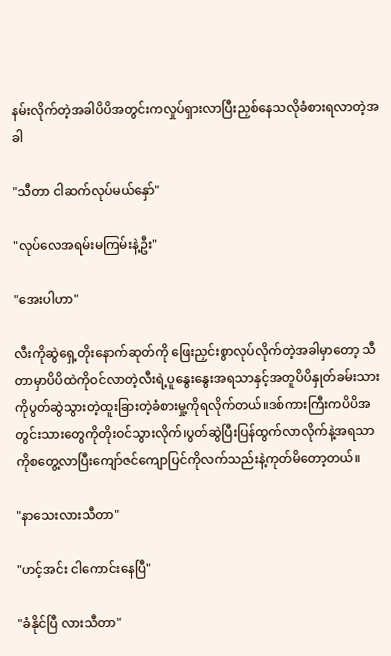နမ်းလိုက်တဲ့အခါပိပိအတွင်းကလှုပ်ရှားလာပြီးညှစ်နေသလိုခံစားရလာတဲ့အခါ

"သီတာ ငါဆက်လုပ်မယ်နှော်"

"လုပ်လေအရမ်းမကြမ်းနဲ့ဦး"

"အေးပါဟာ"

လီးကိုဆွဲရှေ့တိုးနောက်ဆုတ်ကို ဖြေးညှင်းစွာလုပ်လိုက်တဲ့အခါမှာတော့ သီတာမှာပိပိထဲကိုဝင်လာတဲ့လီးရဲ့ပူနွေးနွေးအရသာနှင့်အတူပိပိနှုတ်ခမ်းသားကိုပွတ်ဆွဲသွားတဲ့ထူးခြားတဲ့ခံစားမှု့ကိုရလိုက်တယ်။ဒစ်ကားကြီးကပိပိအတွင်းသားတွေကိုတိုးဝင်သွားလိုက်၊ပွတ်ဆွဲပြီးပြန်ထွက်လာလိုက်နဲ့အရသာကိုစတွေ့လာပြီးကျော်ဇင်ကျောပြင်ကိုလက်သည်းနဲ့ကုတ်မိတော့တယ်။

"နာသေးလားသီတာ"

"ဟင့်အင်း ငါကောင်းနေပြီ"

"ခံနိုင်ပြီ လားသီတာ"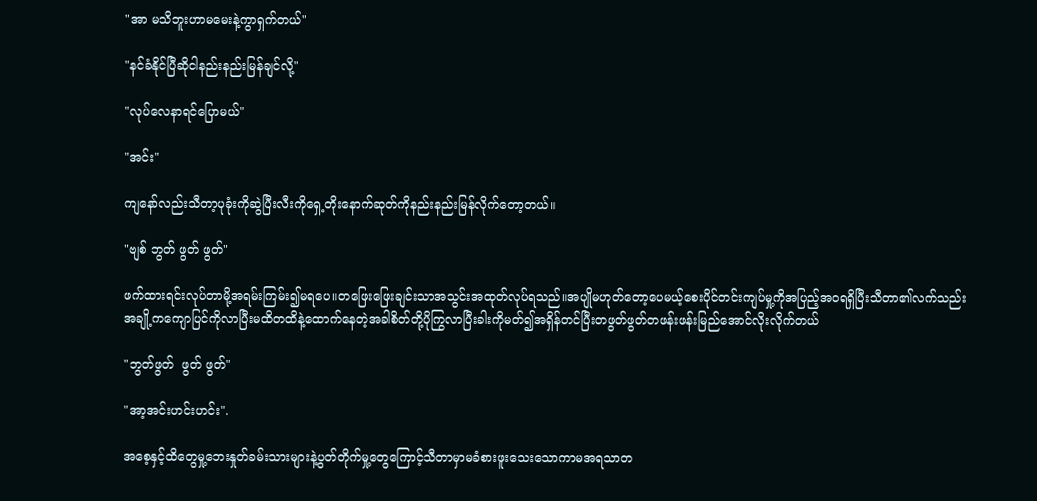"အာ မသိဘူးဟာမမေးနဲ့ကွာရှက်တယ်"

"နင်ခံနိုင်ပြီဆိုငါနည်းနည်းမြန်ချင်လို့"

"လုပ်လေနာရင်ပြောမယ်"

"အင်း"

ကျနော်လည်းသီတာ့ပုခုံးကိုဆွဲပြီးလီးကိုရှေ့တိုးနောက်ဆုတ်ကိုနည်းနည်းမြန်လိုက်တော့တယ်။

"ဗျစ် ဘွတ် ဖွတ် ဖွတ်"

ဖက်ထားရင်းလုပ်တာမို့အရမ်းကြမ်း၍မရပေ။တဖြေးဖြေးချင်းသာအသွင်းအထုတ်လုပ်ရသည်။အပျိုမဟုတ်တော့ပေမယ့်စေးပိုင်တင်းကျပ်မှု့ကိုအပြည့်အဝရရှိပြီးသီတာ၏လက်သည်းအချို့ကကျောပြင်ကိုလာပြီးမထိတထိနဲ့ထောက်နေတဲ့အခါစိတ်တို့ပိုကြွလာပြီးခါးကိုမတ်၍အရှိန်တင်ပြီးတဖွတ်ဖွတ်တဖန်းဖန်းမြည်အောင်လိုးလိုက်တယ်

"ဘွတ်ဖွတ်  ဖွတ် ဖွတ်"

"အာ့အင်းဟင်းဟင်း".

အစေ့နှင့်ထိတွေမှု့ဘေးနှုတ်ခမ်းသားများနဲ့ပွတ်တိုက်မှု့တွေကြောင့်သီတာမှာမခံစားဖူးသေးသောကာမအရသာတ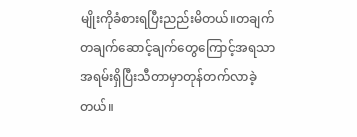မျိုးကိုခံစားရပြီးညည်းမိတယ်။တချက်တချက်ဆောင့်ချက်တွေကြောင့်အရသာအရမ်းရှိပြီးသီတာမှာတုန်တက်လာခဲ့တယ်။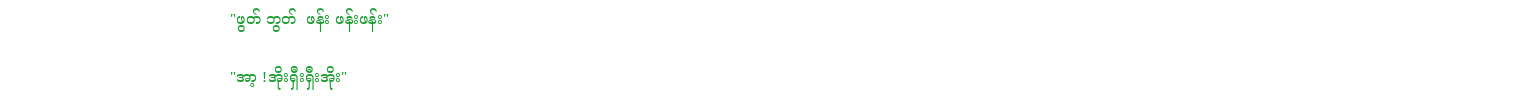"ဖွတ် ဘွတ်  ဖန်း ဖန်းဖန်း"

"အာ့ !အိုးရှီးရှီးအိုး"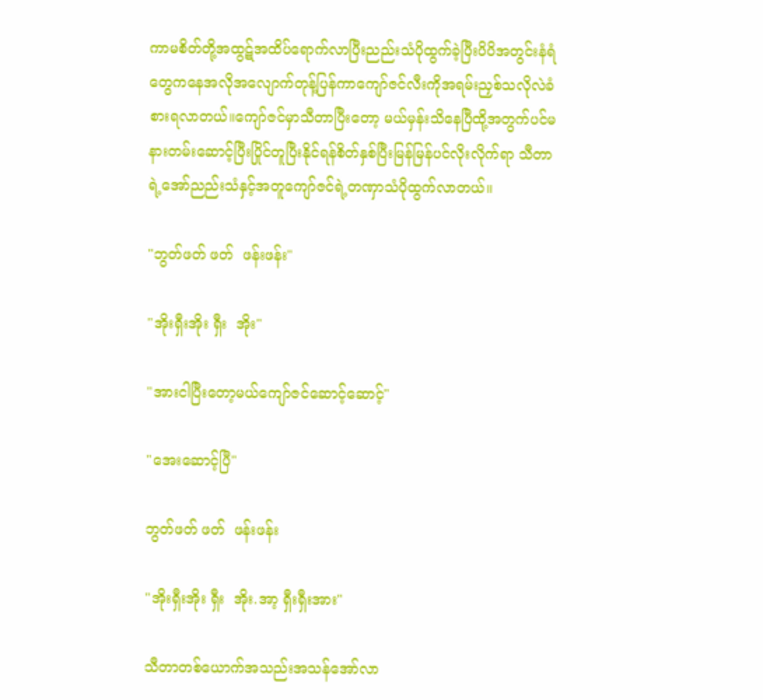ကာမစိတ်တို့အထွဋ်အထိပ်ရောက်လာပြီးညည်းသံပိုထွက်ခဲ့ပြီးပိပိအတွင်းနံရံတွေကနေအလိုအလျောက်တုန့်ပြန်ကာကျော်ဇင်လီးကိုအရမ်းညှစ်သလိုလဲခံစားရလာတယ်။ကျော်ဇင်မှာသီတာပြီးတော့ မယ်မှန်းသိနေပြီထို့အတွက်ပင်မနားတမ်းဆောင့်ပြီးပြိုင်တူပြီးနိုင်ရန်စိတ်နှစ်ပြီးမြန်မြန်ပင်လိုးလိုက်ရာ သီတာရဲ့အော်ညည်းသံနှင့်အတူကျော်ဇင်ရဲ့တဏှာသံပိုထွက်လာတယ်။

"ဘွတ်ဖတ် ဖတ်  ဖန်းဖန်း"

"အိုးရှီးအိုး ရှီး  အိုး"

"အားငါပြီးတော့မယ်ကျော်ဇင်ဆောင့်ဆောင့်"

"အေးဆောင့်ပြီ"

ဘွတ်ဖတ် ဖတ်  ဖန်းဖန်း

"အိုးရှီးအိုး ရှီး  အိုး.အာ့ ရှီးရှီးအား"

သီတာတစ်ယောက်အသည်းအသန်အော်လာ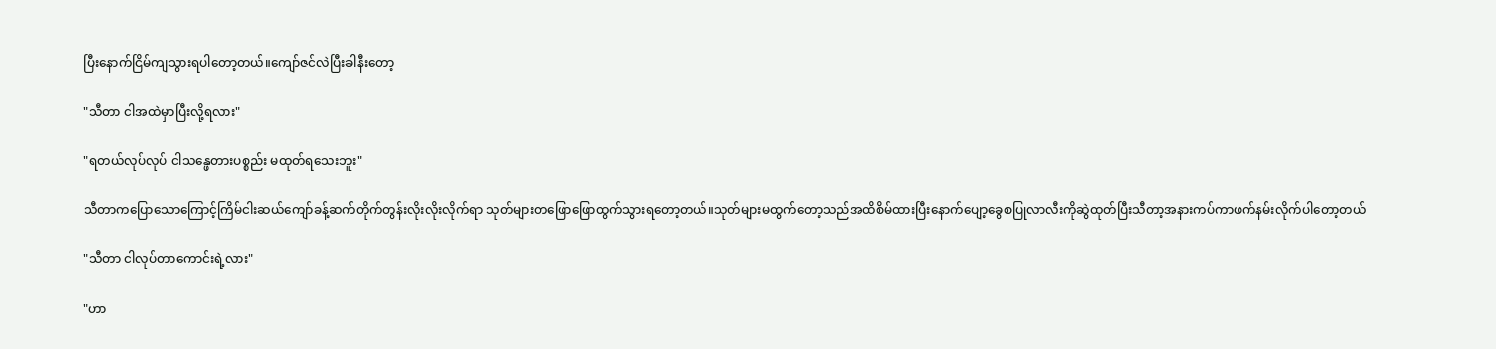ပြီးနောက်ငြိမ်ကျသွားရပါတော့တယ်။ကျော်ဇင်လဲပြီးခါနီးတော့

"သီတာ ငါအထဲမှာပြီးလို့ရလား"

"ရတယ်လုပ်လုပ် ငါသန္ဖေတားပစ္စည်း မထုတ်ရသေးဘူး"

သီတာကပြောသောကြောင့်ကြိမ်ငါးဆယ်ကျော်ခန့်ဆက်တိုက်တွန်းလိုးလိုးလိုက်ရာ သုတ်များတဖြောဖြောထွက်သွားရတော့တယ်။သုတ်များမထွက်တော့သည်အထိစိမ်ထားပြီးနောက်ပျော့ခွေစပြုလာလီးကိုဆွဲထုတ်ပြီးသီတာ့အနားကပ်ကာဖက်နမ်းလိုက်ပါတော့တယ်

"သီတာ ငါလုပ်တာကောင်းရဲ့လား"

"ဟာ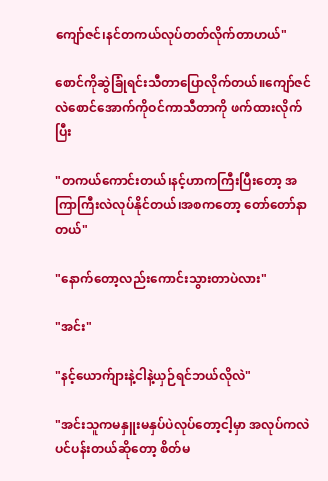ကျော်ဇင်၊နင်တကယ်လုပ်တတ်လိုက်တာဟယ်"

စောင်ကိုဆွဲခြုံရင်းသီတာပြောလိုက်တယ်။ကျော်ဇင်လဲစောင်အောက်ကိုဝင်ကာသီတာကို ဖက်ထားလိုက်ပြီး

"တကယ်ကောင်းတယ်၊နင့်ဟာကကြီးပြီးတော့ အကြာကြီးလဲလုပ်နိုင်တယ်၊အစကတော့ တော်တော်နာတယ်"

"နောက်တော့လည်းကောင်းသွားတာပဲလား"

"အင်း"

"နင့်ယောက်ျားနဲ့ငါနဲ့ယှဉ်ရင်ဘယ်လိုလဲ"

"အင်းသူကမနှူးမနှပ်ပဲလုပ်တော့ငါ့မှာ အလုပ်ကလဲပင်ပန်းတယ်ဆိုတော့ စိတ်မ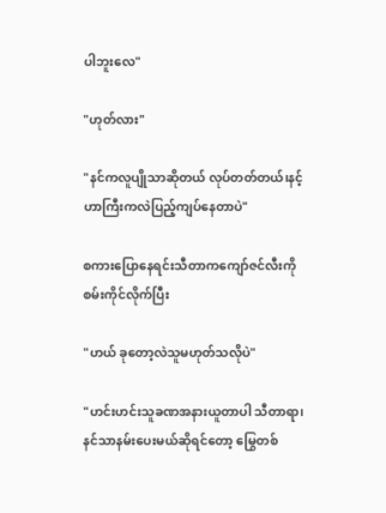ပါဘူးလေ"

"ဟုတ်လား"

"နင်ကလူပျိုသာဆိုတယ် လုပ်တတ်တယ်၊နင့်ဟာကြီးကလဲပြည့်ကျပ်နေတာပဲ"

စကားပြောနေရင်းသီတာကကျော်ဇင်လီးကိုစမ်းကိုင်လိုက်ပြီး

"ဟယ် ခုတော့လဲသူမဟုတ်သလိုပဲ"

"ဟင်းဟင်းသူခဏအနားယူတာပါ သီတာရာ၊နင်သာနမ်းပေးမယ်ဆိုရင်တော့ မြွေတစ်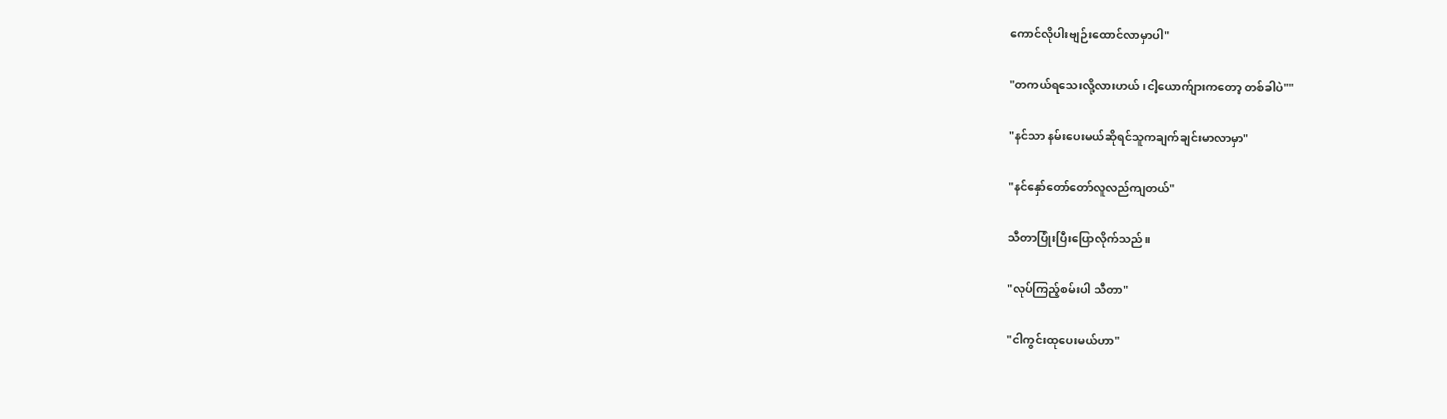ကောင်လိုပါးဗျဉ်းထောင်လာမှာပါ"

"တကယ်ရသေးလို့လားဟယ်၊ငါ့ယောက်ျားကတော့ တစ်ခါပဲ""

"နင်သာ နမ်းပေးမယ်ဆိုရင်သူကချက်ချင်းမာလာမှာ"

"နင်နှော်တော်တော်လူလည်ကျတယ်"

သီတာပြုံးပြီးပြောလိုက်သည်။

"လုပ်ကြည့်စမ်းပါ သီတာ"

"ငါကွင်းထုပေးမယ်ဟာ"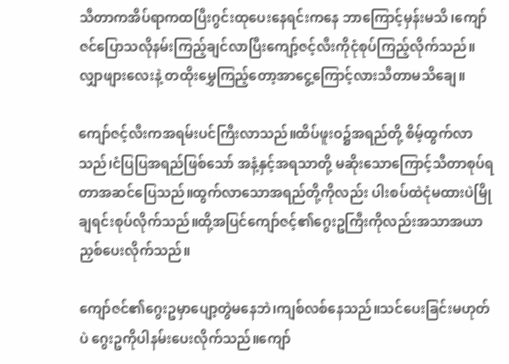သီတာကအိပ်ရာကထပြီးဂွင်းထုပေးနေရင်းကနေ ဘာကြောင့်မှန်းမသိ၊ကျော်ဇင်ပြောသလိုနမ်းကြည့်ချင်လာပြီးကျော့်ဇင့်လီးကိုငုံစုပ်ကြည့်လိုက်သည်။လျှာဖျားလေးနဲ့ တထိုးမွှေကြည့်တော့အာငွေ့ကြောင့်လားသီတာမသိချေ။

ကျော်ဇင့်လီးကအရမ်းပင်ကြီးလာသည်။ထိပ်ဖူးဝ၌အရည်တို့ စိမ့်ထွက်လာသည်၊ငံပြပြအရည်ဖြစ်သော် အနံ့နှင့်အရသာတို့ မဆိုးသောကြောင့်သီတာစုပ်ရတာအဆင်ပြေသည်။ထွက်လာသောအရည်တို့ကိုလည်း ပါးစပ်ထဲငုံမထားပဲမြိုချရင်းစုပ်လိုက်သည်။ထို့အပြင်ကျော်ဇင့်၏ဂွေးဥကြီးကိုလည်းအသာအယာညှစ်ပေးလိုက်သည်။

ကျော်ဇင်၏ဂွေးဥမှာပျော့တွဲမနေဘဲ၊ကျစ်လစ်နေသည်။သင်ပေးခြင်းမဟုတ်ပဲ ဂွေးဥကိုပါနမ်းပေးလိုက်သည်။ကျော်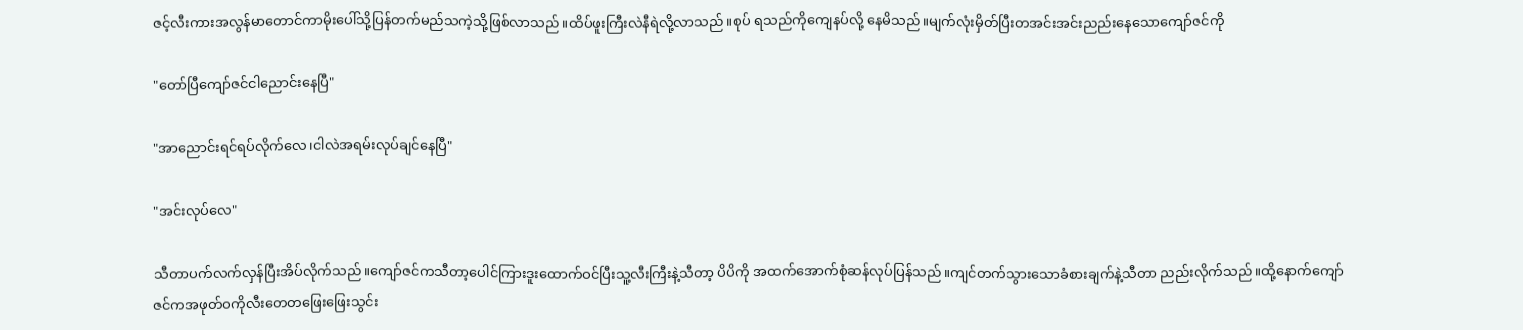ဇင့်လီးကားအလွန်မာတောင်ကာမိုးပေါ်သို့ပြန်တက်မည်သကဲ့သို့ဖြစ်လာသည်။ထိပ်ဖူးကြီးလဲနီရဲလို့လာသည်။စုပ် ရသည်ကိုကျေနပ်လို့ နေမိသည်။မျက်လုံးမှိတ်ပြီးတအင်းအင်းညည်းနေသောကျော်ဇင်ကို

"တော်ပြီကျော်ဇင်ငါညောင်းနေပြီ"

"အာညောင်းရင်ရပ်လိုက်လေ၊ငါလဲအရမ်းလုပ်ချင်နေပြီ"

"အင်းလုပ်လေ"

သီတာပက်လက်လှန်ပြီးအိပ်လိုက်သည်။ကျော်ဇင်ကသီတာ့ပေါင်ကြားဒူးထောက်ဝင်ပြီးသူ့လီးကြီးနဲ့သီတာ့ ပိပိကို အထက်အောက်စုံဆန်လုပ်ပြန်သည်။ကျင်တက်သွားသောခံစားချက်နဲ့သီတာ ညည်းလိုက်သည်။ထို့နောက်ကျော်ဇင်ကအဖုတ်ဝကိုလီးတေတဖြေးဖြေးသွင်း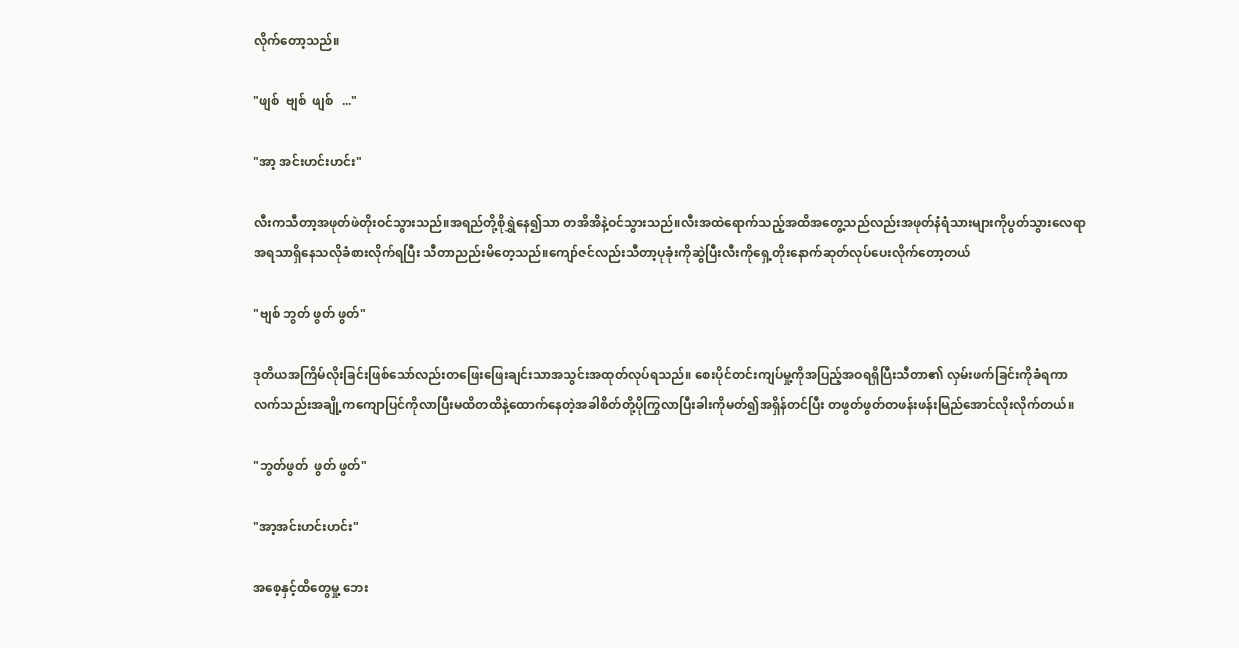လိုက်တော့သည်။

"ဖျစ်  ဗျစ်  ဖျစ်   ..."

"အာ့ အင်းဟင်းဟင်း"

လီးကသီတာ့အဖုတ်ဖဲတိုးဝင်သွားသည်။အရည်တို့စိုရွှဲနေ၍သာ တအိအိနဲ့ဝင်သွားသည်။လီးအထဲရောက်သည့်အထိအတွေ့သည်လည်းအဖုတ်နံရံသားများကိုပွတ်သွားလေရာအရသာရှိနေသလိုခံစားလိုက်ရပြီး သီတာညည်းမိတေ့သည်။ကျော်ဇင်လည်းသီတာ့ပုခုံးကိုဆွဲပြီးလီးကိုရှေ့တိုးနောက်ဆုတ်လုပ်ပေးလိုက်တော့တယ်

"ဗျစ် ဘွတ် ဖွတ် ဖွတ်"

ဒုတိယအကြိမ်လိုးခြင်းဖြစ်သော်လည်းတဖြေးဖြေးချင်းသာအသွင်းအထုတ်လုပ်ရသည်။ စေးပိုင်တင်းကျပ်မှု့ကိုအပြည့်အဝရရှိပြီးသီတာ၏ လှမ်းဖက်ခြင်းကိုခံရကာလက်သည်းအချို့ကကျောပြင်ကိုလာပြီးမထိတထိနဲ့ထောက်နေတဲ့အခါစိတ်တို့ပိုကြွလာပြီးခါးကိုမတ်၍အရှိန်တင်ပြီး တဖွတ်ဖွတ်တဖန်းဖန်းမြည်အောင်လိုးလိုက်တယ်။

"ဘွတ်ဖွတ်  ဖွတ် ဖွတ်"

"အာ့အင်းဟင်းဟင်း"

အစေ့နှင့်ထိတွေမှု့ ဘေး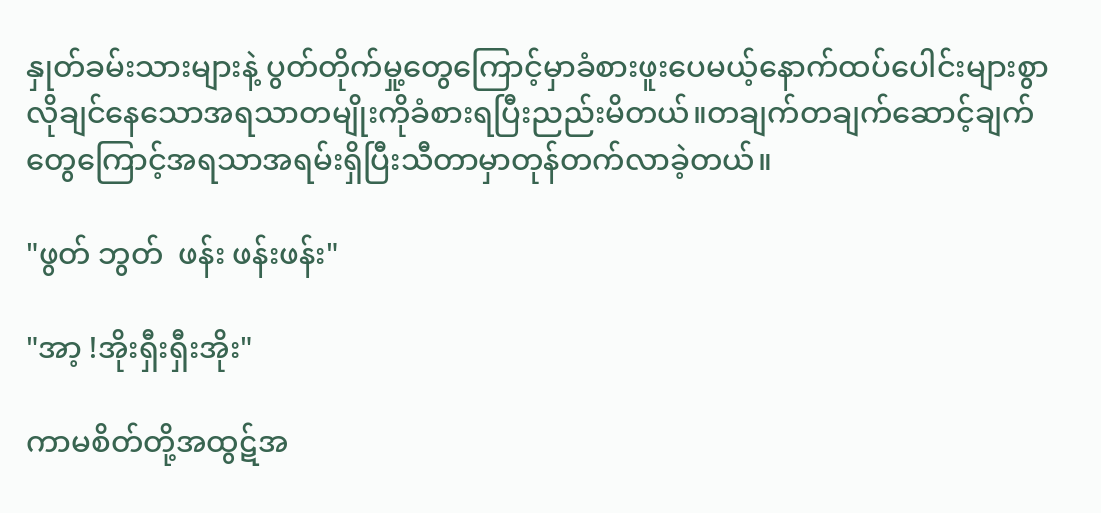နှုတ်ခမ်းသားများနဲ့ ပွတ်တိုက်မှု့တွေကြောင့်မှာခံစားဖူးပေမယ့်နောက်ထပ်ပေါင်းများစွာလိုချင်နေသောအရသာတမျိုးကိုခံစားရပြီးညည်းမိတယ်။တချက်တချက်ဆောင့်ချက်တွေကြောင့်အရသာအရမ်းရှိပြီးသီတာမှာတုန်တက်လာခဲ့တယ်။

"ဖွတ် ဘွတ်  ဖန်း ဖန်းဖန်း"

"အာ့ !အိုးရှီးရှီးအိုး"

ကာမစိတ်တို့အထွဋ်အ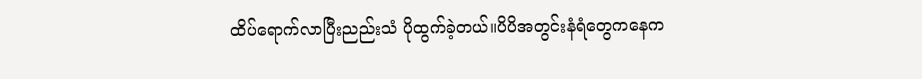ထိပ်ရောက်လာပြီးညည်းသံ ပိုထွက်ခဲ့တယ်။ပိပိအတွင်းနံရံတွေကနေက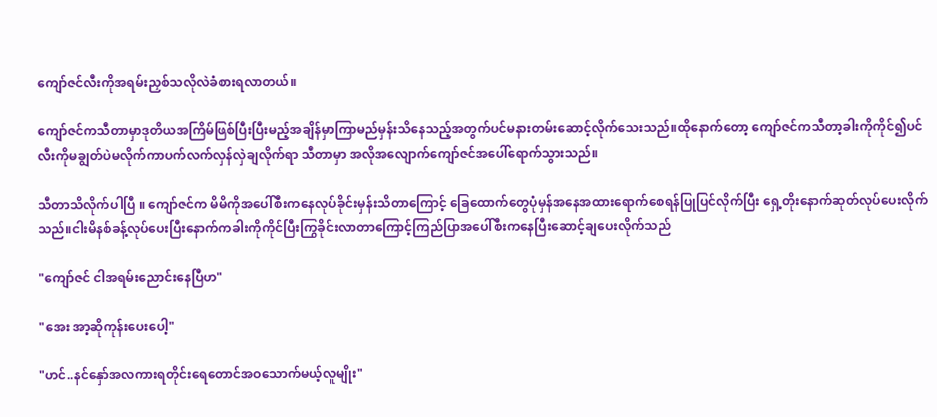ကျော်ဇင်လီးကိုအရမ်းညှစ်သလိုလဲခံစားရလာတယ်။

ကျော်ဇင်ကသီတာမှာဒုတိယအကြိမ်ဖြစ်ပြီးပြီးမည့်အချိန်မှာကြာမည်မှန်းသိနေသည့်အတွက်ပင်မနားတမ်းဆောင့်လိုက်သေးသည်။ထိုနောက်တော့ ကျော်ဇင်ကသီတာ့ခါးကိုကိုင်၍ပင်လီးကိုမချွတ်ပဲမလိုက်ကာပက်လက်လှန်လှဲချလိုက်ရာ သီတာမှာ အလိုအလျောက်ကျော်ဇင်အပေါ်ရောက်သွားသည်။

သီတာသိလိုက်ပါပြီ ။ ကျော်ဇင်က မိမိကိုအပေါ်စီးကနေလုပ်ခိုင်းမှန်းသိတာကြောင့် ခြေထောက်တွေပုံမှန်အနေအထားရောက်စေရန်ပြုပြင်လိုက်ပြီး ရှေ့တိုးနောက်ဆုတ်လုပ်ပေးလိုက်သည်။ငါးမိနစ်ခန့်လုပ်ပေးပြီးနောက်ကခါးကိုကိုင်ပြီးကြွခိုင်းလာတာကြောင့်ကြည်ပြာအပေါ်စီးကနေပြီးဆောင့်ချပေးလိုက်သည်

"ကျော်ဇင် ငါအရမ်းညောင်းနေပြီဟ"

"အေး အာ့ဆိုကုန်းပေးပေါ့"

"ဟင်..နင်နှော်အလကားရတိုင်းရေတောင်အဝသောက်မယ့်လူမျိုး"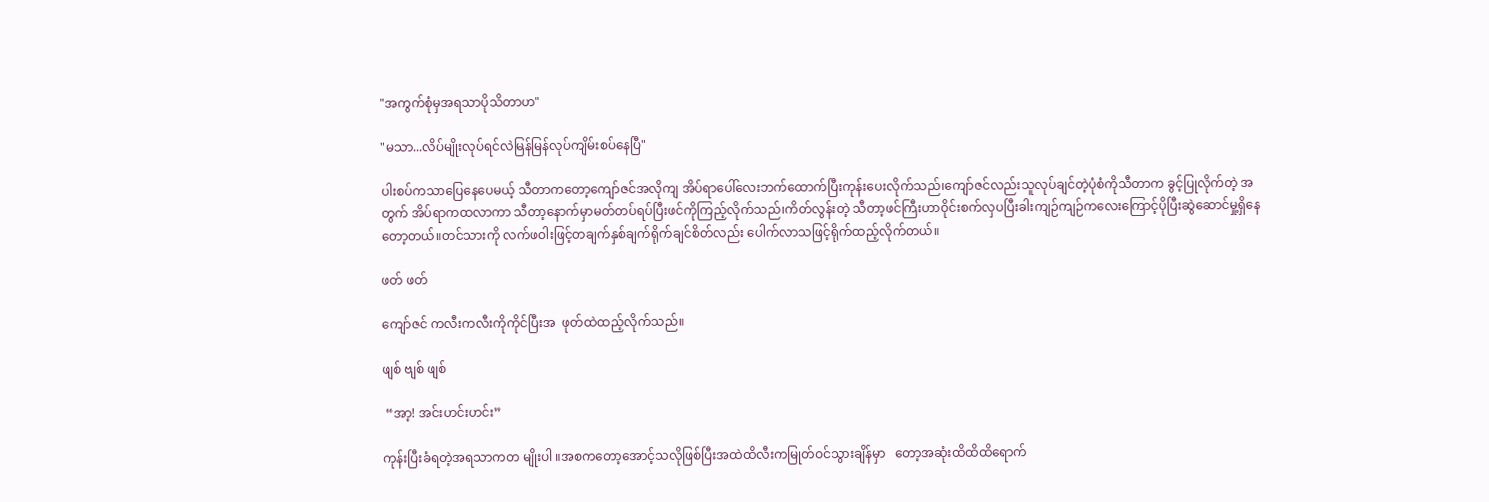"အကွက်စုံမှအရသာပိုသိတာဟ"

"မသာ...လိပ်မျိုးလုပ်ရင်လဲမြန်မြန်လုပ်ကျိမ်းစပ်နေပြီ"

ပါးစပ်ကသာပြေနေပေမယ့် သီတာကတော့ကျော်ဇင်အလိုကျ အိပ်ရာပေါ်လေးဘက်ထောက်ပြီးကုန်းပေးလိုက်သည်၊ကျော်ဇင်လည်းသူလုပ်ချင်တဲ့ပုံစံကိုသီတာက ခွင့်ပြုလိုက်တဲ့ အတွက် အိပ်ရာကထလာကာ သီတာ့နောက်မှာမတ်တပ်ရပ်ပြီးဖင်ကိုကြည့်လိုက်သည်၊ကိတ်လွန်းတဲ့ သီတာ့ဖင်ကြီးဟာဝိုင်းစက်လှပပြီးခါးကျဉ်ကျဉ်ကလေးကြောင့်ပိုပြီးဆွဲဆောင်မှု့ရှိနေတော့တယ်။တင်သားကို လက်ဖဝါးဖြင့်တချက်နှစ်ချက်ရိုက်ချင်စိတ်လည်း ပေါက်လာသဖြင့်ရိုက်ထည့်လိုက်တယ်။

ဖတ် ဖတ်

ကျော်ဇင် ကလီးကလီးကိုကိုင်ပြီးအ  ဖုတ်ထဲထည့်လိုက်သည်။

ဖျစ် ဗျစ် ဖျစ်

 “အာ့! အင်းဟင်းဟင်း”

ကုန်းပြီးခံရတဲ့အရသာကတ မျိုးပါ ။အစကတော့အောင့်သလိုဖြစ်ပြီးအထဲထိလီးကမြုတ်ဝင်သွားချိန်မှာ   တော့အဆုံးထိထိထိရောက်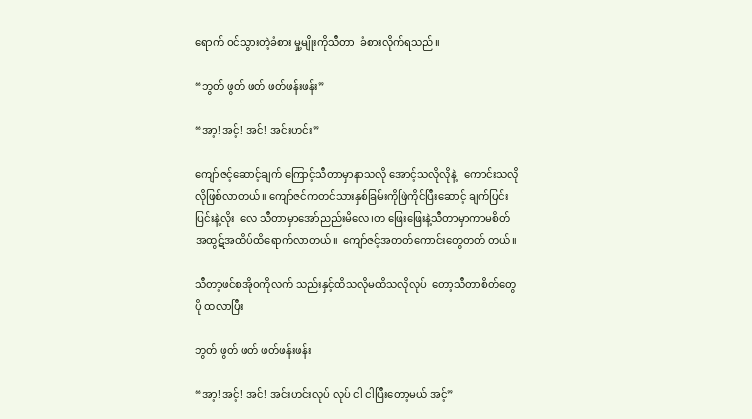ရောက် ဝင်သွားတဲ့ခံစား မှု့မျိုးကိုသီတာ  ခံစားလိုက်ရသည်။

“ဘွတ် ဖွတ် ဖတ် ဖတ်ဖန်းဖန်း”

“အာ့!အင့်! အင်! အင်းဟင်း”

ကျော်ဇင့်ဆောင့်ချက် ကြောင့်သီတာမှာနာသလို အောင့်သလိုလိုနဲ့   ကောင်းသလိုလိုဖြစ်လာတယ်။ ကျော်ဇင်ကတင်သားနှစ်ခြမ်းကိုဖြဲကိုင်ပြီးဆောင့် ချက်ပြင်းပြင်းနဲ့လိုး  လေ သီတာမှာအော်ညည်းမိလေ၊တ ဖြေးဖြေးနဲ့သီတာမှာကာမစိတ်  အထွဋ်အထိပ်ထိရောက်လာတယ်။  ကျော်ဇင့်အတတ်ကောင်းတွေတတ် တယ်။

သီတာ့ဖင်စအိုဝကိုလက် သည်းနှင့်ထိသလိုမထိသလိုလုပ်  တော့သီတာစိတ်တွေပို ထလာပြီး

ဘွတ် ဖွတ် ဖတ် ဖတ်ဖန်းဖန်း

“အာ့!အင့်! အင်! အင်းဟင်းလုပ် လုပ် ငါ ငါပြီးတော့မယ် အင့်”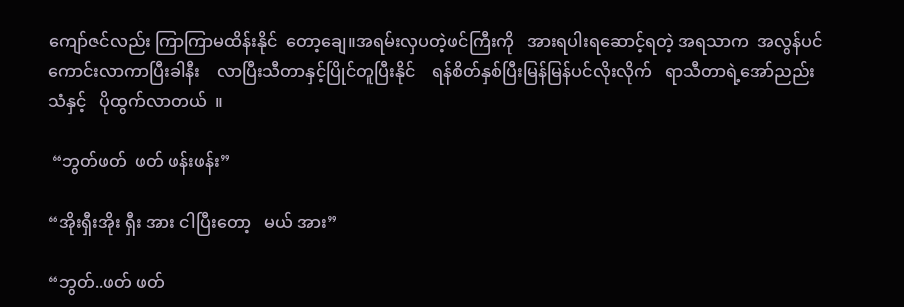ကျော်ဇင်လည်း ကြာကြာမထိန်းနိုင်  တော့ချေ။အရမ်းလှပတဲ့ဖင်ကြီးကို   အားရပါးရဆောင့်ရတဲ့ အရသာက  အလွန်ပင်ကောင်းလာကာပြီးခါနီး    လာပြီးသီတာနှင့်ပြိုင်တူပြီးနိုင်    ရန်စိတ်နှစ်ပြီးမြန်မြန်ပင်လိုးလိုက်   ရာသီတာရဲ့အော်ညည်းသံနှင့်   ပိုထွက်လာတယ်  ။

 “ဘွတ်ဖတ်  ဖတ် ဖန်းဖန်း”

“အိုးရှီးအိုး ရှီး အား ငါပြီးတော့   မယ် အား”

“ဘွတ်..ဖတ် ဖတ်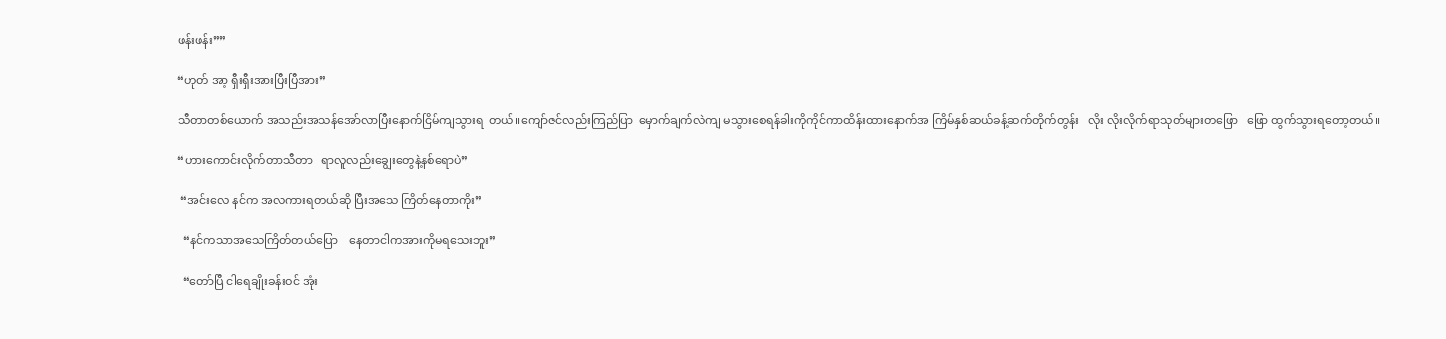ဖန်းဖန်း””

“ဟုတ် အာ့ ရှီးရှီးအားပြီးပြီအား”

သီတာတစ်ယောက် အသည်းအသန်အော်လာပြီးနောက်ငြိမ်ကျသွားရ  တယ်။ကျော်ဇင်လည်းကြည်ပြာ  မှောက်ချက်လဲကျ မသွားစေရန်ခါးကိုကိုင်ကာထိန်းထားနောက်အ ကြိမ်နှစ်ဆယ်ခန့်ဆက်တိုက်တွန်း   လိုး လိုးလိုက်ရာသုတ်များတဖြော   ဖြော ထွက်သွားရတော့တယ်။

“ဟားကောင်းလိုက်တာသီတာ   ရာလူလည်းချွေးတွေနဲ့နစ်ရောပဲ”

 “အင်းလေ နင်က အလကားရတယ်ဆို ပြီးအသေ ကြိတ်နေတာကိုး”

  “နင်ကသာအသေကြိတ်တယ်ပြော    နေတာငါကအားကိုမရသေးဘူး”

  “တော်ပြီ ငါရေချိုးခန်းဝင် အုံး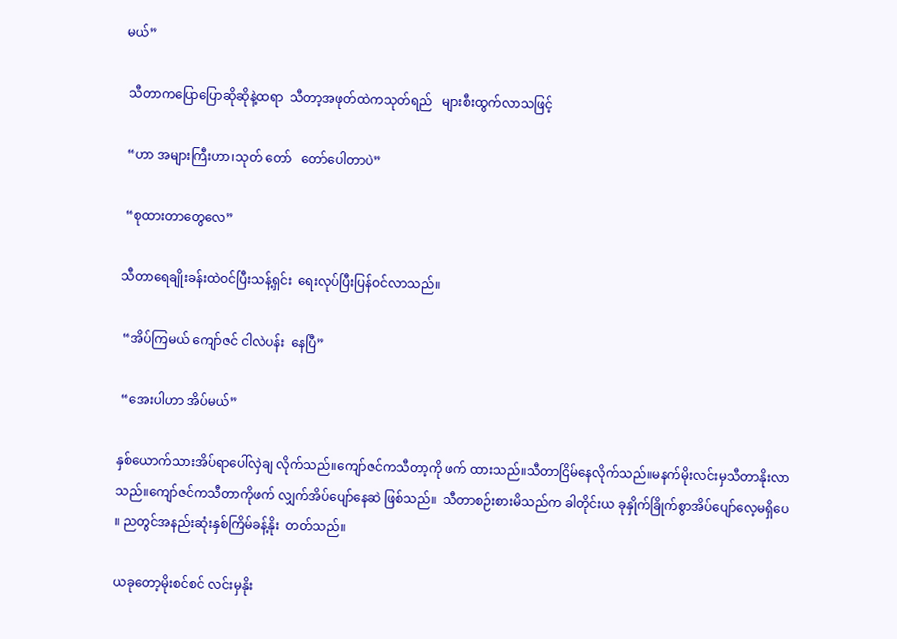မယ်”

 သီတာကပြောပြောဆိုဆိုနဲ့ထရာ  သီတာ့အဖုတ်ထဲကသုတ်ရည်   များစီးထွက်လာသဖြင့်

 “ဟာ အများကြီးဟာ၊သုတ် တော်   တော်ပေါတာပဲ”

 “စုထားတာတွေလေ”

သီတာရေချိုးခန်းထဲဝင်ပြီးသန့်ရှင်း  ရေးလုပ်ပြီးပြန်ဝင်လာသည်။

 “အိပ်ကြမယ် ကျော်ဇင် ငါလဲပန်း  နေပြီ”

 “အေးပါဟာ အိပ်မယ်”

နှစ်ယောက်သားအိပ်ရာပေါ်လှဲချ လိုက်သည်။ကျော်ဇင်ကသီတာ့ကို ဖက် ထားသည်။သီတာငြိမ်နေလိုက်သည်။မနက်မိုးလင်းမှသီတာနိုးလာ  သည်။ကျော်ဇင်ကသီတာကိုဖက် လျှက်အိပ်ပျော်နေဆဲ ဖြစ်သည်။  သီတာစဉ်းစားမိသည်က ခါတိုင်းယ ခုနှိုက်ခြိုက်စွာအိပ်ပျော်လေ့မရှိပေ ။ ညတွင်အနည်းဆုံးနှစ်ကြိမ်ခန့်နိုး  တတ်သည်။

ယခုတော့မိုးစင်စင် လင်းမှနိုး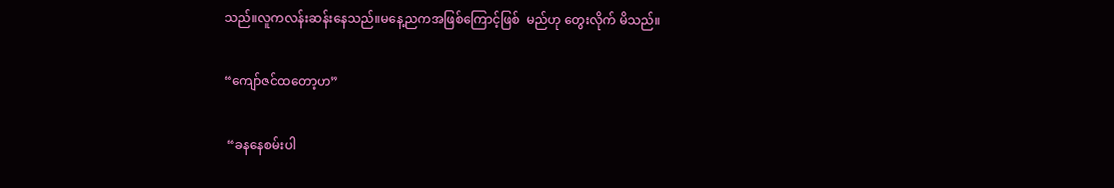သည်။လူကလန်းဆန်းနေသည်။မနေ့ညကအဖြစ်ကြောင့်ဖြစ်  မည်ဟု တွေးလိုက် မိသည်။

“ကျော်ဇင်ထတော့ဟ”

 “ခနနေစမ်းပါ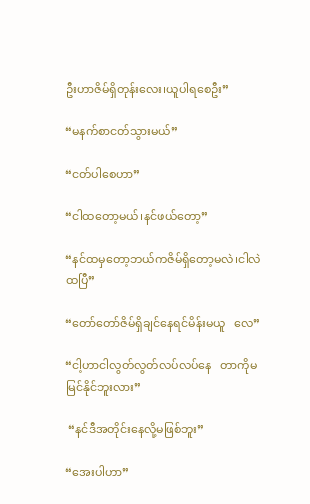ဦးဟာဇိမ်ရှိတုန်းလေး၊ယူပါရစေဦး”

“မနက်စာငတ်သွားမယ်”

“ငတ်ပါစေဟာ”

“ငါထတော့မယ်၊နင်ဖယ်တော့”

“နင်ထမှတော့ဘယ်ကဇိမ်ရှိတော့မလဲ၊ငါလဲထပြီ”

“တော်တော်ဇိမ်ရှိချင်နေရင်မိန်းမယူ   လေ”

“ငါ့ဟာငါလွတ်လွတ်လပ်လပ်နေ   တာကိုမမြင်နိုင်ဘူးလား”

 “နင်ဒီအတိုင်းနေလို့မဖြစ်ဘူး”

“အေးပါဟာ”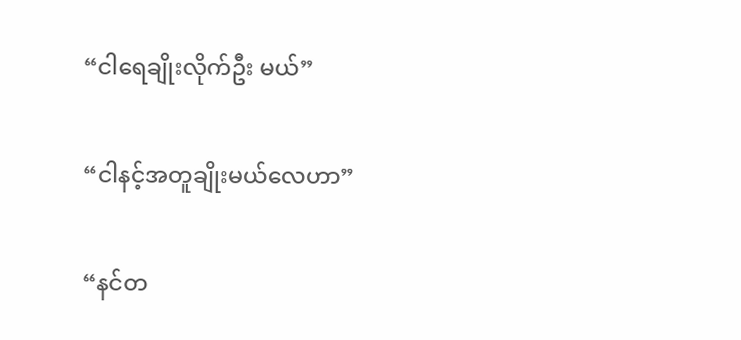“ငါရေချိုးလိုက်ဦး မယ်”

“ငါနင့်အတူချိုးမယ်လေဟာ”

“နင်တ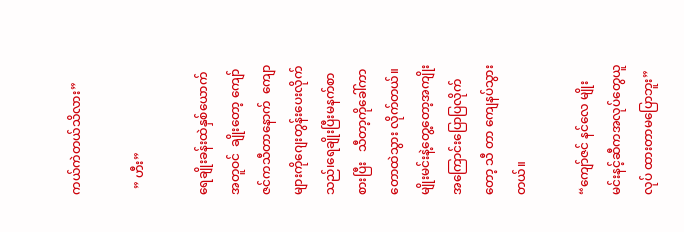ကယ်ကဲတယ်သိလား”

  ” ဟီး”

ရေချိုးခန်းထဲနှစ်ယောက် အတူဝင်  ချိုးတော့ ကျော်ဇင်ကသီတာနောက်  ကျောများကိုဂျေးတွန်းပေးလိုက်   သည်၊ရေချိုးပြီးမနက်စာစားပြီး   သီတာ့ကိုခေါ်ကာ တောထဲသွား လိုက်တယ်။မျိုးမင်းနဲ့တွေ့တော့အကျိုးအကြောင်းပြောပြလိုက်တော့ သီ တာ ကျေနပ်သွားတယ်။

“ကျော်ဇင် နင်လေ မျိုးမင်းနင့်ဆီကအလုပ်တွေယူလုပ် ထားတာမပြောဘူး”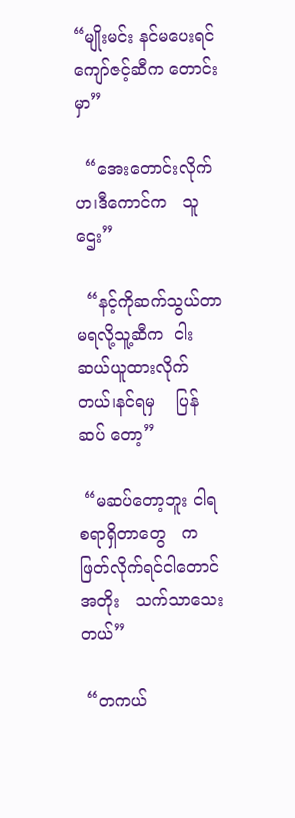“မျိုးမင်း နင်မပေးရင်ကျော်ဇင့်ဆီက တောင်းမှာ”

  “အေးတောင်းလိုက်ဟ၊ဒီကောင်က   သူဌေး”

  “နင့်ကိုဆက်သွယ်တာမရလို့သူ့ဆီက  ငါးဆယ်ယူထားလိုက်တယ်၊နင်ရမှ    ပြန်ဆပ် တော့”

 “မဆပ်တော့ဘူး ငါရစရာရှိတာတွေ   ကဖြတ်လိုက်ရင်ငါတောင်အတိုး   သက်သာသေးတယ်”

 “တကယ်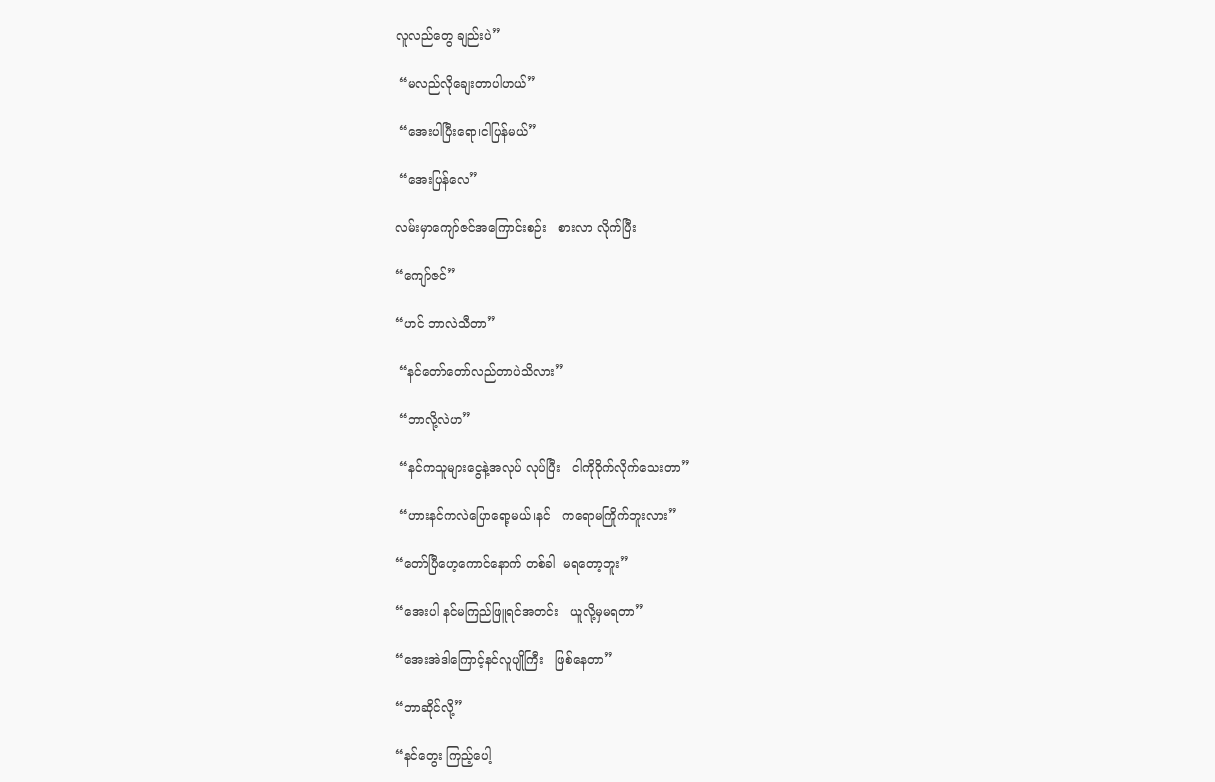လူလည်တွေ ချည်းပဲ”

 “မလည်လိုချေးတာပါဟယ်”

 “အေးပါပြီးရော၊ငါပြန်မယ်”

 “အေးပြန်လေ”

လမ်းမှာကျော်ဇင်အကြောင်းစဉ်း   စားလာ လိုက်ပြီး

“ကျော်ဇင်”

“ဟင် ဘာလဲသီတာ”

 “နင်တော်တော်လည်တာပဲသိလား”

 “ဘာလို့လဲဟ”

 “နင်ကသူများငွေနဲ့အလုပ် လုပ်ပြီး   ငါကိုဝိုက်လိုက်သေးတာ”

 “ဟားနင်ကလဲပြောရော့မယ်၊နင်   ကရောမကြိုက်ဘူးလား”

“တော်ပြီဟေ့ကောင်နောက် တစ်ခါ  မရတော့ဘူး”

“အေးပါ နင်မကြည်ဖြူရင်အတင်း   ယူလို့မှမရတာ”

“အေးအဲဒါကြောင့်နင်လူပျိုကြီး   ဖြစ်နေတာ”

“ဘာဆိုင်လို့”

“နင်တွေး ကြည့်ပေါ့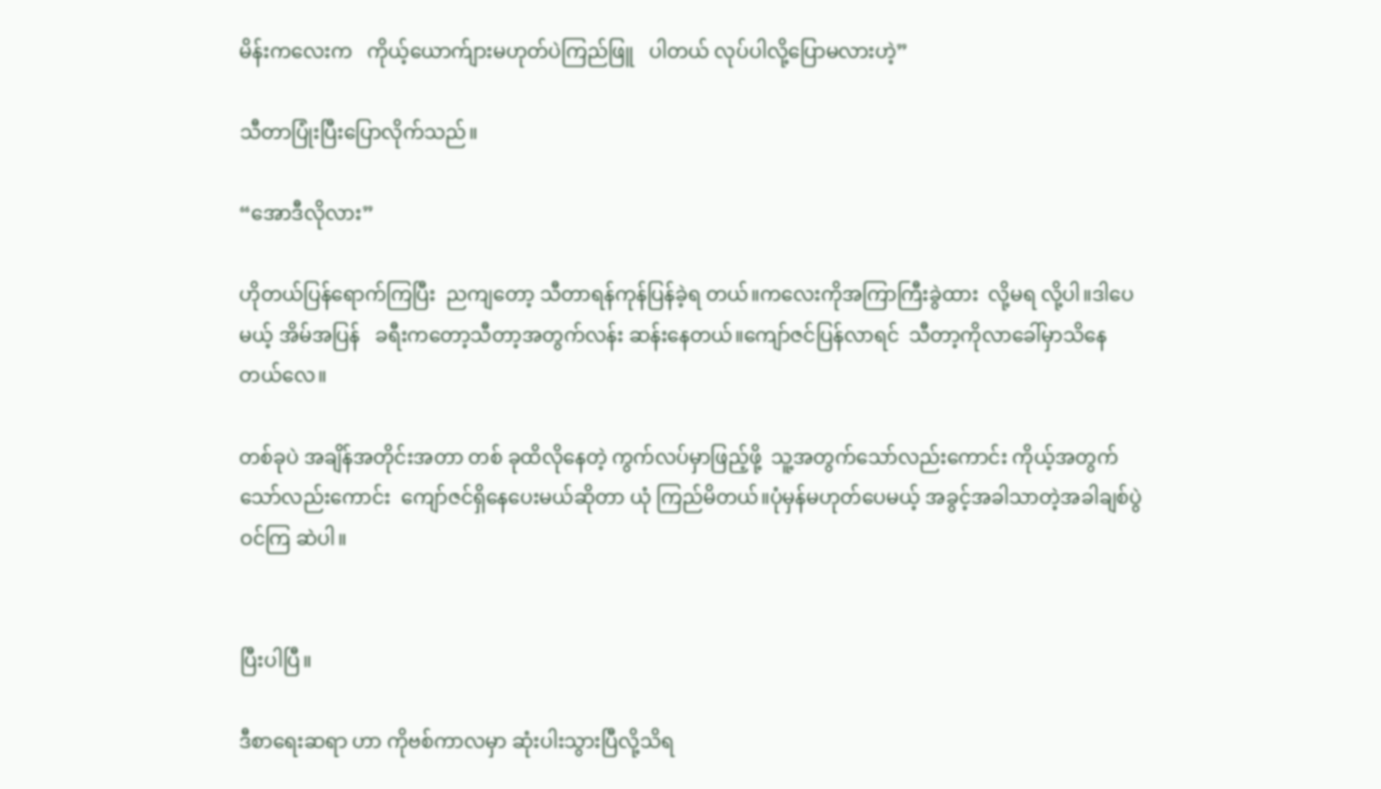မိန်းကလေးက   ကိုယ့်ယောက်ျားမဟုတ်ပဲကြည်ဖြူ   ပါတယ် လုပ်ပါလို့ပြောမလားဟဲ့”

သီတာပြုံးပြီးပြောလိုက်သည်။

“အောဒီလိုလား”

ဟိုတယ်ပြန်ရောက်ကြပြီး  ညကျတော့ သီတာရန်ကုန်ပြန်ခဲ့ရ တယ်။ကလေးကိုအကြာကြီးခွဲထား  လို့မရ လို့ပါ။ဒါပေမယ့် အိမ်အပြန်   ခရီးကတော့သီတာ့အတွက်လန်း ဆန်းနေတယ်။ကျော်ဇင်ပြန်လာရင်  သီတာ့ကိုလာခေါ်မှာသိနေ တယ်လေ။

တစ်ခုပဲ အချိန်အတိုင်းအတာ တစ် ခုထိလိုနေတဲ့ ကွက်လပ်မှာဖြည့်ဖို့  သူ့အတွက်သော်လည်းကောင်း ကိုယ့်အတွက်သော်လည်းကောင်း  ကျော်ဇင်ရှိနေပေးမယ်ဆိုတာ ယုံ ကြည်မိတယ်။ပုံမှန်မဟုတ်ပေမယ့် အခွင့်အခါသာတဲ့အခါချစ်ပွဲဝင်ကြ ဆဲပါ။


ပြီးပါပြီ။

ဒီစာရေးဆရာ ဟာ ကိုဗစ်ကာလမှာ ဆုံးပါးသွားပြီလို့သိရ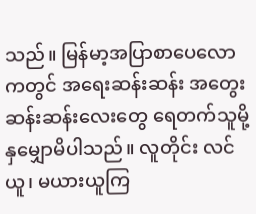သည်။ မြန်မာ့အပြာစာပေလောကတွင် အရေးဆန်းဆန်း အတွေးဆန်းဆန်းလေးတွေ ရေတက်သူမို့ နှမျှောမိပါသည်။ လူတိုင်း လင်ယူ၊ မယားယူကြ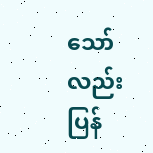သော်လည်း ပြန်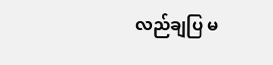လည်ချပြ မ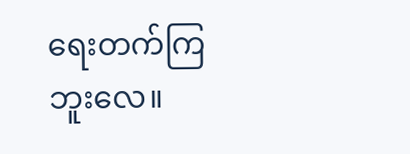ရေးတက်ကြဘူးလေ။